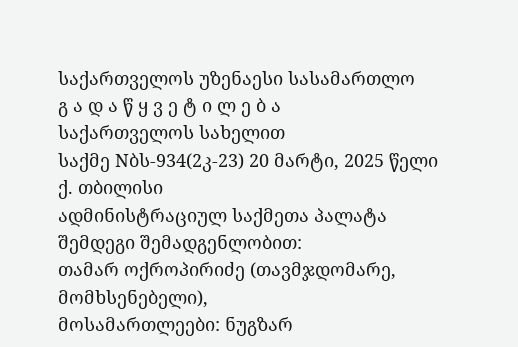საქართველოს უზენაესი სასამართლო
გ ა დ ა წ ყ ვ ე ტ ი ლ ე ბ ა
საქართველოს სახელით
საქმე Nბს-934(2კ-23) 20 მარტი, 2025 წელი
ქ. თბილისი
ადმინისტრაციულ საქმეთა პალატა
შემდეგი შემადგენლობით:
თამარ ოქროპირიძე (თავმჯდომარე, მომხსენებელი),
მოსამართლეები: ნუგზარ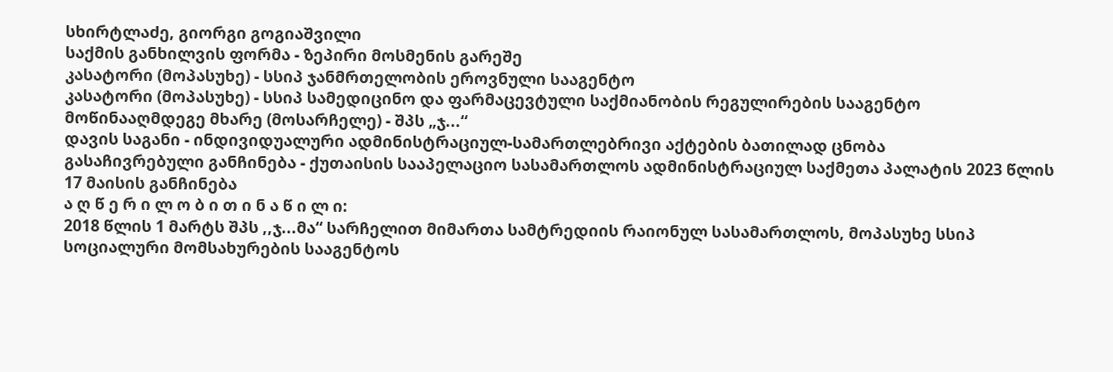სხირტლაძე, გიორგი გოგიაშვილი
საქმის განხილვის ფორმა - ზეპირი მოსმენის გარეშე
კასატორი (მოპასუხე) - სსიპ ჯანმრთელობის ეროვნული სააგენტო
კასატორი (მოპასუხე) - სსიპ სამედიცინო და ფარმაცევტული საქმიანობის რეგულირების სააგენტო
მოწინააღმდეგე მხარე (მოსარჩელე) - შპს „ჯ...“
დავის საგანი - ინდივიდუალური ადმინისტრაციულ-სამართლებრივი აქტების ბათილად ცნობა
გასაჩივრებული განჩინება - ქუთაისის სააპელაციო სასამართლოს ადმინისტრაციულ საქმეთა პალატის 2023 წლის 17 მაისის განჩინება
ა ღ წ ე რ ი ლ ო ბ ი თ ი ნ ა წ ი ლ ი:
2018 წლის 1 მარტს შპს ,,ჯ...მა“ სარჩელით მიმართა სამტრედიის რაიონულ სასამართლოს, მოპასუხე სსიპ სოციალური მომსახურების სააგენტოს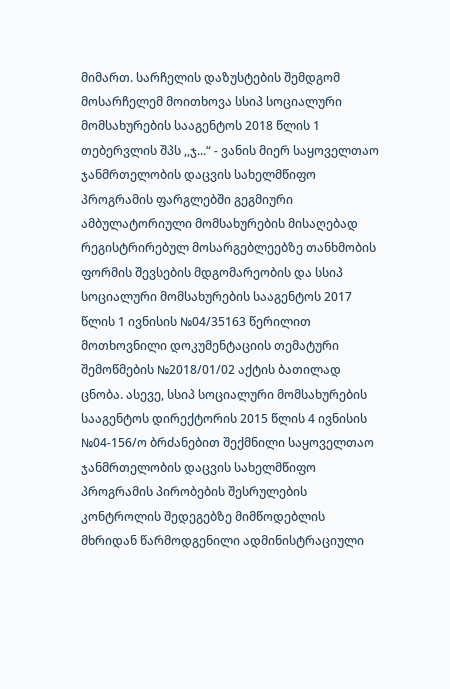მიმართ. სარჩელის დაზუსტების შემდგომ მოსარჩელემ მოითხოვა სსიპ სოციალური მომსახურების სააგენტოს 2018 წლის 1 თებერვლის შპს ,,ჯ...“ - ვანის მიერ საყოველთაო ჯანმრთელობის დაცვის სახელმწიფო პროგრამის ფარგლებში გეგმიური ამბულატორიული მომსახურების მისაღებად რეგისტრირებულ მოსარგებლეებზე თანხმობის ფორმის შევსების მდგომარეობის და სსიპ სოციალური მომსახურების სააგენტოს 2017 წლის 1 ივნისის №04/35163 წერილით მოთხოვნილი დოკუმენტაციის თემატური შემოწმების №2018/01/02 აქტის ბათილად ცნობა. ასევე, სსიპ სოციალური მომსახურების სააგენტოს დირექტორის 2015 წლის 4 ივნისის №04-156/ო ბრძანებით შექმნილი საყოველთაო ჯანმრთელობის დაცვის სახელმწიფო პროგრამის პირობების შესრულების კონტროლის შედეგებზე მიმწოდებლის მხრიდან წარმოდგენილი ადმინისტრაციული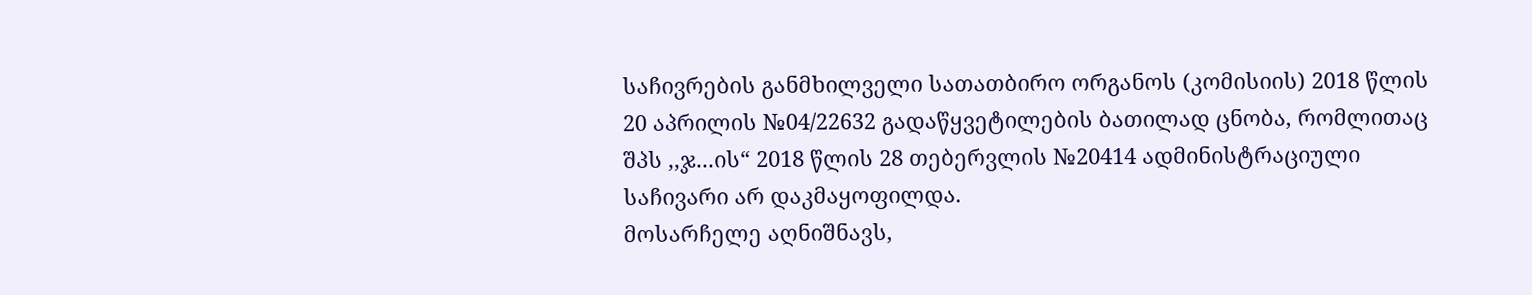საჩივრების განმხილველი სათათბირო ორგანოს (კომისიის) 2018 წლის 20 აპრილის №04/22632 გადაწყვეტილების ბათილად ცნობა, რომლითაც შპს ,,ჯ...ის“ 2018 წლის 28 თებერვლის №20414 ადმინისტრაციული საჩივარი არ დაკმაყოფილდა.
მოსარჩელე აღნიშნავს,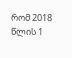რომ 2018 წლის 1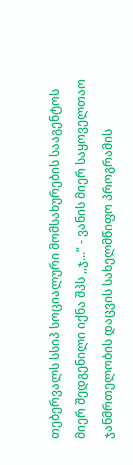თებერვალს სსიპ სოციალური მომსახურების სააგენტოს მიერ შედგენილი იქნა შპს ,,ჯ...“ - ვანის მიერ საყოველთაო ჯანმრთელობის დაცვის სახელმწიფო პროგრამის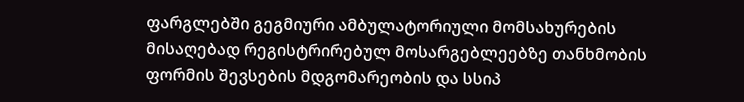ფარგლებში გეგმიური ამბულატორიული მომსახურების მისაღებად რეგისტრირებულ მოსარგებლეებზე თანხმობის ფორმის შევსების მდგომარეობის და სსიპ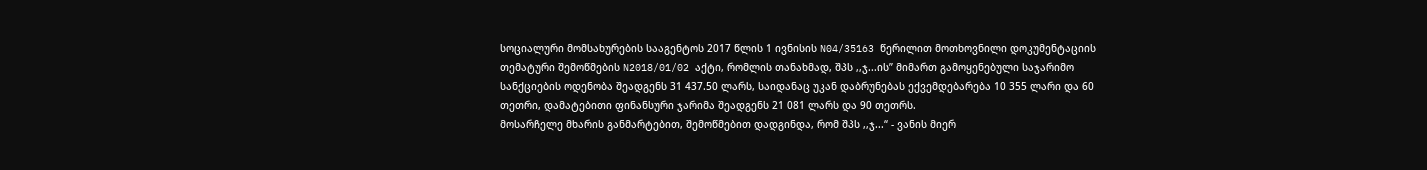სოციალური მომსახურების სააგენტოს 2017 წლის 1 ივნისის N04/35163 წერილით მოთხოვნილი დოკუმენტაციის თემატური შემოწმების N2018/01/02 აქტი, რომლის თანახმად, შპს ,,ჯ...ის’’ მიმართ გამოყენებული საჯარიმო სანქციების ოდენობა შეადგენს 31 437.50 ლარს, საიდანაც უკან დაბრუნებას ექვემდებარება 10 355 ლარი და 60 თეთრი, დამატებითი ფინანსური ჯარიმა შეადგენს 21 081 ლარს და 90 თეთრს.
მოსარჩელე მხარის განმარტებით, შემოწმებით დადგინდა, რომ შპს ,,ჯ...“ - ვანის მიერ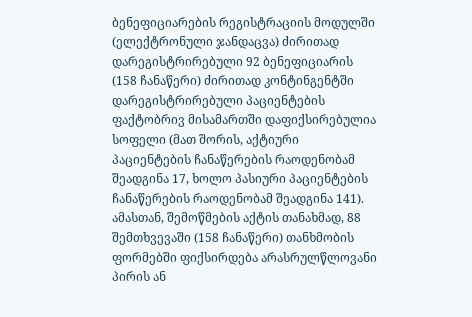ბენეფიციარების რეგისტრაციის მოდულში (ელექტრონული ჯანდაცვა) ძირითად დარეგისტრირებული 92 ბენეფიციარის (158 ჩანაწერი) ძირითად კონტინგენტში დარეგისტრირებული პაციენტების ფაქტობრივ მისამართში დაფიქსირებულია სოფელი (მათ შორის, აქტიური პაციენტების ჩანაწერების რაოდენობამ შეადგინა 17, ხოლო პასიური პაციენტების ჩანაწერების რაოდენობამ შეადგინა 141). ამასთან, შემოწმების აქტის თანახმად, 88 შემთხვევაში (158 ჩანაწერი) თანხმობის ფორმებში ფიქსირდება არასრულწლოვანი პირის ან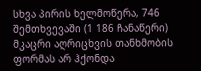სხვა პირის ხელმოწერა, 746 შემთხვევაში (1 186 ჩანაწერი) მკაცრი აღრიცხვის თანხმობის ფორმას არ ჰქონდა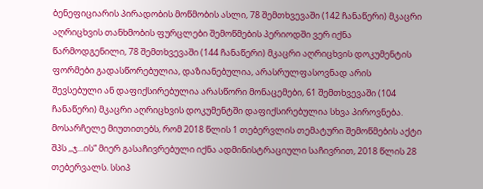ბენეფიციარის პირადობის მოწმობის ასლი, 78 შემთხვევაში (142 ჩანაწერი) მკაცრი აღრიცხვის თანხმობის ფურცლები შემოწმების პერიოდში ვერ იქნა წარმოდგენილი, 78 შემთხვევაში (144 ჩანაწერი) მკაცრი აღრიცხვის დოკუმენტის ფორმები გადასწორებულია, დაზიანებულია, არასრულფასოვნად არის შევსებული ან დაფიქსირებულია არასწორი მონაცემები, 61 შემთხვევაში (104 ჩანაწერი) მკაცრი აღრიცხვის დოკუმენტში დაფიქსირებულია სხვა პიროვნება.
მოსარჩელე მიუთითებს, რომ 2018 წლის 1 თებერვლის თემატური შემოწმების აქტი შპს ,,ჯ...ის“ მიერ გასაჩივრებული იქნა ადმინისტრაციული საჩივრით, 2018 წლის 28 თებერვალს. სსიპ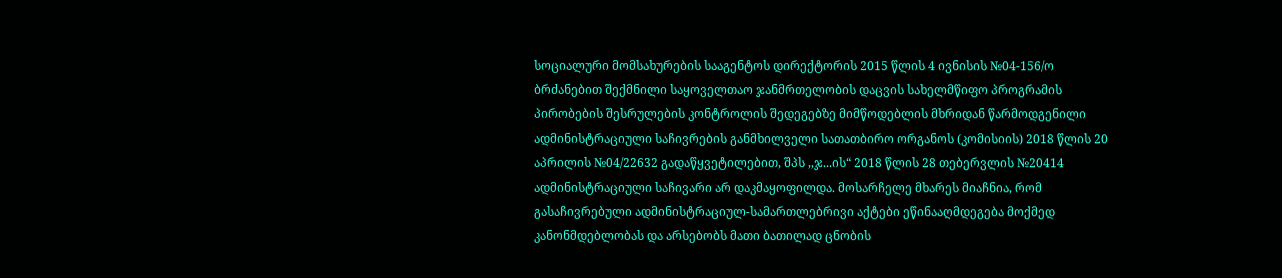სოციალური მომსახურების სააგენტოს დირექტორის 2015 წლის 4 ივნისის №04-156/ო ბრძანებით შექმნილი საყოველთაო ჯანმრთელობის დაცვის სახელმწიფო პროგრამის პირობების შესრულების კონტროლის შედეგებზე მიმწოდებლის მხრიდან წარმოდგენილი ადმინისტრაციული საჩივრების განმხილველი სათათბირო ორგანოს (კომისიის) 2018 წლის 20 აპრილის №04/22632 გადაწყვეტილებით, შპს ,,ჯ...ის“ 2018 წლის 28 თებერვლის №20414 ადმინისტრაციული საჩივარი არ დაკმაყოფილდა. მოსარჩელე მხარეს მიაჩნია, რომ გასაჩივრებული ადმინისტრაციულ-სამართლებრივი აქტები ეწინააღმდეგება მოქმედ კანონმდებლობას და არსებობს მათი ბათილად ცნობის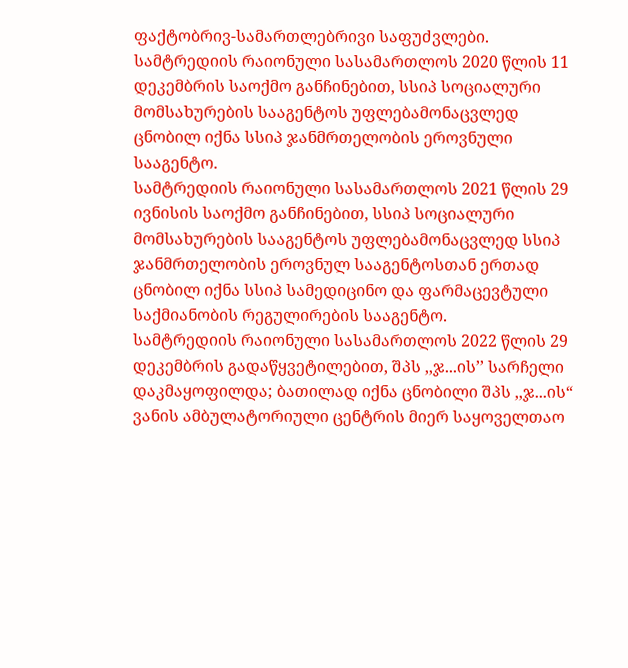ფაქტობრივ-სამართლებრივი საფუძვლები.
სამტრედიის რაიონული სასამართლოს 2020 წლის 11 დეკემბრის საოქმო განჩინებით, სსიპ სოციალური მომსახურების სააგენტოს უფლებამონაცვლედ ცნობილ იქნა სსიპ ჯანმრთელობის ეროვნული სააგენტო.
სამტრედიის რაიონული სასამართლოს 2021 წლის 29 ივნისის საოქმო განჩინებით, სსიპ სოციალური მომსახურების სააგენტოს უფლებამონაცვლედ სსიპ ჯანმრთელობის ეროვნულ სააგენტოსთან ერთად ცნობილ იქნა სსიპ სამედიცინო და ფარმაცევტული საქმიანობის რეგულირების სააგენტო.
სამტრედიის რაიონული სასამართლოს 2022 წლის 29 დეკემბრის გადაწყვეტილებით, შპს ,,ჯ...ის’’ სარჩელი დაკმაყოფილდა; ბათილად იქნა ცნობილი შპს ,,ჯ...ის“ ვანის ამბულატორიული ცენტრის მიერ საყოველთაო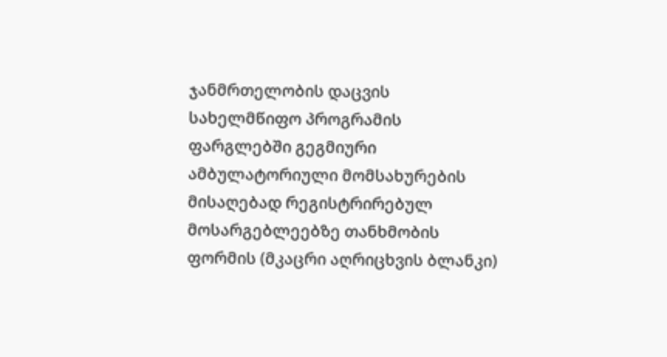ჯანმრთელობის დაცვის სახელმწიფო პროგრამის ფარგლებში გეგმიური ამბულატორიული მომსახურების მისაღებად რეგისტრირებულ მოსარგებლეებზე თანხმობის ფორმის (მკაცრი აღრიცხვის ბლანკი)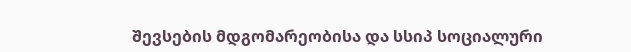შევსების მდგომარეობისა და სსიპ სოციალური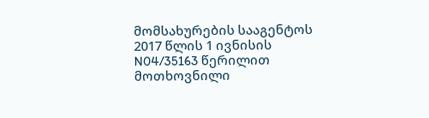მომსახურების სააგენტოს 2017 წლის 1 ივნისის N04/35163 წერილით მოთხოვნილი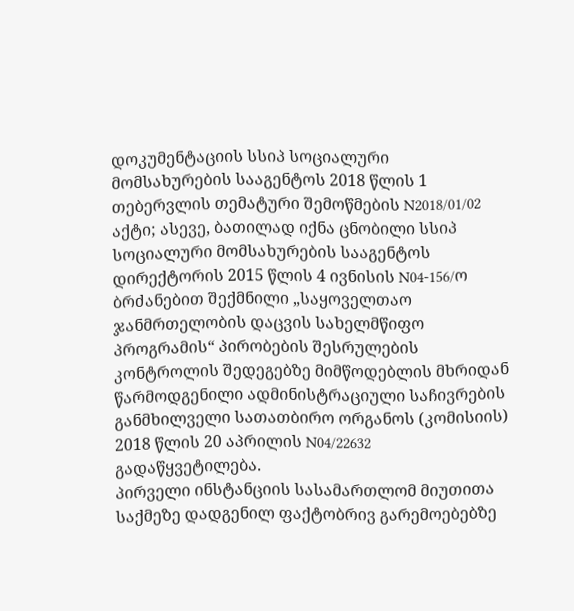დოკუმენტაციის სსიპ სოციალური მომსახურების სააგენტოს 2018 წლის 1 თებერვლის თემატური შემოწმების N2018/01/02 აქტი; ასევე, ბათილად იქნა ცნობილი სსიპ სოციალური მომსახურების სააგენტოს დირექტორის 2015 წლის 4 ივნისის N04-156/ო ბრძანებით შექმნილი „საყოველთაო ჯანმრთელობის დაცვის სახელმწიფო პროგრამის“ პირობების შესრულების კონტროლის შედეგებზე მიმწოდებლის მხრიდან წარმოდგენილი ადმინისტრაციული საჩივრების განმხილველი სათათბირო ორგანოს (კომისიის) 2018 წლის 20 აპრილის N04/22632 გადაწყვეტილება.
პირველი ინსტანციის სასამართლომ მიუთითა საქმეზე დადგენილ ფაქტობრივ გარემოებებზე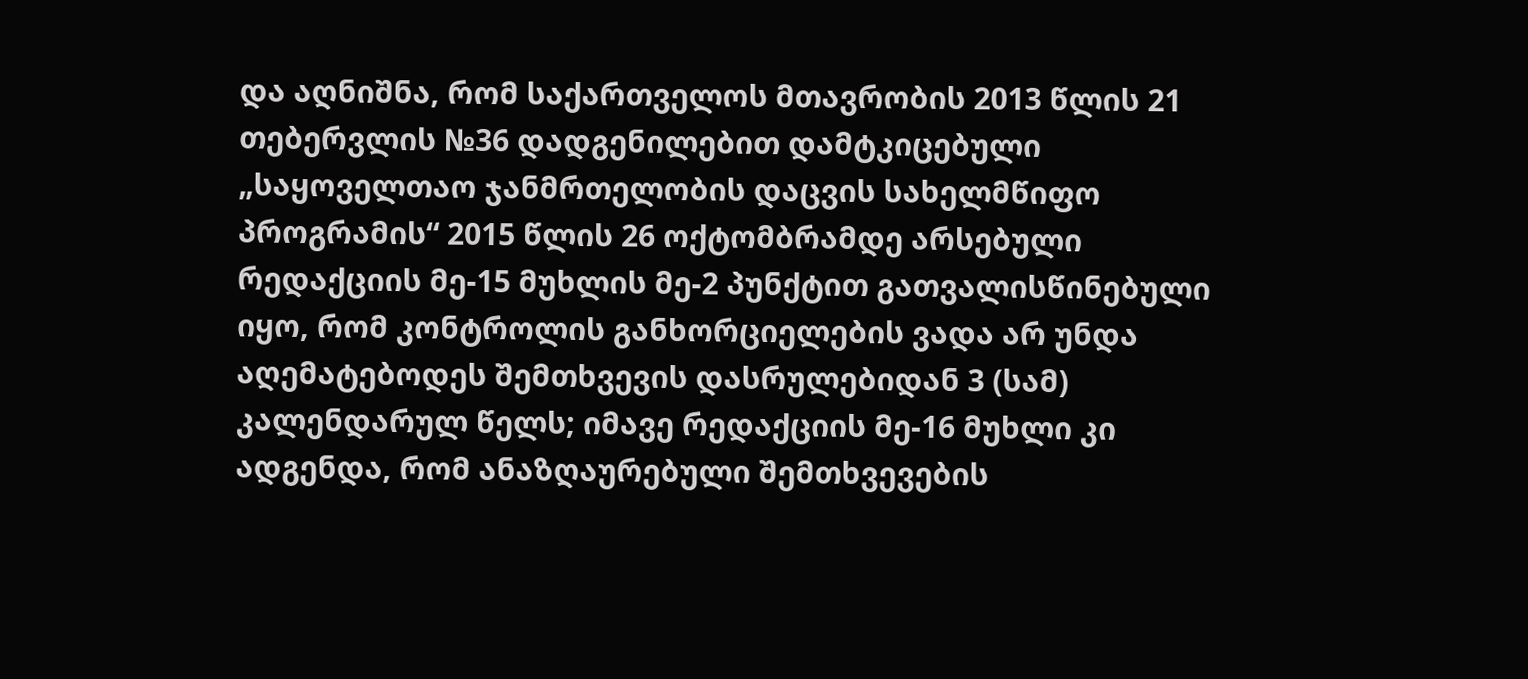და აღნიშნა, რომ საქართველოს მთავრობის 2013 წლის 21 თებერვლის №36 დადგენილებით დამტკიცებული „საყოველთაო ჯანმრთელობის დაცვის სახელმწიფო პროგრამის“ 2015 წლის 26 ოქტომბრამდე არსებული რედაქციის მე-15 მუხლის მე-2 პუნქტით გათვალისწინებული იყო, რომ კონტროლის განხორციელების ვადა არ უნდა აღემატებოდეს შემთხვევის დასრულებიდან 3 (სამ) კალენდარულ წელს; იმავე რედაქციის მე-16 მუხლი კი ადგენდა, რომ ანაზღაურებული შემთხვევების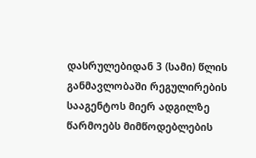დასრულებიდან 3 (სამი) წლის განმავლობაში რეგულირების სააგენტოს მიერ ადგილზე წარმოებს მიმწოდებლების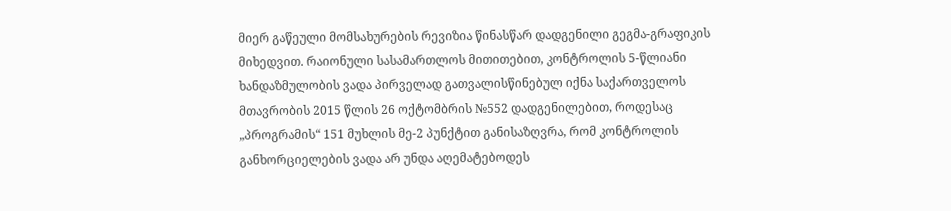მიერ გაწეული მომსახურების რევიზია წინასწარ დადგენილი გეგმა-გრაფიკის მიხედვით. რაიონული სასამართლოს მითითებით, კონტროლის 5-წლიანი ხანდაზმულობის ვადა პირველად გათვალისწინებულ იქნა საქართველოს მთავრობის 2015 წლის 26 ოქტომბრის №552 დადგენილებით, როდესაც „პროგრამის“ 151 მუხლის მე-2 პუნქტით განისაზღვრა, რომ კონტროლის განხორციელების ვადა არ უნდა აღემატებოდეს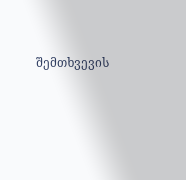შემთხვევის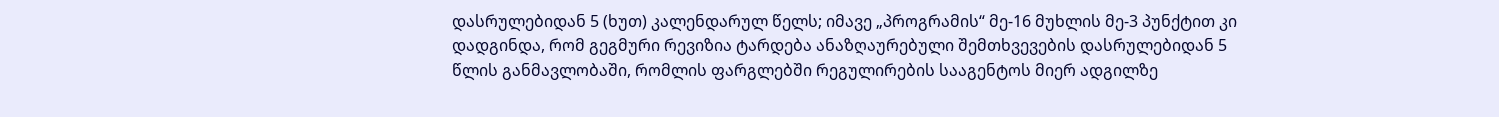დასრულებიდან 5 (ხუთ) კალენდარულ წელს; იმავე „პროგრამის“ მე-16 მუხლის მე-3 პუნქტით კი დადგინდა, რომ გეგმური რევიზია ტარდება ანაზღაურებული შემთხვევების დასრულებიდან 5 წლის განმავლობაში, რომლის ფარგლებში რეგულირების სააგენტოს მიერ ადგილზე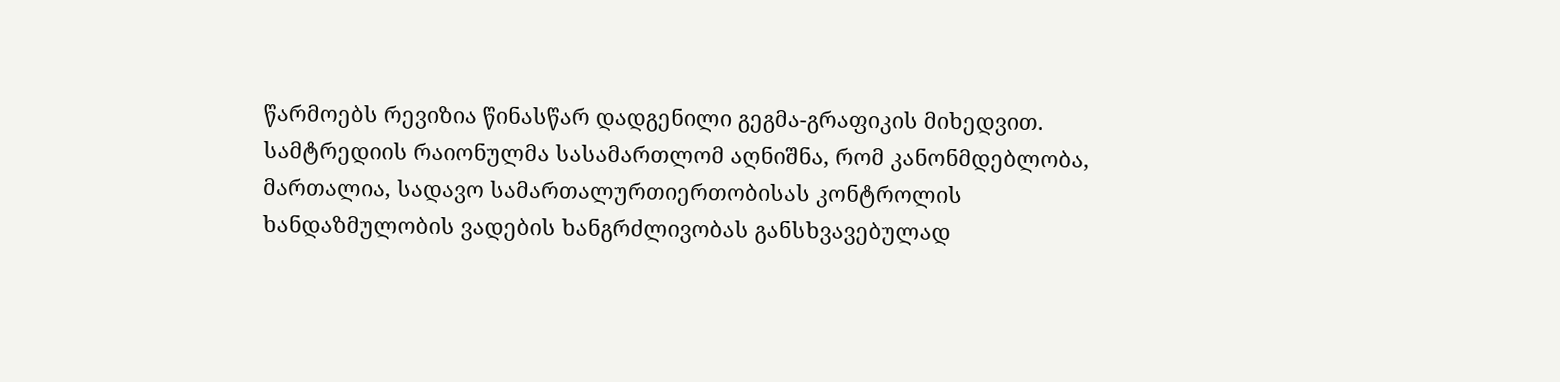წარმოებს რევიზია წინასწარ დადგენილი გეგმა-გრაფიკის მიხედვით.
სამტრედიის რაიონულმა სასამართლომ აღნიშნა, რომ კანონმდებლობა, მართალია, სადავო სამართალურთიერთობისას კონტროლის ხანდაზმულობის ვადების ხანგრძლივობას განსხვავებულად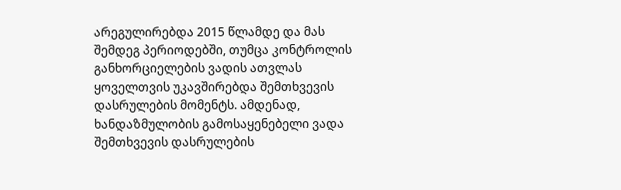არეგულირებდა 2015 წლამდე და მას შემდეგ პერიოდებში, თუმცა კონტროლის განხორციელების ვადის ათვლას ყოველთვის უკავშირებდა შემთხვევის დასრულების მომენტს. ამდენად, ხანდაზმულობის გამოსაყენებელი ვადა შემთხვევის დასრულების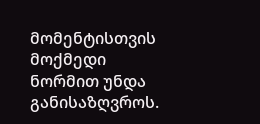მომენტისთვის მოქმედი ნორმით უნდა განისაზღვროს.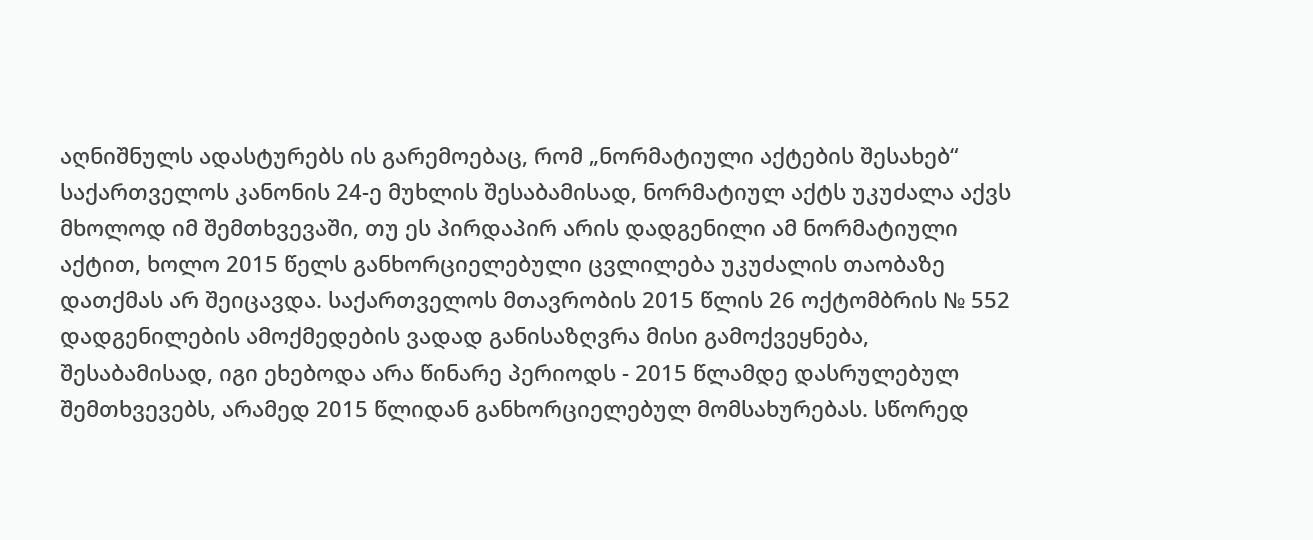აღნიშნულს ადასტურებს ის გარემოებაც, რომ „ნორმატიული აქტების შესახებ“ საქართველოს კანონის 24-ე მუხლის შესაბამისად, ნორმატიულ აქტს უკუძალა აქვს მხოლოდ იმ შემთხვევაში, თუ ეს პირდაპირ არის დადგენილი ამ ნორმატიული აქტით, ხოლო 2015 წელს განხორციელებული ცვლილება უკუძალის თაობაზე დათქმას არ შეიცავდა. საქართველოს მთავრობის 2015 წლის 26 ოქტომბრის № 552 დადგენილების ამოქმედების ვადად განისაზღვრა მისი გამოქვეყნება, შესაბამისად, იგი ეხებოდა არა წინარე პერიოდს - 2015 წლამდე დასრულებულ შემთხვევებს, არამედ 2015 წლიდან განხორციელებულ მომსახურებას. სწორედ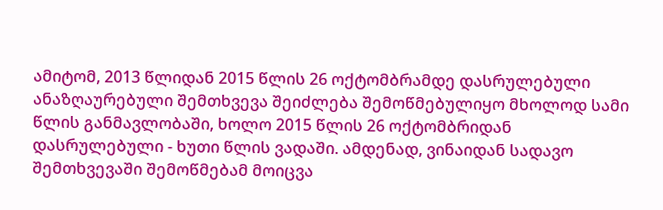ამიტომ, 2013 წლიდან 2015 წლის 26 ოქტომბრამდე დასრულებული ანაზღაურებული შემთხვევა შეიძლება შემოწმებულიყო მხოლოდ სამი წლის განმავლობაში, ხოლო 2015 წლის 26 ოქტომბრიდან დასრულებული - ხუთი წლის ვადაში. ამდენად, ვინაიდან სადავო შემთხვევაში შემოწმებამ მოიცვა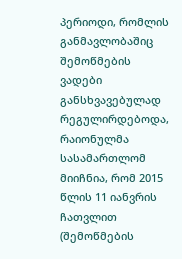პერიოდი, რომლის განმავლობაშიც შემოწმების ვადები განსხვავებულად რეგულირდებოდა, რაიონულმა სასამართლომ მიიჩნია, რომ 2015 წლის 11 იანვრის ჩათვლით (შემოწმების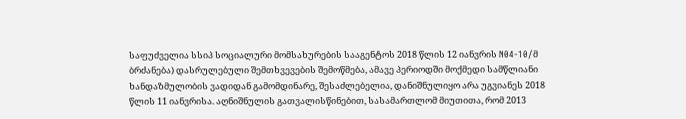საფუძველია სსიპ სოციალური მომსახურების სააგენტოს 2018 წლის 12 იანვრის N04-10/მ ბრძანება) დასრულებული შემთხვევების შემოწმება, ამავე პერიოდში მოქმედი სამწლიანი ხანდაზმულობის ვადიდან გამომდინარე, შესაძლებელია, დანიშნულიყო არა უგვიანეს 2018 წლის 11 იანვრისა. აღნიშნულის გათვალისწინებით, სასამართლომ მიუთითა, რომ 2013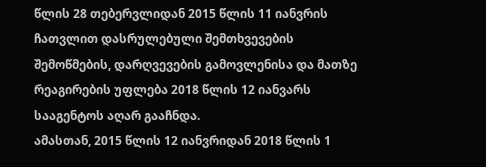წლის 28 თებერვლიდან 2015 წლის 11 იანვრის ჩათვლით დასრულებული შემთხვევების შემოწმების, დარღვევების გამოვლენისა და მათზე რეაგირების უფლება 2018 წლის 12 იანვარს სააგენტოს აღარ გააჩნდა.
ამასთან, 2015 წლის 12 იანვრიდან 2018 წლის 1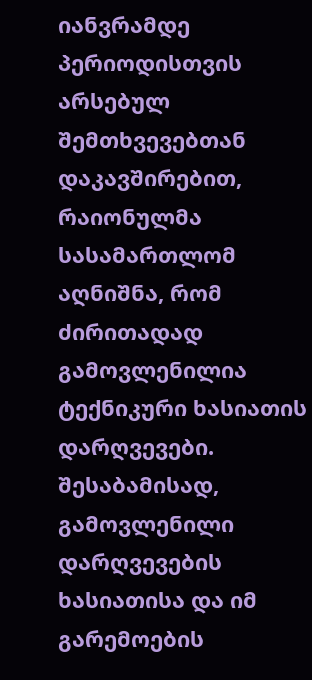იანვრამდე პერიოდისთვის არსებულ შემთხვევებთან დაკავშირებით, რაიონულმა სასამართლომ აღნიშნა, რომ ძირითადად გამოვლენილია ტექნიკური ხასიათის დარღვევები. შესაბამისად, გამოვლენილი დარღვევების ხასიათისა და იმ გარემოების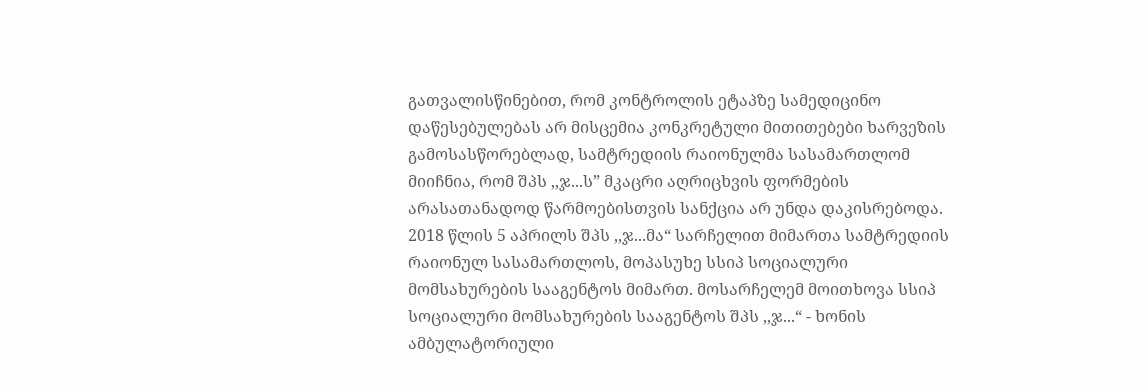გათვალისწინებით, რომ კონტროლის ეტაპზე სამედიცინო დაწესებულებას არ მისცემია კონკრეტული მითითებები ხარვეზის გამოსასწორებლად, სამტრედიის რაიონულმა სასამართლომ მიიჩნია, რომ შპს ,,ჯ...ს” მკაცრი აღრიცხვის ფორმების არასათანადოდ წარმოებისთვის სანქცია არ უნდა დაკისრებოდა.
2018 წლის 5 აპრილს შპს ,,ჯ...მა“ სარჩელით მიმართა სამტრედიის რაიონულ სასამართლოს, მოპასუხე სსიპ სოციალური მომსახურების სააგენტოს მიმართ. მოსარჩელემ მოითხოვა სსიპ სოციალური მომსახურების სააგენტოს შპს ,,ჯ...“ - ხონის ამბულატორიული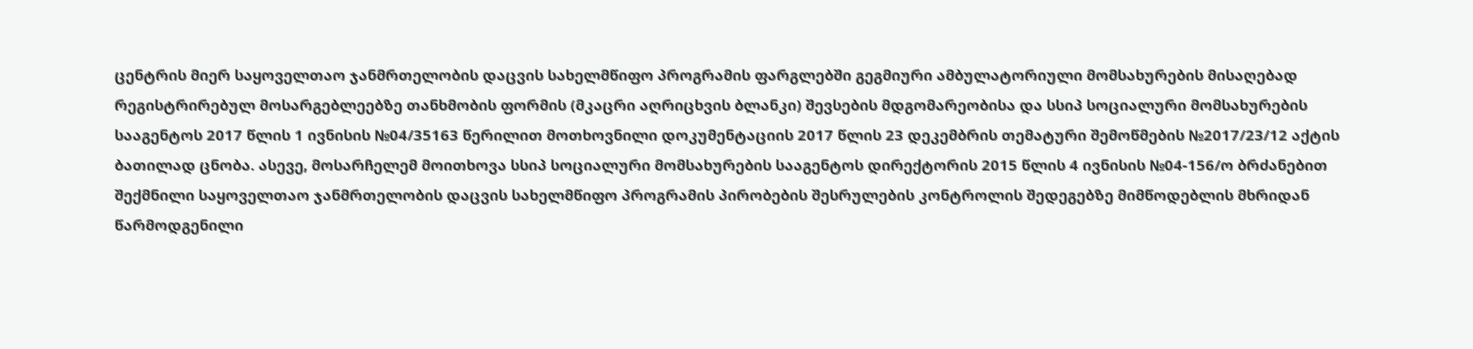ცენტრის მიერ საყოველთაო ჯანმრთელობის დაცვის სახელმწიფო პროგრამის ფარგლებში გეგმიური ამბულატორიული მომსახურების მისაღებად რეგისტრირებულ მოსარგებლეებზე თანხმობის ფორმის (მკაცრი აღრიცხვის ბლანკი) შევსების მდგომარეობისა და სსიპ სოციალური მომსახურების სააგენტოს 2017 წლის 1 ივნისის №04/35163 წერილით მოთხოვნილი დოკუმენტაციის 2017 წლის 23 დეკემბრის თემატური შემოწმების №2017/23/12 აქტის ბათილად ცნობა. ასევე, მოსარჩელემ მოითხოვა სსიპ სოციალური მომსახურების სააგენტოს დირექტორის 2015 წლის 4 ივნისის №04-156/ო ბრძანებით შექმნილი საყოველთაო ჯანმრთელობის დაცვის სახელმწიფო პროგრამის პირობების შესრულების კონტროლის შედეგებზე მიმწოდებლის მხრიდან წარმოდგენილი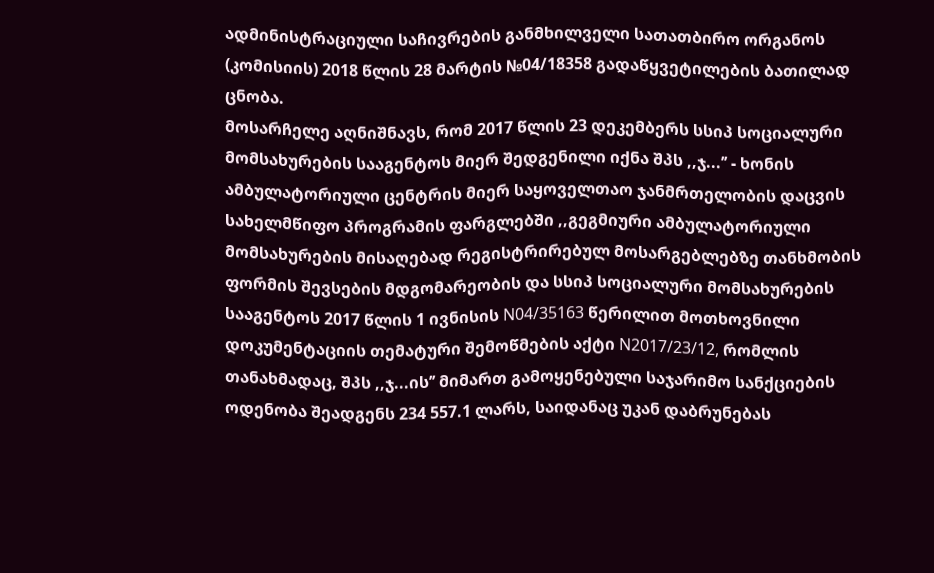ადმინისტრაციული საჩივრების განმხილველი სათათბირო ორგანოს (კომისიის) 2018 წლის 28 მარტის №04/18358 გადაწყვეტილების ბათილად ცნობა.
მოსარჩელე აღნიშნავს, რომ 2017 წლის 23 დეკემბერს სსიპ სოციალური მომსახურების სააგენტოს მიერ შედგენილი იქნა შპს ,,ჯ...’’ - ხონის ამბულატორიული ცენტრის მიერ საყოველთაო ჯანმრთელობის დაცვის სახელმწიფო პროგრამის ფარგლებში ,,გეგმიური ამბულატორიული მომსახურების მისაღებად რეგისტრირებულ მოსარგებლებზე თანხმობის ფორმის შევსების მდგომარეობის და სსიპ სოციალური მომსახურების სააგენტოს 2017 წლის 1 ივნისის N04/35163 წერილით მოთხოვნილი დოკუმენტაციის თემატური შემოწმების აქტი N2017/23/12, რომლის თანახმადაც, შპს ,,ჯ...ის’’ მიმართ გამოყენებული საჯარიმო სანქციების ოდენობა შეადგენს 234 557.1 ლარს, საიდანაც უკან დაბრუნებას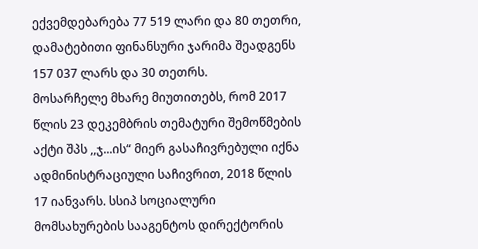ექვემდებარება 77 519 ლარი და 80 თეთრი, დამატებითი ფინანსური ჯარიმა შეადგენს 157 037 ლარს და 30 თეთრს.
მოსარჩელე მხარე მიუთითებს, რომ 2017 წლის 23 დეკემბრის თემატური შემოწმების აქტი შპს ,,ჯ...ის“ მიერ გასაჩივრებული იქნა ადმინისტრაციული საჩივრით, 2018 წლის 17 იანვარს. სსიპ სოციალური მომსახურების სააგენტოს დირექტორის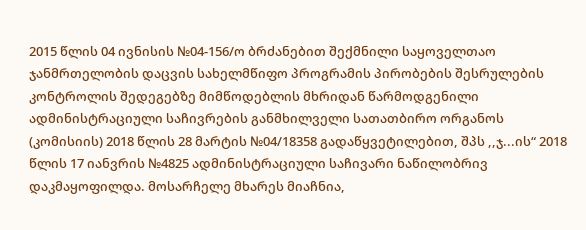2015 წლის 04 ივნისის №04-156/ო ბრძანებით შექმნილი საყოველთაო ჯანმრთელობის დაცვის სახელმწიფო პროგრამის პირობების შესრულების კონტროლის შედეგებზე მიმწოდებლის მხრიდან წარმოდგენილი ადმინისტრაციული საჩივრების განმხილველი სათათბირო ორგანოს (კომისიის) 2018 წლის 28 მარტის №04/18358 გადაწყვეტილებით, შპს ,,ჯ...ის“ 2018 წლის 17 იანვრის №4825 ადმინისტრაციული საჩივარი ნაწილობრივ დაკმაყოფილდა. მოსარჩელე მხარეს მიაჩნია,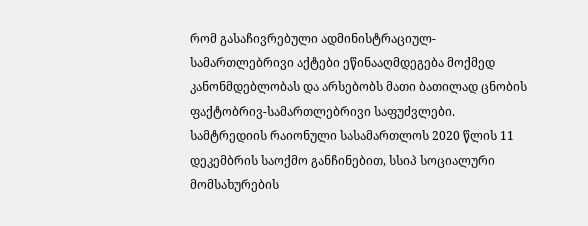რომ გასაჩივრებული ადმინისტრაციულ-სამართლებრივი აქტები ეწინააღმდეგება მოქმედ კანონმდებლობას და არსებობს მათი ბათილად ცნობის ფაქტობრივ-სამართლებრივი საფუძვლები.
სამტრედიის რაიონული სასამართლოს 2020 წლის 11 დეკემბრის საოქმო განჩინებით, სსიპ სოციალური მომსახურების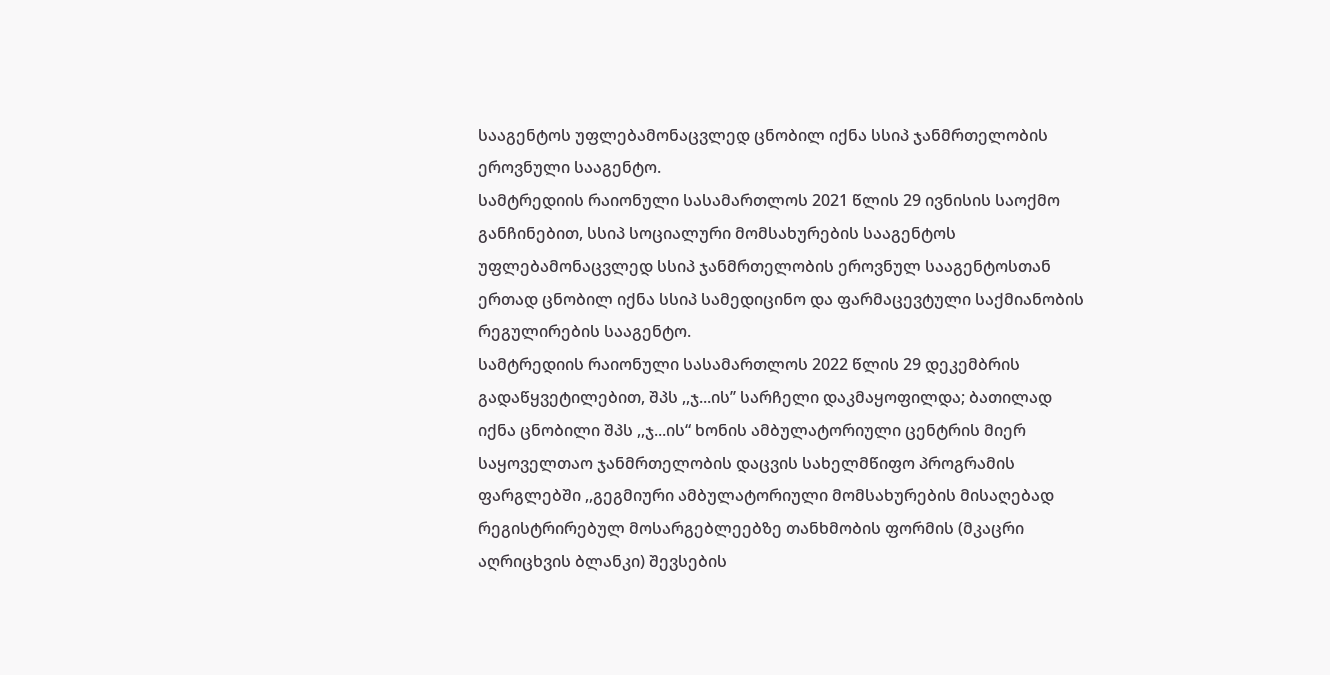სააგენტოს უფლებამონაცვლედ ცნობილ იქნა სსიპ ჯანმრთელობის ეროვნული სააგენტო.
სამტრედიის რაიონული სასამართლოს 2021 წლის 29 ივნისის საოქმო განჩინებით, სსიპ სოციალური მომსახურების სააგენტოს უფლებამონაცვლედ სსიპ ჯანმრთელობის ეროვნულ სააგენტოსთან ერთად ცნობილ იქნა სსიპ სამედიცინო და ფარმაცევტული საქმიანობის რეგულირების სააგენტო.
სამტრედიის რაიონული სასამართლოს 2022 წლის 29 დეკემბრის გადაწყვეტილებით, შპს ,,ჯ...ის’’ სარჩელი დაკმაყოფილდა; ბათილად იქნა ცნობილი შპს ,,ჯ...ის“ ხონის ამბულატორიული ცენტრის მიერ საყოველთაო ჯანმრთელობის დაცვის სახელმწიფო პროგრამის ფარგლებში ,,გეგმიური ამბულატორიული მომსახურების მისაღებად რეგისტრირებულ მოსარგებლეებზე თანხმობის ფორმის (მკაცრი აღრიცხვის ბლანკი) შევსების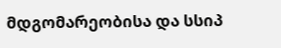მდგომარეობისა და სსიპ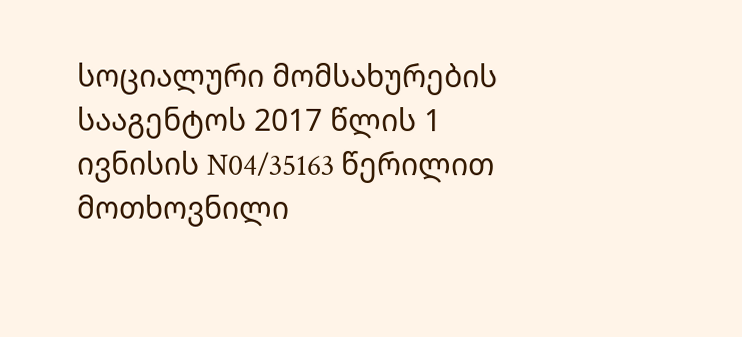სოციალური მომსახურების სააგენტოს 2017 წლის 1 ივნისის N04/35163 წერილით მოთხოვნილი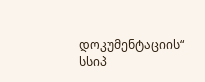დოკუმენტაციის“ სსიპ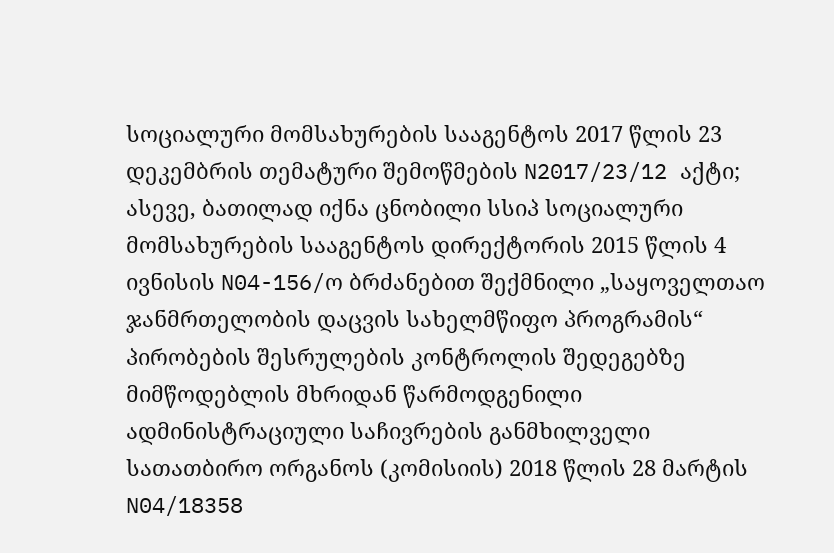სოციალური მომსახურების სააგენტოს 2017 წლის 23 დეკემბრის თემატური შემოწმების N2017/23/12 აქტი; ასევე, ბათილად იქნა ცნობილი სსიპ სოციალური მომსახურების სააგენტოს დირექტორის 2015 წლის 4 ივნისის N04-156/ო ბრძანებით შექმნილი „საყოველთაო ჯანმრთელობის დაცვის სახელმწიფო პროგრამის“ პირობების შესრულების კონტროლის შედეგებზე მიმწოდებლის მხრიდან წარმოდგენილი ადმინისტრაციული საჩივრების განმხილველი სათათბირო ორგანოს (კომისიის) 2018 წლის 28 მარტის N04/18358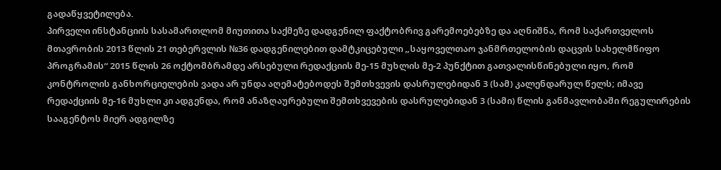გადაწყვეტილება.
პირველი ინსტანციის სასამართლომ მიუთითა საქმეზე დადგენილ ფაქტობრივ გარემოებებზე და აღნიშნა, რომ საქართველოს მთავრობის 2013 წლის 21 თებერვლის №36 დადგენილებით დამტკიცებული „საყოველთაო ჯანმრთელობის დაცვის სახელმწიფო პროგრამის“ 2015 წლის 26 ოქტომბრამდე არსებული რედაქციის მე-15 მუხლის მე-2 პუნქტით გათვალისწინებული იყო, რომ კონტროლის განხორციელების ვადა არ უნდა აღემატებოდეს შემთხვევის დასრულებიდან 3 (სამ) კალენდარულ წელს; იმავე რედაქციის მე-16 მუხლი კი ადგენდა, რომ ანაზღაურებული შემთხვევების დასრულებიდან 3 (სამი) წლის განმავლობაში რეგულირების სააგენტოს მიერ ადგილზე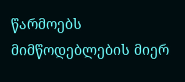წარმოებს მიმწოდებლების მიერ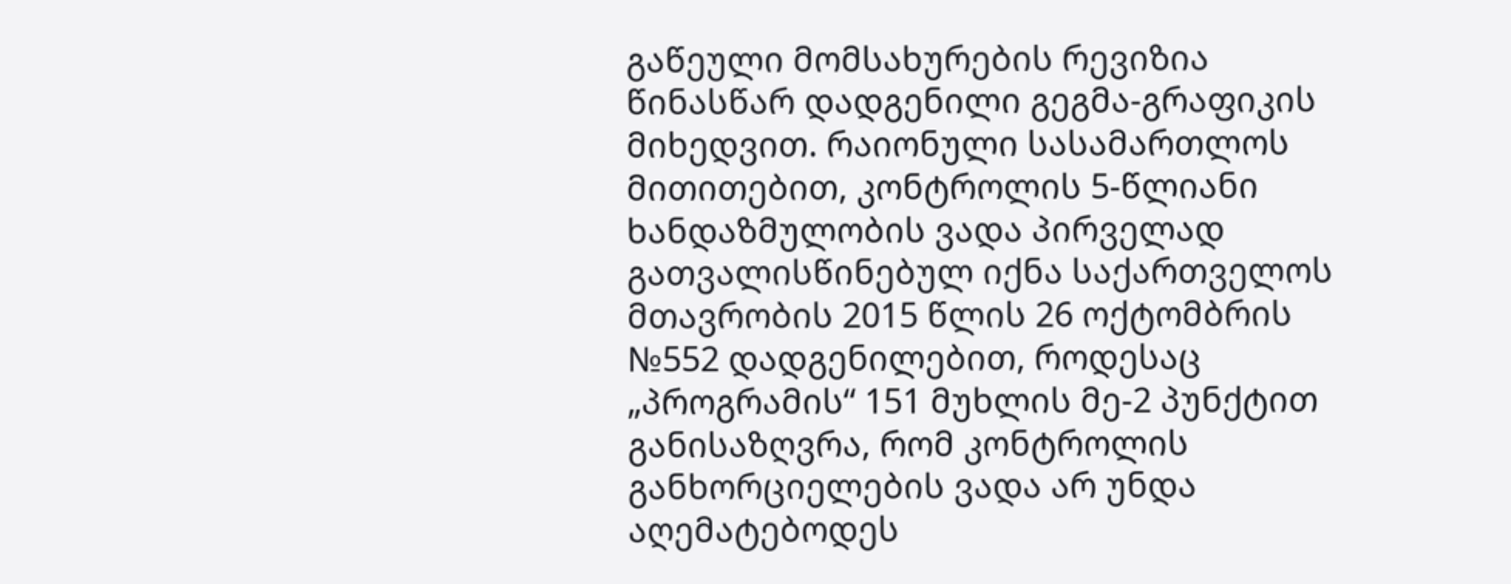გაწეული მომსახურების რევიზია წინასწარ დადგენილი გეგმა-გრაფიკის მიხედვით. რაიონული სასამართლოს მითითებით, კონტროლის 5-წლიანი ხანდაზმულობის ვადა პირველად გათვალისწინებულ იქნა საქართველოს მთავრობის 2015 წლის 26 ოქტომბრის №552 დადგენილებით, როდესაც „პროგრამის“ 151 მუხლის მე-2 პუნქტით განისაზღვრა, რომ კონტროლის განხორციელების ვადა არ უნდა აღემატებოდეს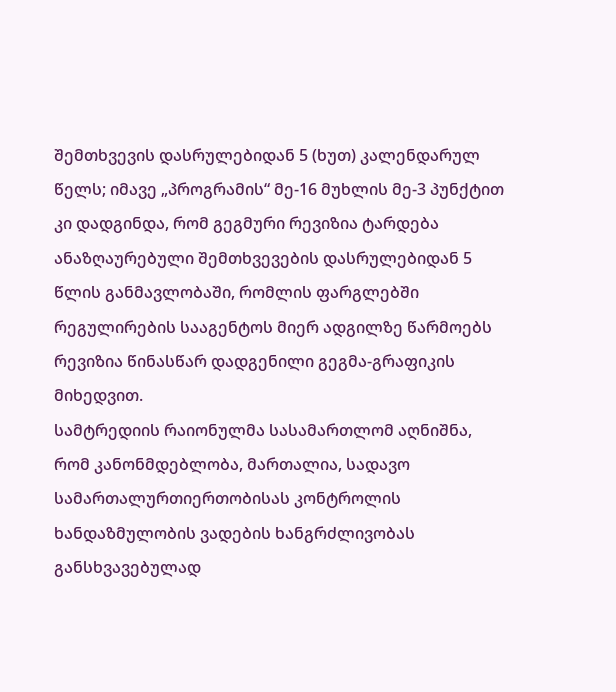შემთხვევის დასრულებიდან 5 (ხუთ) კალენდარულ წელს; იმავე „პროგრამის“ მე-16 მუხლის მე-3 პუნქტით კი დადგინდა, რომ გეგმური რევიზია ტარდება ანაზღაურებული შემთხვევების დასრულებიდან 5 წლის განმავლობაში, რომლის ფარგლებში რეგულირების სააგენტოს მიერ ადგილზე წარმოებს რევიზია წინასწარ დადგენილი გეგმა-გრაფიკის მიხედვით.
სამტრედიის რაიონულმა სასამართლომ აღნიშნა, რომ კანონმდებლობა, მართალია, სადავო სამართალურთიერთობისას კონტროლის ხანდაზმულობის ვადების ხანგრძლივობას განსხვავებულად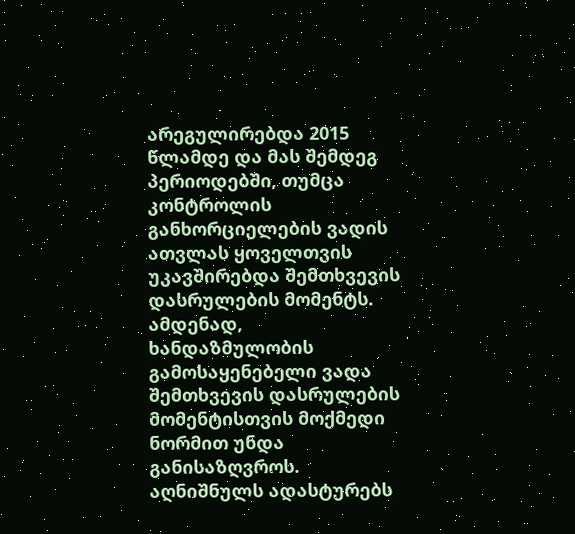არეგულირებდა 2015 წლამდე და მას შემდეგ პერიოდებში, თუმცა კონტროლის განხორციელების ვადის ათვლას ყოველთვის უკავშირებდა შემთხვევის დასრულების მომენტს. ამდენად, ხანდაზმულობის გამოსაყენებელი ვადა შემთხვევის დასრულების მომენტისთვის მოქმედი ნორმით უნდა განისაზღვროს. აღნიშნულს ადასტურებს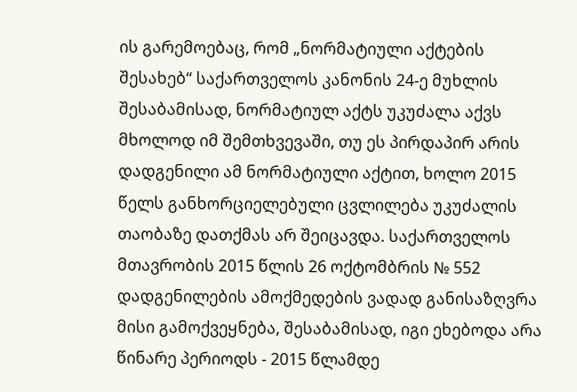ის გარემოებაც, რომ „ნორმატიული აქტების შესახებ“ საქართველოს კანონის 24-ე მუხლის შესაბამისად, ნორმატიულ აქტს უკუძალა აქვს მხოლოდ იმ შემთხვევაში, თუ ეს პირდაპირ არის დადგენილი ამ ნორმატიული აქტით, ხოლო 2015 წელს განხორციელებული ცვლილება უკუძალის თაობაზე დათქმას არ შეიცავდა. საქართველოს მთავრობის 2015 წლის 26 ოქტომბრის № 552 დადგენილების ამოქმედების ვადად განისაზღვრა მისი გამოქვეყნება, შესაბამისად, იგი ეხებოდა არა წინარე პერიოდს - 2015 წლამდე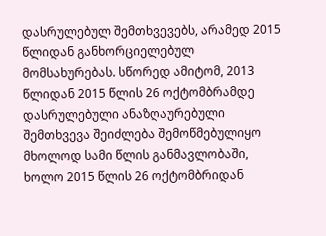დასრულებულ შემთხვევებს, არამედ 2015 წლიდან განხორციელებულ მომსახურებას. სწორედ ამიტომ, 2013 წლიდან 2015 წლის 26 ოქტომბრამდე დასრულებული ანაზღაურებული შემთხვევა შეიძლება შემოწმებულიყო მხოლოდ სამი წლის განმავლობაში, ხოლო 2015 წლის 26 ოქტომბრიდან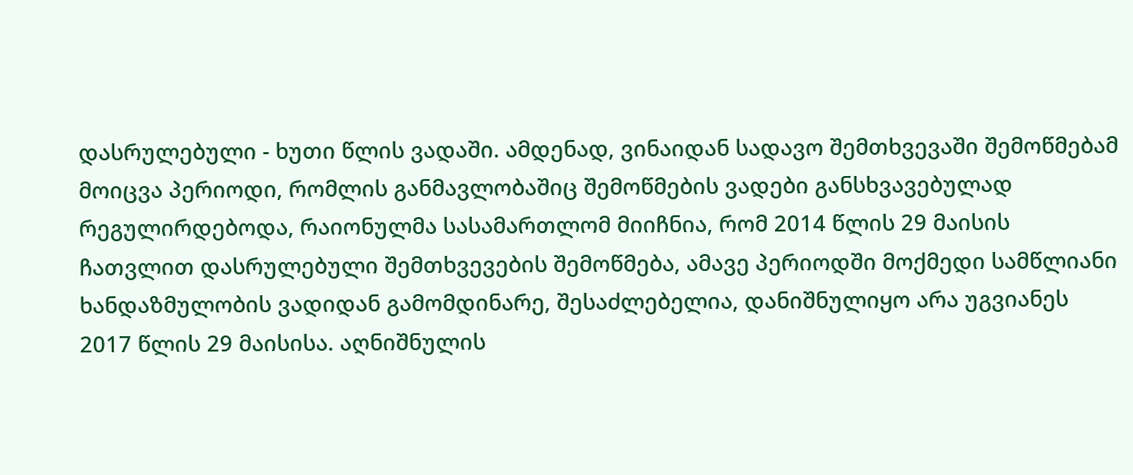დასრულებული - ხუთი წლის ვადაში. ამდენად, ვინაიდან სადავო შემთხვევაში შემოწმებამ მოიცვა პერიოდი, რომლის განმავლობაშიც შემოწმების ვადები განსხვავებულად რეგულირდებოდა, რაიონულმა სასამართლომ მიიჩნია, რომ 2014 წლის 29 მაისის ჩათვლით დასრულებული შემთხვევების შემოწმება, ამავე პერიოდში მოქმედი სამწლიანი ხანდაზმულობის ვადიდან გამომდინარე, შესაძლებელია, დანიშნულიყო არა უგვიანეს 2017 წლის 29 მაისისა. აღნიშნულის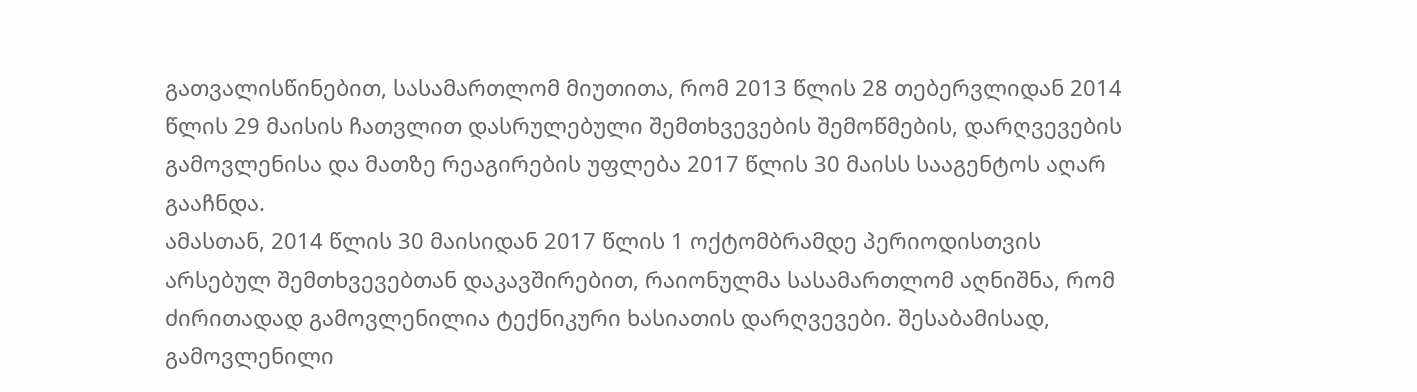გათვალისწინებით, სასამართლომ მიუთითა, რომ 2013 წლის 28 თებერვლიდან 2014 წლის 29 მაისის ჩათვლით დასრულებული შემთხვევების შემოწმების, დარღვევების გამოვლენისა და მათზე რეაგირების უფლება 2017 წლის 30 მაისს სააგენტოს აღარ გააჩნდა.
ამასთან, 2014 წლის 30 მაისიდან 2017 წლის 1 ოქტომბრამდე პერიოდისთვის არსებულ შემთხვევებთან დაკავშირებით, რაიონულმა სასამართლომ აღნიშნა, რომ ძირითადად გამოვლენილია ტექნიკური ხასიათის დარღვევები. შესაბამისად, გამოვლენილი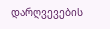დარღვევების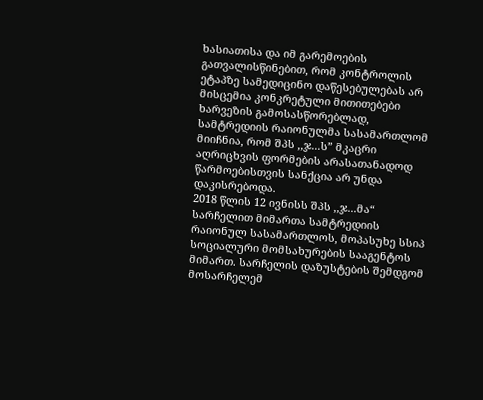ხასიათისა და იმ გარემოების გათვალისწინებით, რომ კონტროლის ეტაპზე სამედიცინო დაწესებულებას არ მისცემია კონკრეტული მითითებები ხარვეზის გამოსასწორებლად, სამტრედიის რაიონულმა სასამართლომ მიიჩნია, რომ შპს ,,ჯ...ს” მკაცრი აღრიცხვის ფორმების არასათანადოდ წარმოებისთვის სანქცია არ უნდა დაკისრებოდა.
2018 წლის 12 ივნისს შპს ,,ჯ...მა“ სარჩელით მიმართა სამტრედიის რაიონულ სასამართლოს, მოპასუხე სსიპ სოციალური მომსახურების სააგენტოს მიმართ. სარჩელის დაზუსტების შემდგომ მოსარჩელემ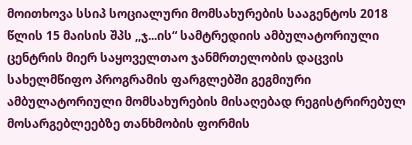მოითხოვა სსიპ სოციალური მომსახურების სააგენტოს 2018 წლის 15 მაისის შპს ,,ჯ...ის“ სამტრედიის ამბულატორიული ცენტრის მიერ საყოველთაო ჯანმრთელობის დაცვის სახელმწიფო პროგრამის ფარგლებში გეგმიური ამბულატორიული მომსახურების მისაღებად რეგისტრირებულ მოსარგებლეებზე თანხმობის ფორმის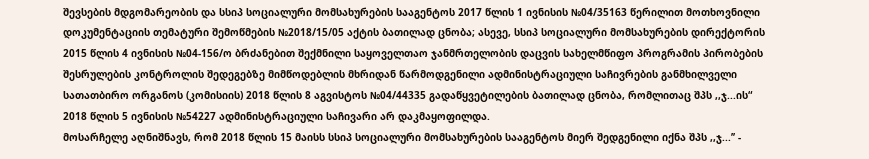შევსების მდგომარეობის და სსიპ სოციალური მომსახურების სააგენტოს 2017 წლის 1 ივნისის №04/35163 წერილით მოთხოვნილი დოკუმენტაციის თემატური შემოწმების №2018/15/05 აქტის ბათილად ცნობა; ასევე, სსიპ სოციალური მომსახურების დირექტორის 2015 წლის 4 ივნისის №04-156/ო ბრძანებით შექმნილი საყოველთაო ჯანმრთელობის დაცვის სახელმწიფო პროგრამის პირობების შესრულების კონტროლის შედეგებზე მიმწოდებლის მხრიდან წარმოდგენილი ადმინისტრაციული საჩივრების განმხილველი სათათბირო ორგანოს (კომისიის) 2018 წლის 8 აგვისტოს №04/44335 გადაწყვეტილების ბათილად ცნობა, რომლითაც შპს ,,ჯ...ის“ 2018 წლის 5 ივნისის №54227 ადმინისტრაციული საჩივარი არ დაკმაყოფილდა.
მოსარჩელე აღნიშნავს, რომ 2018 წლის 15 მაისს სსიპ სოციალური მომსახურების სააგენტოს მიერ შედგენილი იქნა შპს ,,ჯ...’’ -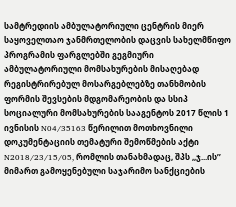სამტრედიის ამბულატორიული ცენტრის მიერ საყოველთაო ჯანმრთელობის დაცვის სახელმწიფო პროგრამის ფარგლებში გეგმიური ამბულატორიული მომსახურების მისაღებად რეგისტრირებულ მოსარგებლებზე თანხმობის ფორმის შევსების მდგომარეობის და სსიპ სოციალური მომსახურების სააგენტოს 2017 წლის 1 ივნისის N04/35163 წერილით მოთხოვნილი დოკუმენტაციის თემატური შემოწმების აქტი N2018/23/15/05, რომლის თანახმადაც, შპს ,,ჯ...ის’’ მიმართ გამოყენებული საჯარიმო სანქციების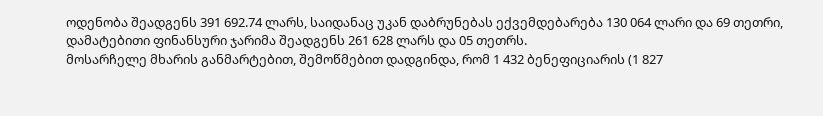ოდენობა შეადგენს 391 692.74 ლარს, საიდანაც უკან დაბრუნებას ექვემდებარება 130 064 ლარი და 69 თეთრი, დამატებითი ფინანსური ჯარიმა შეადგენს 261 628 ლარს და 05 თეთრს.
მოსარჩელე მხარის განმარტებით, შემოწმებით დადგინდა, რომ 1 432 ბენეფიციარის (1 827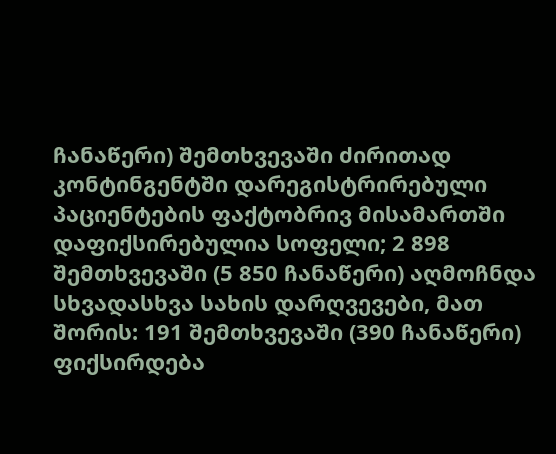ჩანაწერი) შემთხვევაში ძირითად კონტინგენტში დარეგისტრირებული პაციენტების ფაქტობრივ მისამართში დაფიქსირებულია სოფელი; 2 898 შემთხვევაში (5 850 ჩანაწერი) აღმოჩნდა სხვადასხვა სახის დარღვევები, მათ შორის: 191 შემთხვევაში (390 ჩანაწერი) ფიქსირდება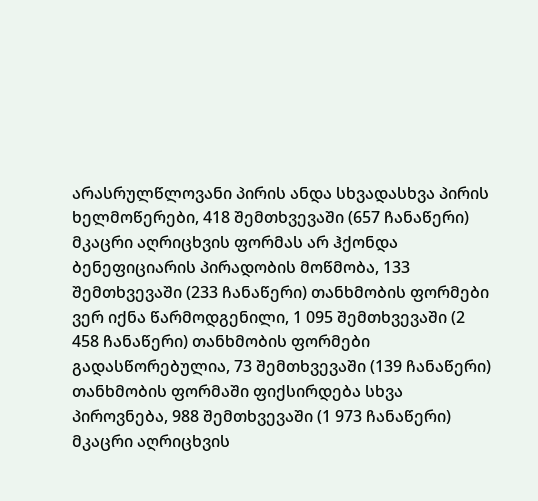არასრულწლოვანი პირის ანდა სხვადასხვა პირის ხელმოწერები, 418 შემთხვევაში (657 ჩანაწერი) მკაცრი აღრიცხვის ფორმას არ ჰქონდა ბენეფიციარის პირადობის მოწმობა, 133 შემთხვევაში (233 ჩანაწერი) თანხმობის ფორმები ვერ იქნა წარმოდგენილი, 1 095 შემთხვევაში (2 458 ჩანაწერი) თანხმობის ფორმები გადასწორებულია, 73 შემთხვევაში (139 ჩანაწერი) თანხმობის ფორმაში ფიქსირდება სხვა პიროვნება, 988 შემთხვევაში (1 973 ჩანაწერი) მკაცრი აღრიცხვის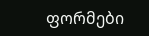ფორმები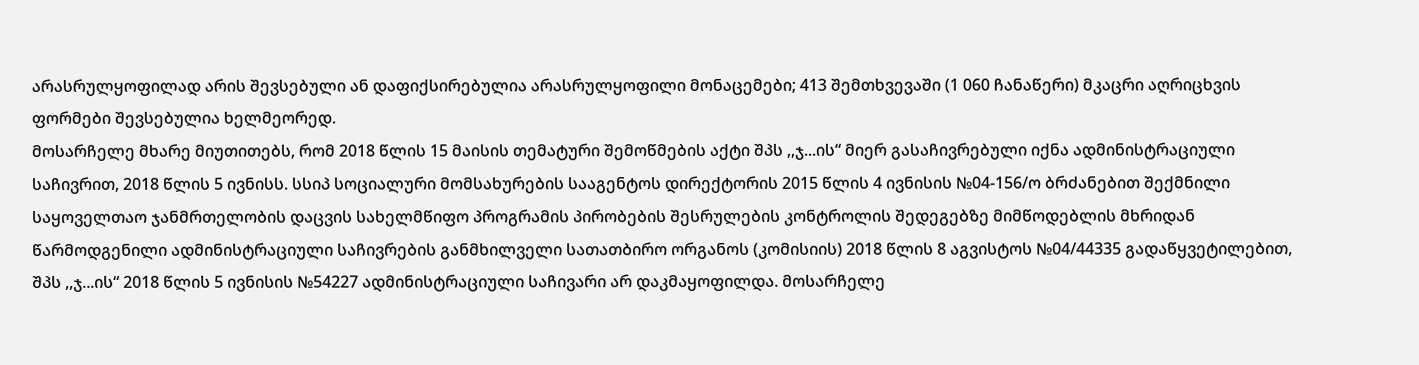არასრულყოფილად არის შევსებული ან დაფიქსირებულია არასრულყოფილი მონაცემები; 413 შემთხვევაში (1 060 ჩანაწერი) მკაცრი აღრიცხვის ფორმები შევსებულია ხელმეორედ.
მოსარჩელე მხარე მიუთითებს, რომ 2018 წლის 15 მაისის თემატური შემოწმების აქტი შპს ,,ჯ...ის“ მიერ გასაჩივრებული იქნა ადმინისტრაციული საჩივრით, 2018 წლის 5 ივნისს. სსიპ სოციალური მომსახურების სააგენტოს დირექტორის 2015 წლის 4 ივნისის №04-156/ო ბრძანებით შექმნილი საყოველთაო ჯანმრთელობის დაცვის სახელმწიფო პროგრამის პირობების შესრულების კონტროლის შედეგებზე მიმწოდებლის მხრიდან წარმოდგენილი ადმინისტრაციული საჩივრების განმხილველი სათათბირო ორგანოს (კომისიის) 2018 წლის 8 აგვისტოს №04/44335 გადაწყვეტილებით, შპს ,,ჯ...ის“ 2018 წლის 5 ივნისის №54227 ადმინისტრაციული საჩივარი არ დაკმაყოფილდა. მოსარჩელე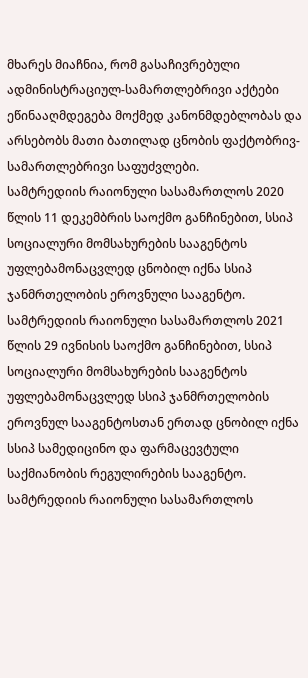მხარეს მიაჩნია, რომ გასაჩივრებული ადმინისტრაციულ-სამართლებრივი აქტები ეწინააღმდეგება მოქმედ კანონმდებლობას და არსებობს მათი ბათილად ცნობის ფაქტობრივ-სამართლებრივი საფუძვლები.
სამტრედიის რაიონული სასამართლოს 2020 წლის 11 დეკემბრის საოქმო განჩინებით, სსიპ სოციალური მომსახურების სააგენტოს უფლებამონაცვლედ ცნობილ იქნა სსიპ ჯანმრთელობის ეროვნული სააგენტო.
სამტრედიის რაიონული სასამართლოს 2021 წლის 29 ივნისის საოქმო განჩინებით, სსიპ სოციალური მომსახურების სააგენტოს უფლებამონაცვლედ სსიპ ჯანმრთელობის ეროვნულ სააგენტოსთან ერთად ცნობილ იქნა სსიპ სამედიცინო და ფარმაცევტული საქმიანობის რეგულირების სააგენტო.
სამტრედიის რაიონული სასამართლოს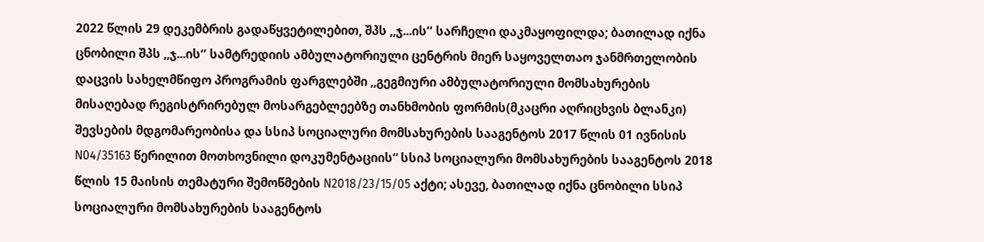2022 წლის 29 დეკემბრის გადაწყვეტილებით, შპს ,,ჯ...ის’’ სარჩელი დაკმაყოფილდა; ბათილად იქნა ცნობილი შპს ,,ჯ...ის‘’ სამტრედიის ამბულატორიული ცენტრის მიერ საყოველთაო ჯანმრთელობის დაცვის სახელმწიფო პროგრამის ფარგლებში ,,გეგმიური ამბულატორიული მომსახურების მისაღებად რეგისტრირებულ მოსარგებლეებზე თანხმობის ფორმის(მკაცრი აღრიცხვის ბლანკი) შევსების მდგომარეობისა და სსიპ სოციალური მომსახურების სააგენტოს 2017 წლის 01 ივნისის N04/35163 წერილით მოთხოვნილი დოკუმენტაციის“ სსიპ სოციალური მომსახურების სააგენტოს 2018 წლის 15 მაისის თემატური შემოწმების N2018/23/15/05 აქტი; ასევე, ბათილად იქნა ცნობილი სსიპ სოციალური მომსახურების სააგენტოს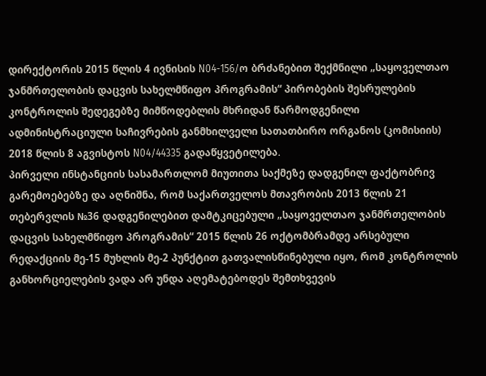დირექტორის 2015 წლის 4 ივნისის N04-156/ო ბრძანებით შექმნილი „საყოველთაო ჯანმრთელობის დაცვის სახელმწიფო პროგრამის“ პირობების შესრულების კონტროლის შედეგებზე მიმწოდებლის მხრიდან წარმოდგენილი ადმინისტრაციული საჩივრების განმხილველი სათათბირო ორგანოს (კომისიის) 2018 წლის 8 აგვისტოს N04/44335 გადაწყვეტილება.
პირველი ინსტანციის სასამართლომ მიუთითა საქმეზე დადგენილ ფაქტობრივ გარემოებებზე და აღნიშნა, რომ საქართველოს მთავრობის 2013 წლის 21 თებერვლის №36 დადგენილებით დამტკიცებული „საყოველთაო ჯანმრთელობის დაცვის სახელმწიფო პროგრამის“ 2015 წლის 26 ოქტომბრამდე არსებული რედაქციის მე-15 მუხლის მე-2 პუნქტით გათვალისწინებული იყო, რომ კონტროლის განხორციელების ვადა არ უნდა აღემატებოდეს შემთხვევის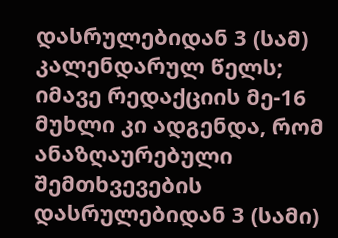დასრულებიდან 3 (სამ) კალენდარულ წელს; იმავე რედაქციის მე-16 მუხლი კი ადგენდა, რომ ანაზღაურებული შემთხვევების დასრულებიდან 3 (სამი)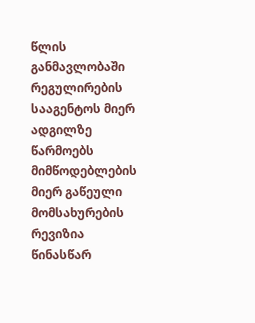წლის განმავლობაში რეგულირების სააგენტოს მიერ ადგილზე წარმოებს მიმწოდებლების მიერ გაწეული მომსახურების რევიზია წინასწარ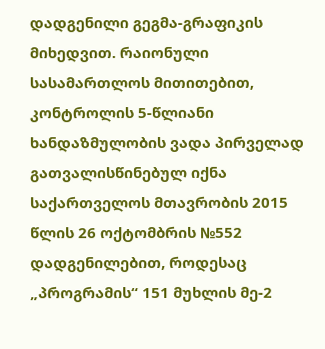დადგენილი გეგმა-გრაფიკის მიხედვით. რაიონული სასამართლოს მითითებით, კონტროლის 5-წლიანი ხანდაზმულობის ვადა პირველად გათვალისწინებულ იქნა საქართველოს მთავრობის 2015 წლის 26 ოქტომბრის №552 დადგენილებით, როდესაც „პროგრამის“ 151 მუხლის მე-2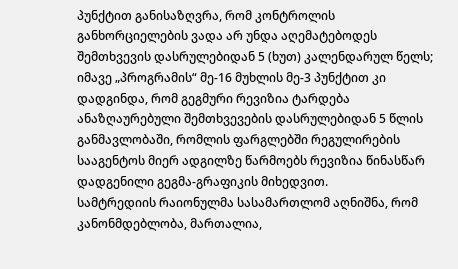პუნქტით განისაზღვრა, რომ კონტროლის განხორციელების ვადა არ უნდა აღემატებოდეს შემთხვევის დასრულებიდან 5 (ხუთ) კალენდარულ წელს; იმავე „პროგრამის“ მე-16 მუხლის მე-3 პუნქტით კი დადგინდა, რომ გეგმური რევიზია ტარდება ანაზღაურებული შემთხვევების დასრულებიდან 5 წლის განმავლობაში, რომლის ფარგლებში რეგულირების სააგენტოს მიერ ადგილზე წარმოებს რევიზია წინასწარ დადგენილი გეგმა-გრაფიკის მიხედვით.
სამტრედიის რაიონულმა სასამართლომ აღნიშნა, რომ კანონმდებლობა, მართალია,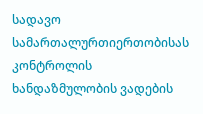სადავო სამართალურთიერთობისას კონტროლის ხანდაზმულობის ვადების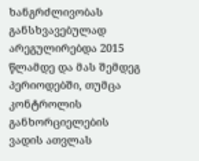ხანგრძლივობას განსხვავებულად არეგულირებდა 2015 წლამდე და მას შემდეგ პერიოდებში, თუმცა კონტროლის განხორციელების ვადის ათვლას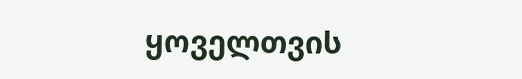ყოველთვის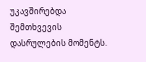უკავშირებდა შემთხვევის დასრულების მომენტს.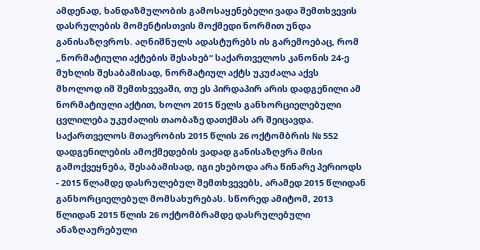ამდენად, ხანდაზმულობის გამოსაყენებელი ვადა შემთხვევის დასრულების მომენტისთვის მოქმედი ნორმით უნდა განისაზღვროს. აღნიშნულს ადასტურებს ის გარემოებაც, რომ „ნორმატიული აქტების შესახებ“ საქართველოს კანონის 24-ე მუხლის შესაბამისად, ნორმატიულ აქტს უკუძალა აქვს მხოლოდ იმ შემთხვევაში, თუ ეს პირდაპირ არის დადგენილი ამ ნორმატიული აქტით, ხოლო 2015 წელს განხორციელებული ცვლილება უკუძალის თაობაზე დათქმას არ შეიცავდა. საქართველოს მთავრობის 2015 წლის 26 ოქტომბრის № 552 დადგენილების ამოქმედების ვადად განისაზღვრა მისი გამოქვეყნება, შესაბამისად, იგი ეხებოდა არა წინარე პერიოდს - 2015 წლამდე დასრულებულ შემთხვევებს, არამედ 2015 წლიდან განხორციელებულ მომსახურებას. სწორედ ამიტომ, 2013 წლიდან 2015 წლის 26 ოქტომბრამდე დასრულებული ანაზღაურებული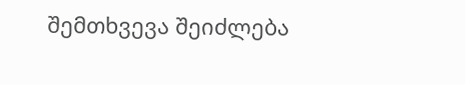შემთხვევა შეიძლება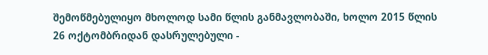შემოწმებულიყო მხოლოდ სამი წლის განმავლობაში, ხოლო 2015 წლის 26 ოქტომბრიდან დასრულებული -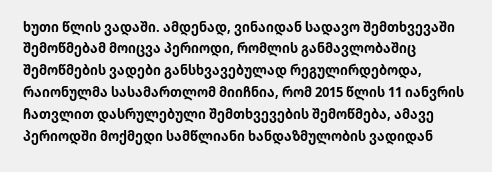ხუთი წლის ვადაში. ამდენად, ვინაიდან სადავო შემთხვევაში შემოწმებამ მოიცვა პერიოდი, რომლის განმავლობაშიც შემოწმების ვადები განსხვავებულად რეგულირდებოდა, რაიონულმა სასამართლომ მიიჩნია, რომ 2015 წლის 11 იანვრის ჩათვლით დასრულებული შემთხვევების შემოწმება, ამავე პერიოდში მოქმედი სამწლიანი ხანდაზმულობის ვადიდან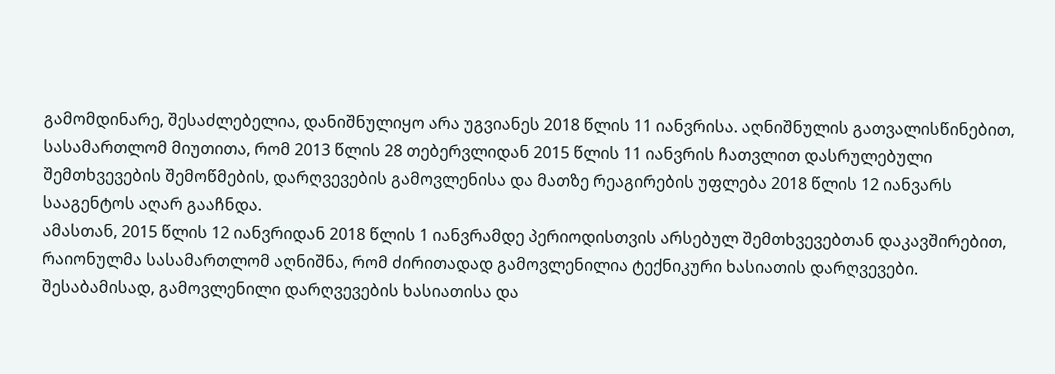გამომდინარე, შესაძლებელია, დანიშნულიყო არა უგვიანეს 2018 წლის 11 იანვრისა. აღნიშნულის გათვალისწინებით, სასამართლომ მიუთითა, რომ 2013 წლის 28 თებერვლიდან 2015 წლის 11 იანვრის ჩათვლით დასრულებული შემთხვევების შემოწმების, დარღვევების გამოვლენისა და მათზე რეაგირების უფლება 2018 წლის 12 იანვარს სააგენტოს აღარ გააჩნდა.
ამასთან, 2015 წლის 12 იანვრიდან 2018 წლის 1 იანვრამდე პერიოდისთვის არსებულ შემთხვევებთან დაკავშირებით, რაიონულმა სასამართლომ აღნიშნა, რომ ძირითადად გამოვლენილია ტექნიკური ხასიათის დარღვევები. შესაბამისად, გამოვლენილი დარღვევების ხასიათისა და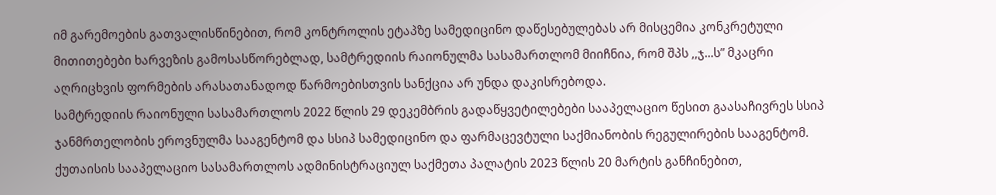იმ გარემოების გათვალისწინებით, რომ კონტროლის ეტაპზე სამედიცინო დაწესებულებას არ მისცემია კონკრეტული მითითებები ხარვეზის გამოსასწორებლად, სამტრედიის რაიონულმა სასამართლომ მიიჩნია, რომ შპს ,,ჯ...ს” მკაცრი აღრიცხვის ფორმების არასათანადოდ წარმოებისთვის სანქცია არ უნდა დაკისრებოდა.
სამტრედიის რაიონული სასამართლოს 2022 წლის 29 დეკემბრის გადაწყვეტილებები სააპელაციო წესით გაასაჩივრეს სსიპ ჯანმრთელობის ეროვნულმა სააგენტომ და სსიპ სამედიცინო და ფარმაცევტული საქმიანობის რეგულირების სააგენტომ.
ქუთაისის სააპელაციო სასამართლოს ადმინისტრაციულ საქმეთა პალატის 2023 წლის 20 მარტის განჩინებით,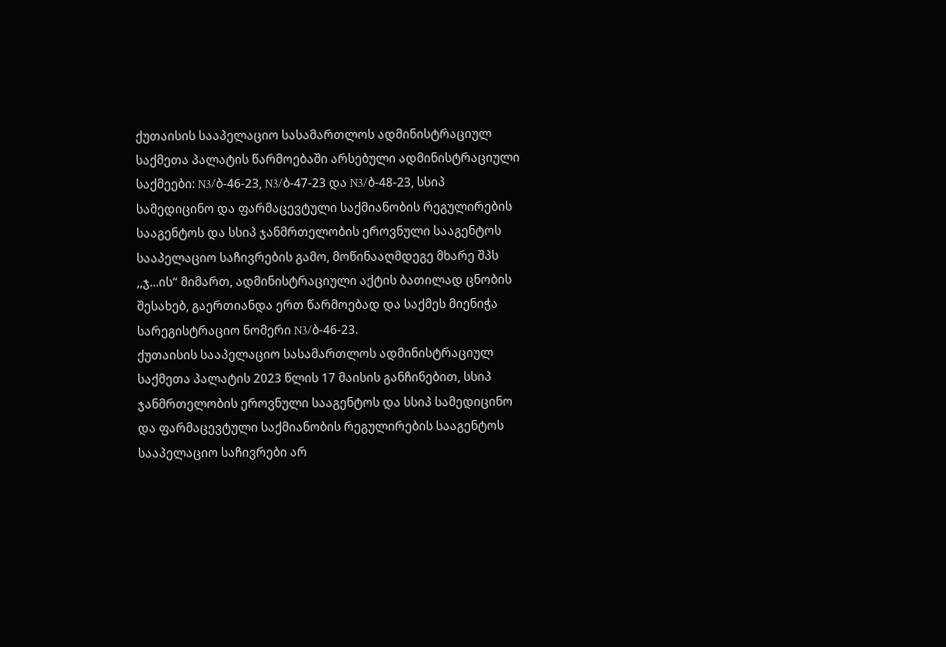ქუთაისის სააპელაციო სასამართლოს ადმინისტრაციულ საქმეთა პალატის წარმოებაში არსებული ადმინისტრაციული საქმეები: N3/ბ-46-23, N3/ბ-47-23 და N3/ბ-48-23, სსიპ სამედიცინო და ფარმაცევტული საქმიანობის რეგულირების სააგენტოს და სსიპ ჯანმრთელობის ეროვნული სააგენტოს სააპელაციო საჩივრების გამო, მოწინააღმდეგე მხარე შპს ,,ჯ...ის“ მიმართ, ადმინისტრაციული აქტის ბათილად ცნობის შესახებ, გაერთიანდა ერთ წარმოებად და საქმეს მიენიჭა სარეგისტრაციო ნომერი N3/ბ-46-23.
ქუთაისის სააპელაციო სასამართლოს ადმინისტრაციულ საქმეთა პალატის 2023 წლის 17 მაისის განჩინებით, სსიპ ჯანმრთელობის ეროვნული სააგენტოს და სსიპ სამედიცინო და ფარმაცევტული საქმიანობის რეგულირების სააგენტოს სააპელაციო საჩივრები არ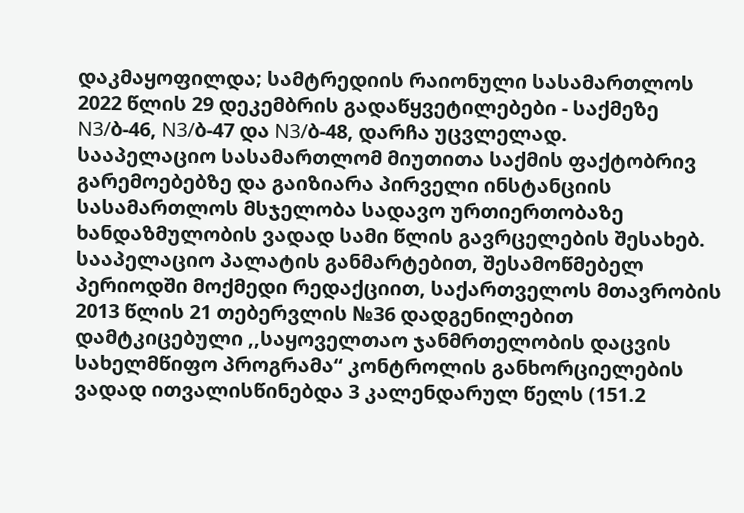დაკმაყოფილდა; სამტრედიის რაიონული სასამართლოს 2022 წლის 29 დეკემბრის გადაწყვეტილებები - საქმეზე N3/ბ-46, N3/ბ-47 და N3/ბ-48, დარჩა უცვლელად.
სააპელაციო სასამართლომ მიუთითა საქმის ფაქტობრივ გარემოებებზე და გაიზიარა პირველი ინსტანციის სასამართლოს მსჯელობა სადავო ურთიერთობაზე ხანდაზმულობის ვადად სამი წლის გავრცელების შესახებ. სააპელაციო პალატის განმარტებით, შესამოწმებელ პერიოდში მოქმედი რედაქციით, საქართველოს მთავრობის 2013 წლის 21 თებერვლის №36 დადგენილებით დამტკიცებული ,,საყოველთაო ჯანმრთელობის დაცვის სახელმწიფო პროგრამა“ კონტროლის განხორციელების ვადად ითვალისწინებდა 3 კალენდარულ წელს (151.2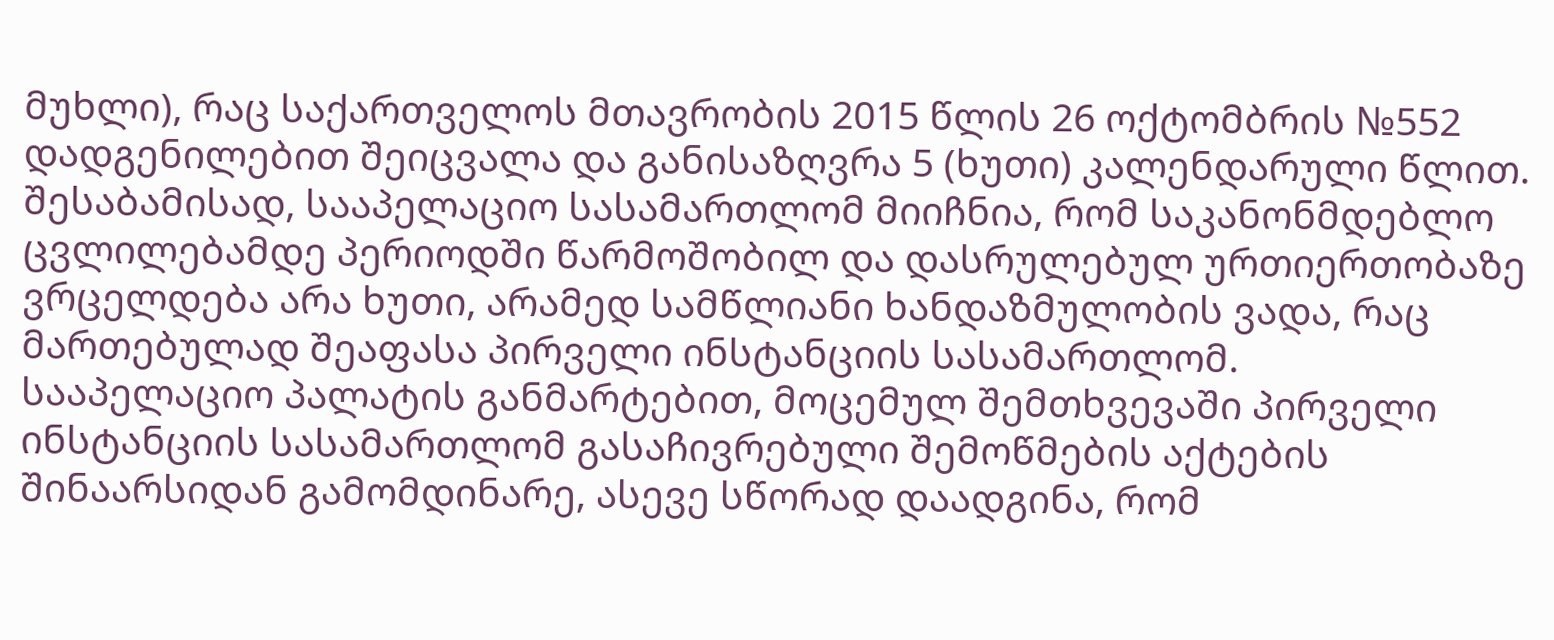მუხლი), რაც საქართველოს მთავრობის 2015 წლის 26 ოქტომბრის №552 დადგენილებით შეიცვალა და განისაზღვრა 5 (ხუთი) კალენდარული წლით. შესაბამისად, სააპელაციო სასამართლომ მიიჩნია, რომ საკანონმდებლო ცვლილებამდე პერიოდში წარმოშობილ და დასრულებულ ურთიერთობაზე ვრცელდება არა ხუთი, არამედ სამწლიანი ხანდაზმულობის ვადა, რაც მართებულად შეაფასა პირველი ინსტანციის სასამართლომ.
სააპელაციო პალატის განმარტებით, მოცემულ შემთხვევაში პირველი ინსტანციის სასამართლომ გასაჩივრებული შემოწმების აქტების შინაარსიდან გამომდინარე, ასევე სწორად დაადგინა, რომ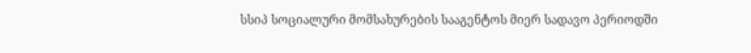სსიპ სოციალური მომსახურების სააგენტოს მიერ სადავო პერიოდში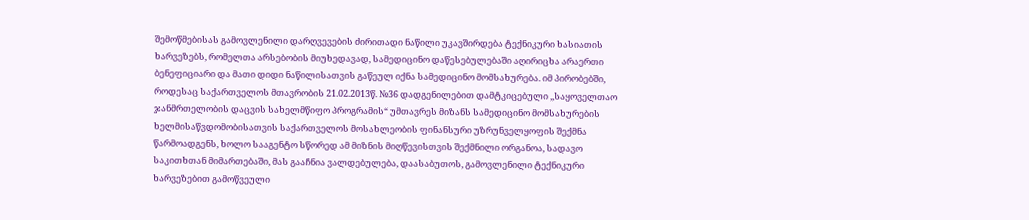შემოწმებისას გამოვლენილი დარღვევების ძირითადი ნაწილი უკავშირდება ტექნიკური ხასიათის ხარვეზებს, რომელთა არსებობის მიუხედავად, სამედიცინო დაწესებულებაში აღირიცხა არაერთი ბენეფიციარი და მათი დიდი ნაწილისათვის გაწეულ იქნა სამედიცინო მომსახურება. იმ პირობებში, როდესაც საქართველოს მთავრობის 21.02.2013წ. №36 დადგენილებით დამტკიცებული ,,საყოველთაო ჯანმრთელობის დაცვის სახელმწიფო პროგრამის“ უმთავრეს მიზანს სამედიცინო მომსახურების ხელმისაწვდომობისათვის საქართველოს მოსახლეობის ფინანსური უზრუნველყოფის შექმნა წარმოადგენს, ხოლო სააგენტო სწორედ ამ მიზნის მიღწევისთვის შექმნილი ორგანოა, სადავო საკითხთან მიმართებაში, მას გააჩნია ვალდებულება, დაასაბუთოს, გამოვლენილი ტექნიკური ხარვეზებით გამოწვეული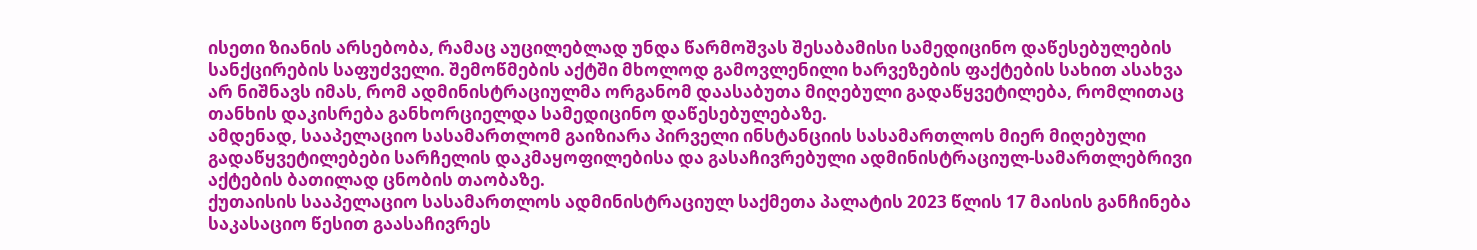ისეთი ზიანის არსებობა, რამაც აუცილებლად უნდა წარმოშვას შესაბამისი სამედიცინო დაწესებულების სანქცირების საფუძველი. შემოწმების აქტში მხოლოდ გამოვლენილი ხარვეზების ფაქტების სახით ასახვა არ ნიშნავს იმას, რომ ადმინისტრაციულმა ორგანომ დაასაბუთა მიღებული გადაწყვეტილება, რომლითაც თანხის დაკისრება განხორციელდა სამედიცინო დაწესებულებაზე.
ამდენად, სააპელაციო სასამართლომ გაიზიარა პირველი ინსტანციის სასამართლოს მიერ მიღებული გადაწყვეტილებები სარჩელის დაკმაყოფილებისა და გასაჩივრებული ადმინისტრაციულ-სამართლებრივი აქტების ბათილად ცნობის თაობაზე.
ქუთაისის სააპელაციო სასამართლოს ადმინისტრაციულ საქმეთა პალატის 2023 წლის 17 მაისის განჩინება საკასაციო წესით გაასაჩივრეს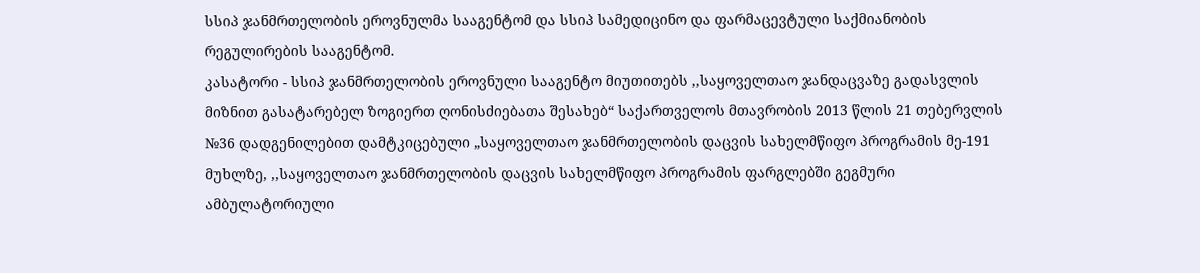სსიპ ჯანმრთელობის ეროვნულმა სააგენტომ და სსიპ სამედიცინო და ფარმაცევტული საქმიანობის რეგულირების სააგენტომ.
კასატორი - სსიპ ჯანმრთელობის ეროვნული სააგენტო მიუთითებს ,,საყოველთაო ჯანდაცვაზე გადასვლის მიზნით გასატარებელ ზოგიერთ ღონისძიებათა შესახებ“ საქართველოს მთავრობის 2013 წლის 21 თებერვლის №36 დადგენილებით დამტკიცებული „საყოველთაო ჯანმრთელობის დაცვის სახელმწიფო პროგრამის მე-191 მუხლზე, ,,საყოველთაო ჯანმრთელობის დაცვის სახელმწიფო პროგრამის ფარგლებში გეგმური ამბულატორიული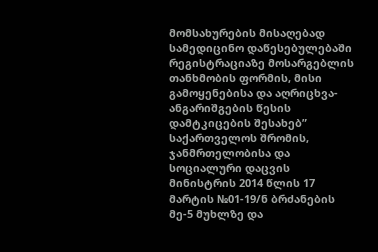მომსახურების მისაღებად სამედიცინო დაწესებულებაში რეგისტრაციაზე მოსარგებლის თანხმობის ფორმის, მისი გამოყენებისა და აღრიცხვა-ანგარიშგების წესის დამტკიცების შესახებ” საქართველოს შრომის, ჯანმრთელობისა და სოციალური დაცვის მინისტრის 2014 წლის 17 მარტის №01-19/ნ ბრძანების მე-5 მუხლზე და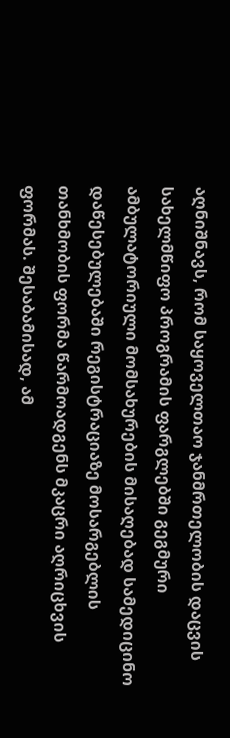აღნიშნავს, რომ საყოველთაო ჯანმრთელობის დაცვის სახელმწიფო პროგრამის ფარგლებში გეგმური ამბულატორიული მომსახურების მისაღებად სამედიცინო დაწესებულებაში რეგისტრაციაზე მოსარგებლის თანხმობის ფორმა წარმოადგენს მკაცრი აღრიცხვის ფორმას. შესაბამისად, ამ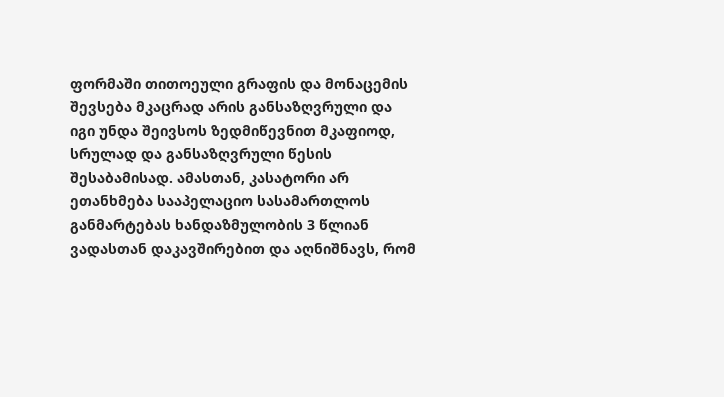ფორმაში თითოეული გრაფის და მონაცემის შევსება მკაცრად არის განსაზღვრული და იგი უნდა შეივსოს ზედმიწევნით მკაფიოდ, სრულად და განსაზღვრული წესის შესაბამისად. ამასთან, კასატორი არ ეთანხმება სააპელაციო სასამართლოს განმარტებას ხანდაზმულობის 3 წლიან ვადასთან დაკავშირებით და აღნიშნავს, რომ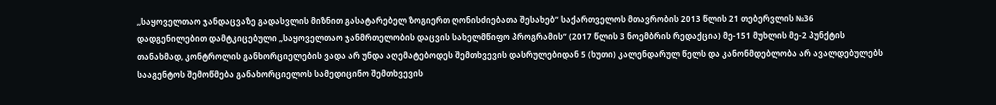,,საყოველთაო ჯანდაცვაზე გადასვლის მიზნით გასატარებელ ზოგიერთ ღონისძიებათა შესახებ“ საქართველოს მთავრობის 2013 წლის 21 თებერვლის №36 დადგენილებით დამტკიცებული „საყოველთაო ჯანმრთელობის დაცვის სახელმწიფო პროგრამის“ (2017 წლის 3 ნოემბრის რედაქცია) მე-151 მუხლის მე-2 პუნქტის თანახმად, კონტროლის განხორციელების ვადა არ უნდა აღემატებოდეს შემთხვევის დასრულებიდან 5 (ხუთი) კალენდარულ წელს და კანონმდებლობა არ ავალდებულებს სააგენტოს შემოწმება განახორციელოს სამედიცინო შემთხვევის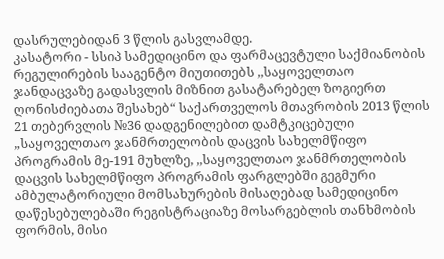დასრულებიდან 3 წლის გასვლამდე.
კასატორი - სსიპ სამედიცინო და ფარმაცევტული საქმიანობის რეგულირების სააგენტო მიუთითებს ,,საყოველთაო ჯანდაცვაზე გადასვლის მიზნით გასატარებელ ზოგიერთ ღონისძიებათა შესახებ“ საქართველოს მთავრობის 2013 წლის 21 თებერვლის №36 დადგენილებით დამტკიცებული „საყოველთაო ჯანმრთელობის დაცვის სახელმწიფო პროგრამის მე-191 მუხლზე, ,,საყოველთაო ჯანმრთელობის დაცვის სახელმწიფო პროგრამის ფარგლებში გეგმური ამბულატორიული მომსახურების მისაღებად სამედიცინო დაწესებულებაში რეგისტრაციაზე მოსარგებლის თანხმობის ფორმის, მისი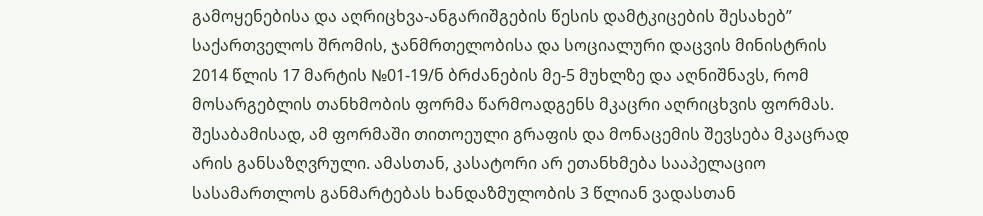გამოყენებისა და აღრიცხვა-ანგარიშგების წესის დამტკიცების შესახებ” საქართველოს შრომის, ჯანმრთელობისა და სოციალური დაცვის მინისტრის 2014 წლის 17 მარტის №01-19/ნ ბრძანების მე-5 მუხლზე და აღნიშნავს, რომ მოსარგებლის თანხმობის ფორმა წარმოადგენს მკაცრი აღრიცხვის ფორმას. შესაბამისად, ამ ფორმაში თითოეული გრაფის და მონაცემის შევსება მკაცრად არის განსაზღვრული. ამასთან, კასატორი არ ეთანხმება სააპელაციო სასამართლოს განმარტებას ხანდაზმულობის 3 წლიან ვადასთან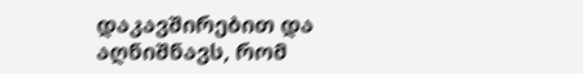დაკავშირებით და აღნიშნავს, რომ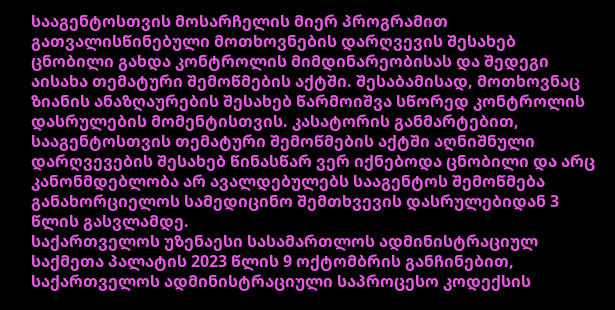სააგენტოსთვის მოსარჩელის მიერ პროგრამით გათვალისწინებული მოთხოვნების დარღვევის შესახებ ცნობილი გახდა კონტროლის მიმდინარეობისას და შედეგი აისახა თემატური შემოწმების აქტში. შესაბამისად, მოთხოვნაც ზიანის ანაზღაურების შესახებ წარმოიშვა სწორედ კონტროლის დასრულების მომენტისთვის. კასატორის განმარტებით, სააგენტოსთვის თემატური შემოწმების აქტში აღნიშნული დარღვევების შესახებ წინასწარ ვერ იქნებოდა ცნობილი და არც კანონმდებლობა არ ავალდებულებს სააგენტოს შემოწმება განახორციელოს სამედიცინო შემთხვევის დასრულებიდან 3 წლის გასვლამდე.
საქართველოს უზენაესი სასამართლოს ადმინისტრაციულ საქმეთა პალატის 2023 წლის 9 ოქტომბრის განჩინებით, საქართველოს ადმინისტრაციული საპროცესო კოდექსის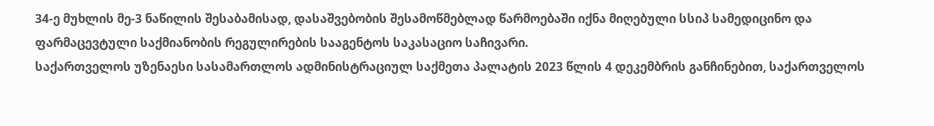34-ე მუხლის მე-3 ნაწილის შესაბამისად, დასაშვებობის შესამოწმებლად წარმოებაში იქნა მიღებული სსიპ სამედიცინო და ფარმაცევტული საქმიანობის რეგულირების სააგენტოს საკასაციო საჩივარი.
საქართველოს უზენაესი სასამართლოს ადმინისტრაციულ საქმეთა პალატის 2023 წლის 4 დეკემბრის განჩინებით, საქართველოს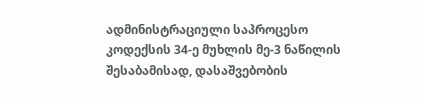ადმინისტრაციული საპროცესო კოდექსის 34-ე მუხლის მე-3 ნაწილის შესაბამისად, დასაშვებობის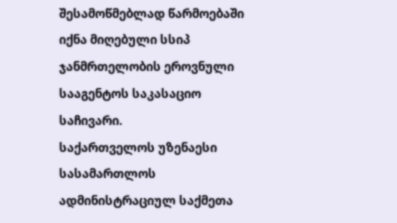შესამოწმებლად წარმოებაში იქნა მიღებული სსიპ ჯანმრთელობის ეროვნული სააგენტოს საკასაციო საჩივარი.
საქართველოს უზენაესი სასამართლოს ადმინისტრაციულ საქმეთა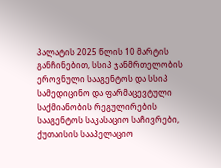პალატის 2025 წლის 10 მარტის განჩინებით, სსიპ ჯანმრთელობის ეროვნული სააგენტოს და სსიპ სამედიცინო და ფარმაცევტული საქმიანობის რეგულირების სააგენტოს საკასაციო საჩივრები, ქუთაისის სააპელაციო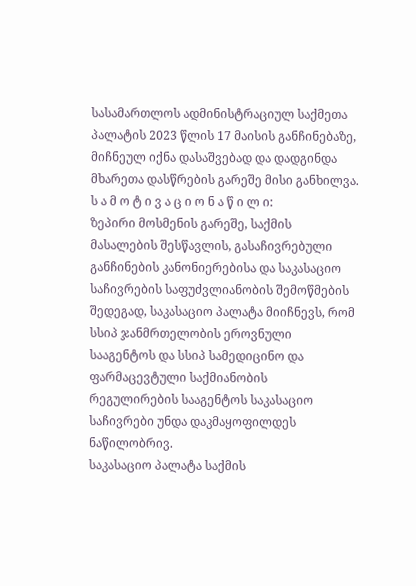სასამართლოს ადმინისტრაციულ საქმეთა პალატის 2023 წლის 17 მაისის განჩინებაზე, მიჩნეულ იქნა დასაშვებად და დადგინდა მხარეთა დასწრების გარეშე მისი განხილვა.
ს ა მ ო ტ ი ვ ა ც ი ო ნ ა წ ი ლ ი:
ზეპირი მოსმენის გარეშე, საქმის მასალების შესწავლის, გასაჩივრებული განჩინების კანონიერებისა და საკასაციო საჩივრების საფუძვლიანობის შემოწმების შედეგად, საკასაციო პალატა მიიჩნევს, რომ სსიპ ჯანმრთელობის ეროვნული სააგენტოს და სსიპ სამედიცინო და ფარმაცევტული საქმიანობის რეგულირების სააგენტოს საკასაციო საჩივრები უნდა დაკმაყოფილდეს ნაწილობრივ.
საკასაციო პალატა საქმის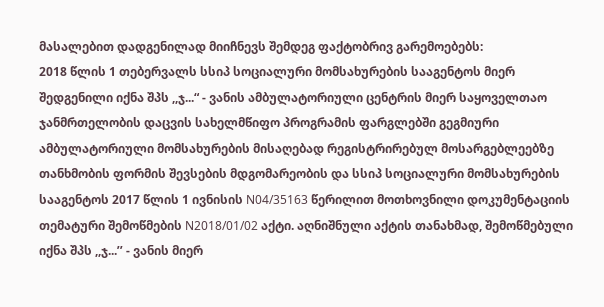მასალებით დადგენილად მიიჩნევს შემდეგ ფაქტობრივ გარემოებებს:
2018 წლის 1 თებერვალს სსიპ სოციალური მომსახურების სააგენტოს მიერ შედგენილი იქნა შპს ,,ჯ...“ - ვანის ამბულატორიული ცენტრის მიერ საყოველთაო ჯანმრთელობის დაცვის სახელმწიფო პროგრამის ფარგლებში გეგმიური ამბულატორიული მომსახურების მისაღებად რეგისტრირებულ მოსარგებლეებზე თანხმობის ფორმის შევსების მდგომარეობის და სსიპ სოციალური მომსახურების სააგენტოს 2017 წლის 1 ივნისის N04/35163 წერილით მოთხოვნილი დოკუმენტაციის თემატური შემოწმების N2018/01/02 აქტი. აღნიშნული აქტის თანახმად, შემოწმებული იქნა შპს ,,ჯ...’’ - ვანის მიერ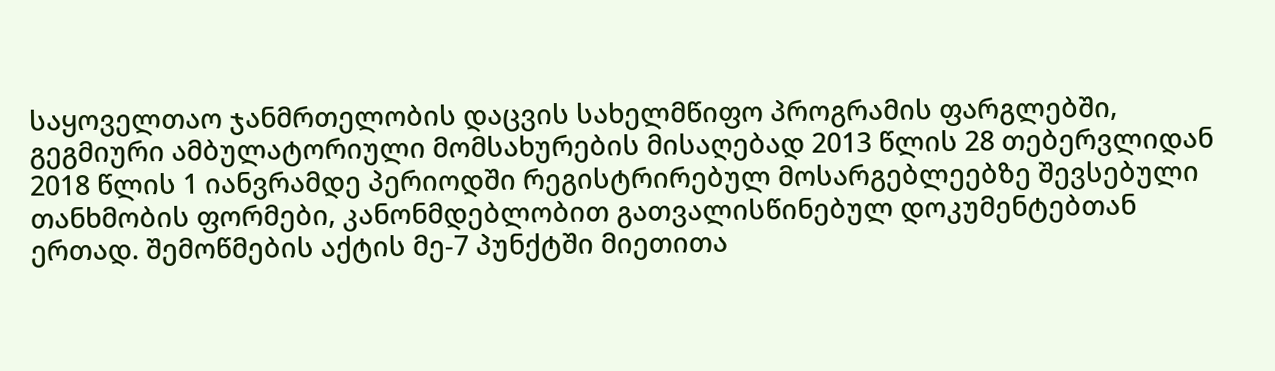საყოველთაო ჯანმრთელობის დაცვის სახელმწიფო პროგრამის ფარგლებში, გეგმიური ამბულატორიული მომსახურების მისაღებად 2013 წლის 28 თებერვლიდან 2018 წლის 1 იანვრამდე პერიოდში რეგისტრირებულ მოსარგებლეებზე შევსებული თანხმობის ფორმები, კანონმდებლობით გათვალისწინებულ დოკუმენტებთან ერთად. შემოწმების აქტის მე-7 პუნქტში მიეთითა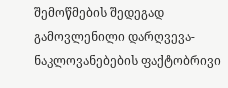შემოწმების შედეგად გამოვლენილი დარღვევა-ნაკლოვანებების ფაქტობრივი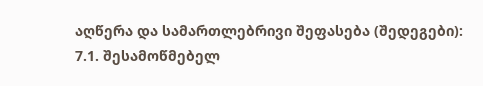აღწერა და სამართლებრივი შეფასება (შედეგები):
7.1. შესამოწმებელ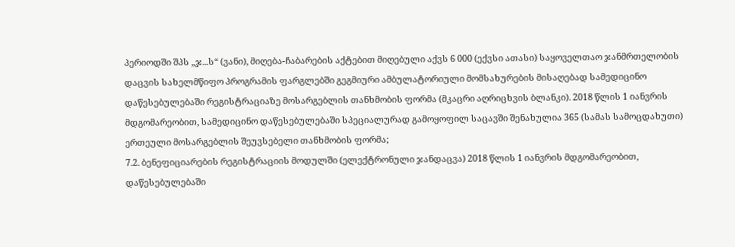პერიოდში შპს ,,ჯ...ს“ (ვანი), მიღება-ჩაბარების აქტებით მიღებული აქვს 6 000 (ექვსი ათასი) საყოველთაო ჯანმრთელობის დაცვის სახელმწიფო პროგრამის ფარგლებში გეგმიური ამბულატორიული მომსახურების მისაღებად სამედიცინო დაწესებულებაში რეგისტრაციაზე მოსარგებლის თანხმობის ფორმა (მკაცრი აღრიცხვის ბლანკი). 2018 წლის 1 იანვრის მდგომარეობით, სამედიცინო დაწესებულებაში სპეციალურად გამოყოფილ საცავში შენახულია 365 (სამას სამოცდახუთი) ერთეული მოსარგებლის შეუვსებელი თანხმობის ფორმა;
7.2. ბენეფიციარების რეგისტრაციის მოდულში (ელექტრონული ჯანდაცვა) 2018 წლის 1 იანვრის მდგომარეობით, დაწესებულებაში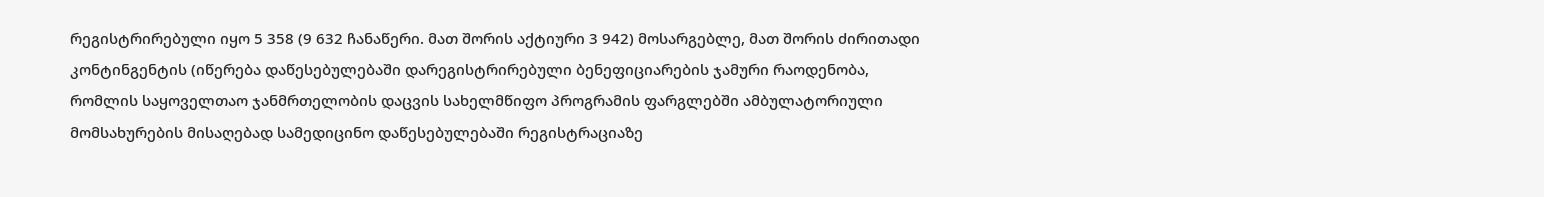რეგისტრირებული იყო 5 358 (9 632 ჩანაწერი. მათ შორის აქტიური 3 942) მოსარგებლე, მათ შორის ძირითადი კონტინგენტის (იწერება დაწესებულებაში დარეგისტრირებული ბენეფიციარების ჯამური რაოდენობა, რომლის საყოველთაო ჯანმრთელობის დაცვის სახელმწიფო პროგრამის ფარგლებში ამბულატორიული მომსახურების მისაღებად სამედიცინო დაწესებულებაში რეგისტრაციაზე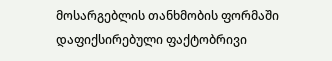მოსარგებლის თანხმობის ფორმაში დაფიქსირებული ფაქტობრივი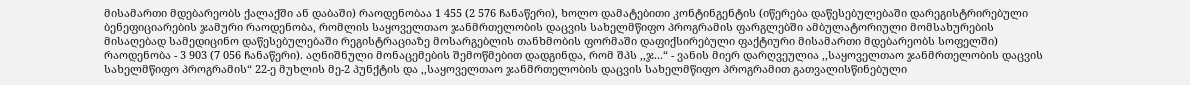მისამართი მდებარეობს ქალაქში ან დაბაში) რაოდენობაა 1 455 (2 576 ჩანაწერი), ხოლო დამატებითი კონტინგენტის (იწერება დაწესებულებაში დარეგისტრირებული ბენეფიციარების ჯამური რაოდენობა, რომლის საყოველთაო ჯანმრთელობის დაცვის სახელმწიფო პროგრამის ფარგლებში ამბულატორიული მომსახურების მისაღებად სამედიცინო დაწესებულებაში რეგისტრაციაზე მოსარგებლის თანხმობის ფორმაში დაფიქსირებული ფაქტიური მისამართი მდებარეობს სოფელში) რაოდენობა - 3 903 (7 056 ჩანაწერი). აღნიშნული მონაცემების შემოწმებით დადგინდა, რომ შპს ,,ჯ...“ - ვანის მიერ დარღვეულია ,,საყოველთაო ჯანმრთელობის დაცვის სახელმწიფო პროგრამის“ 22-ე მუხლის მე-2 პუნქტის და ,,საყოველთაო ჯანმრთელობის დაცვის სახელმწიფო პროგრამით გათვალისწინებული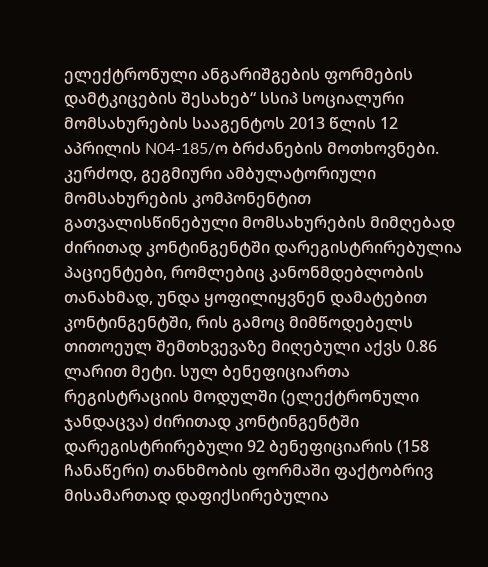ელექტრონული ანგარიშგების ფორმების დამტკიცების შესახებ“ სსიპ სოციალური მომსახურების სააგენტოს 2013 წლის 12 აპრილის N04-185/ო ბრძანების მოთხოვნები. კერძოდ, გეგმიური ამბულატორიული მომსახურების კომპონენტით გათვალისწინებული მომსახურების მიმღებად ძირითად კონტინგენტში დარეგისტრირებულია პაციენტები, რომლებიც კანონმდებლობის თანახმად, უნდა ყოფილიყვნენ დამატებით კონტინგენტში, რის გამოც მიმწოდებელს თითოეულ შემთხვევაზე მიღებული აქვს 0.86 ლარით მეტი. სულ ბენეფიციართა რეგისტრაციის მოდულში (ელექტრონული ჯანდაცვა) ძირითად კონტინგენტში დარეგისტრირებული 92 ბენეფიციარის (158 ჩანაწერი) თანხმობის ფორმაში ფაქტობრივ მისამართად დაფიქსირებულია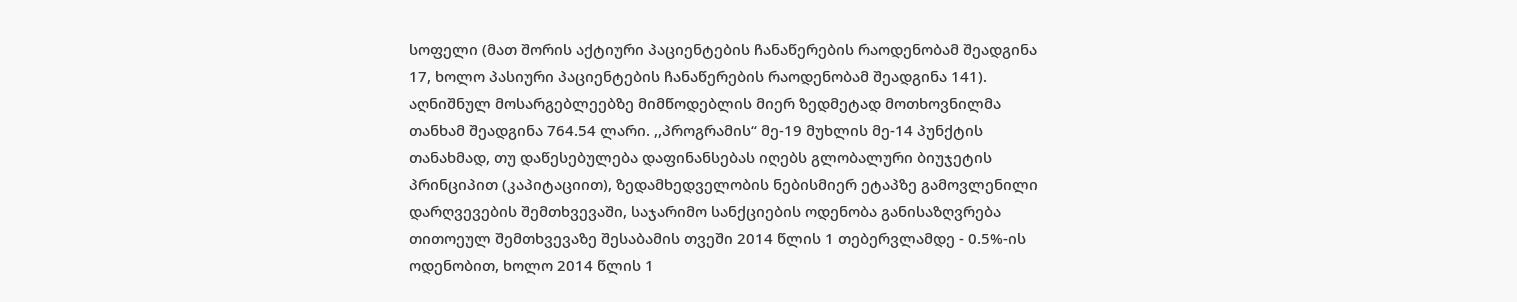სოფელი (მათ შორის აქტიური პაციენტების ჩანაწერების რაოდენობამ შეადგინა 17, ხოლო პასიური პაციენტების ჩანაწერების რაოდენობამ შეადგინა 141). აღნიშნულ მოსარგებლეებზე მიმწოდებლის მიერ ზედმეტად მოთხოვნილმა თანხამ შეადგინა 764.54 ლარი. ,,პროგრამის“ მე-19 მუხლის მე-14 პუნქტის თანახმად, თუ დაწესებულება დაფინანსებას იღებს გლობალური ბიუჯეტის პრინციპით (კაპიტაციით), ზედამხედველობის ნებისმიერ ეტაპზე გამოვლენილი დარღვევების შემთხვევაში, საჯარიმო სანქციების ოდენობა განისაზღვრება თითოეულ შემთხვევაზე შესაბამის თვეში 2014 წლის 1 თებერვლამდე - 0.5%-ის ოდენობით, ხოლო 2014 წლის 1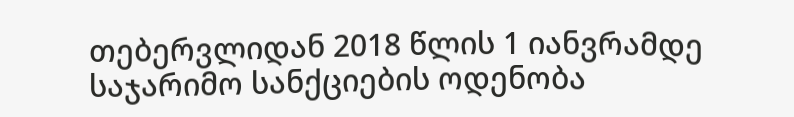თებერვლიდან 2018 წლის 1 იანვრამდე საჯარიმო სანქციების ოდენობა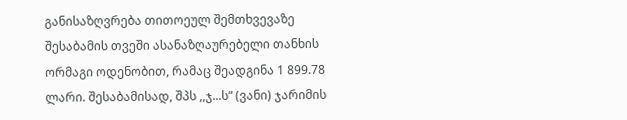განისაზღვრება თითოეულ შემთხვევაზე შესაბამის თვეში ასანაზღაურებელი თანხის ორმაგი ოდენობით, რამაც შეადგინა 1 899.78 ლარი. შესაბამისად, შპს ,,ჯ...ს“ (ვანი) ჯარიმის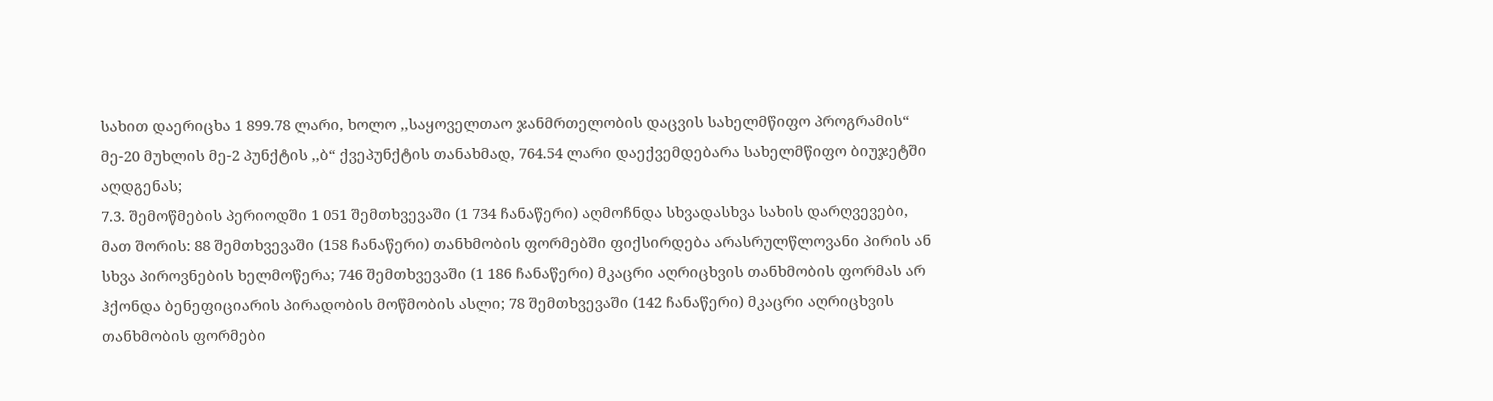სახით დაერიცხა 1 899.78 ლარი, ხოლო ,,საყოველთაო ჯანმრთელობის დაცვის სახელმწიფო პროგრამის“ მე-20 მუხლის მე-2 პუნქტის ,,ბ“ ქვეპუნქტის თანახმად, 764.54 ლარი დაექვემდებარა სახელმწიფო ბიუჯეტში აღდგენას;
7.3. შემოწმების პერიოდში 1 051 შემთხვევაში (1 734 ჩანაწერი) აღმოჩნდა სხვადასხვა სახის დარღვევები, მათ შორის: 88 შემთხვევაში (158 ჩანაწერი) თანხმობის ფორმებში ფიქსირდება არასრულწლოვანი პირის ან სხვა პიროვნების ხელმოწერა; 746 შემთხვევაში (1 186 ჩანაწერი) მკაცრი აღრიცხვის თანხმობის ფორმას არ ჰქონდა ბენეფიციარის პირადობის მოწმობის ასლი; 78 შემთხვევაში (142 ჩანაწერი) მკაცრი აღრიცხვის თანხმობის ფორმები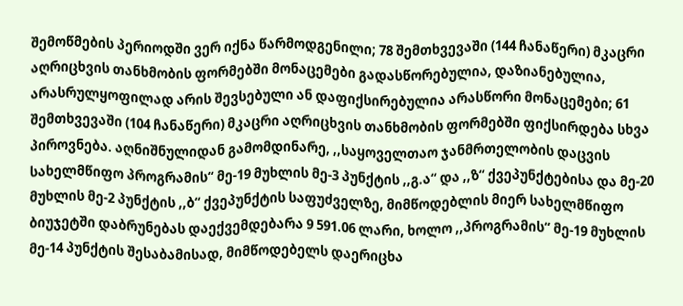შემოწმების პერიოდში ვერ იქნა წარმოდგენილი; 78 შემთხვევაში (144 ჩანაწერი) მკაცრი აღრიცხვის თანხმობის ფორმებში მონაცემები გადასწორებულია, დაზიანებულია, არასრულყოფილად არის შევსებული ან დაფიქსირებულია არასწორი მონაცემები; 61 შემთხვევაში (104 ჩანაწერი) მკაცრი აღრიცხვის თანხმობის ფორმებში ფიქსირდება სხვა პიროვნება. აღნიშნულიდან გამომდინარე, ,,საყოველთაო ჯანმრთელობის დაცვის სახელმწიფო პროგრამის“ მე-19 მუხლის მე-3 პუნქტის ,,გ.ა“ და ,,ზ“ ქვეპუნქტებისა და მე-20 მუხლის მე-2 პუნქტის ,,ბ“ ქვეპუნქტის საფუძველზე, მიმწოდებლის მიერ სახელმწიფო ბიუჯეტში დაბრუნებას დაექვემდებარა 9 591.06 ლარი, ხოლო ,,პროგრამის“ მე-19 მუხლის მე-14 პუნქტის შესაბამისად, მიმწოდებელს დაერიცხა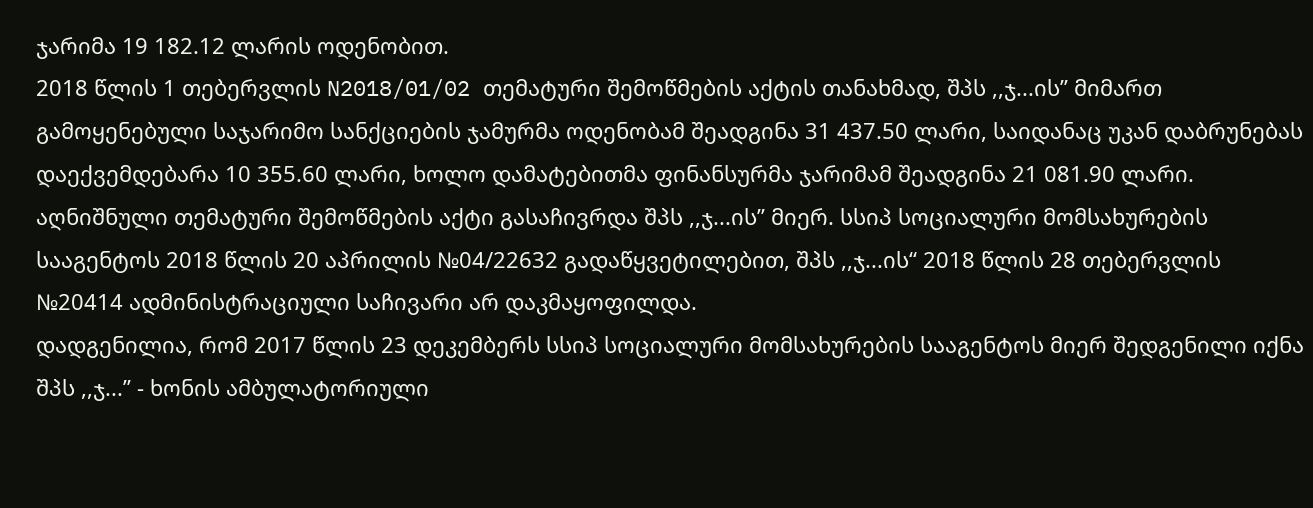ჯარიმა 19 182.12 ლარის ოდენობით.
2018 წლის 1 თებერვლის N2018/01/02 თემატური შემოწმების აქტის თანახმად, შპს ,,ჯ...ის’’ მიმართ გამოყენებული საჯარიმო სანქციების ჯამურმა ოდენობამ შეადგინა 31 437.50 ლარი, საიდანაც უკან დაბრუნებას დაექვემდებარა 10 355.60 ლარი, ხოლო დამატებითმა ფინანსურმა ჯარიმამ შეადგინა 21 081.90 ლარი. აღნიშნული თემატური შემოწმების აქტი გასაჩივრდა შპს ,,ჯ...ის’’ მიერ. სსიპ სოციალური მომსახურების სააგენტოს 2018 წლის 20 აპრილის №04/22632 გადაწყვეტილებით, შპს ,,ჯ...ის“ 2018 წლის 28 თებერვლის №20414 ადმინისტრაციული საჩივარი არ დაკმაყოფილდა.
დადგენილია, რომ 2017 წლის 23 დეკემბერს სსიპ სოციალური მომსახურების სააგენტოს მიერ შედგენილი იქნა შპს ,,ჯ...’’ - ხონის ამბულატორიული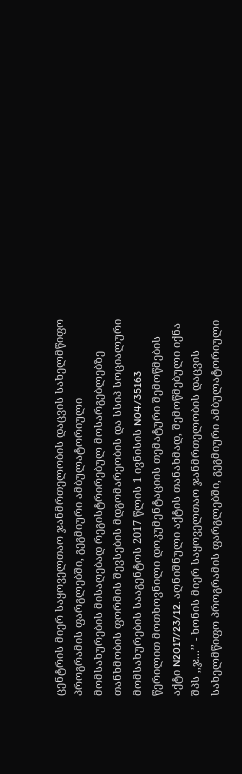ცენტრის მიერ საყოველთაო ჯანმრთელობის დაცვის სახელმწიფო პროგრამის ფარგლებში, გეგმიური ამბულატორიული მომსახურების მისაღებად რეგისტრირებულ მოსარგებლებზე თანხმობის ფორმის შევსების მდგომარეობის და სსიპ სოციალური მომსახურების სააგენტოს 2017 წლის 1 ივნისის N04/35163 წერილით მოთხოვნილი დოკუმენტაციის თემატური შემოწმების აქტი N2017/23/12. აღნიშნული აქტის თანახმად, შემოწმებული იქნა შპს ,,ჯ...’’ - ხონის მიერ საყოველთაო ჯანმრთელობის დაცვის სახელმწიფო პროგრამის ფარგლებში, გეგმიური ამბულატორიული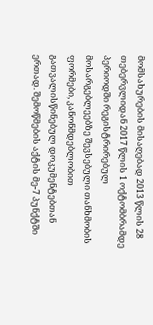მომსახურების მისაღებად 2013 წლის 28 თებერვლიდან 2017 წლის 1 ოქტომბრამდე პერიოდში რეგისტრირებულ მოსარგებლეებზე შევსებული თანხმობის ფორმები, კანონმდებლობით გათვალისწინებულ დოკუმენტებთან ერთად. შემოწმების აქტის მე-7 პუნქტში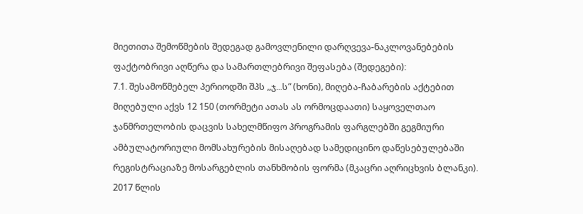მიეთითა შემოწმების შედეგად გამოვლენილი დარღვევა-ნაკლოვანებების ფაქტობრივი აღწერა და სამართლებრივი შეფასება (შედეგები):
7.1. შესამოწმებელ პერიოდში შპს ,,ჯ...ს“ (ხონი), მიღება-ჩაბარების აქტებით მიღებული აქვს 12 150 (თორმეტი ათას ას ორმოცდაათი) საყოველთაო ჯანმრთელობის დაცვის სახელმწიფო პროგრამის ფარგლებში გეგმიური ამბულატორიული მომსახურების მისაღებად სამედიცინო დაწესებულებაში რეგისტრაციაზე მოსარგებლის თანხმობის ფორმა (მკაცრი აღრიცხვის ბლანკი). 2017 წლის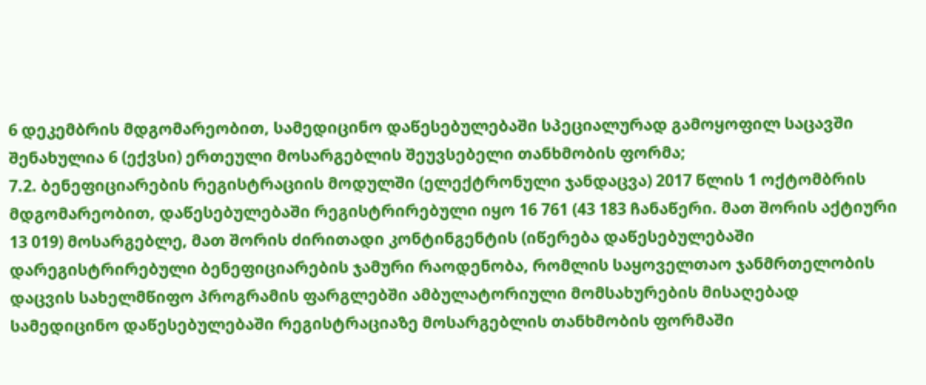6 დეკემბრის მდგომარეობით, სამედიცინო დაწესებულებაში სპეციალურად გამოყოფილ საცავში შენახულია 6 (ექვსი) ერთეული მოსარგებლის შეუვსებელი თანხმობის ფორმა;
7.2. ბენეფიციარების რეგისტრაციის მოდულში (ელექტრონული ჯანდაცვა) 2017 წლის 1 ოქტომბრის მდგომარეობით, დაწესებულებაში რეგისტრირებული იყო 16 761 (43 183 ჩანაწერი. მათ შორის აქტიური 13 019) მოსარგებლე, მათ შორის ძირითადი კონტინგენტის (იწერება დაწესებულებაში დარეგისტრირებული ბენეფიციარების ჯამური რაოდენობა, რომლის საყოველთაო ჯანმრთელობის დაცვის სახელმწიფო პროგრამის ფარგლებში ამბულატორიული მომსახურების მისაღებად სამედიცინო დაწესებულებაში რეგისტრაციაზე მოსარგებლის თანხმობის ფორმაში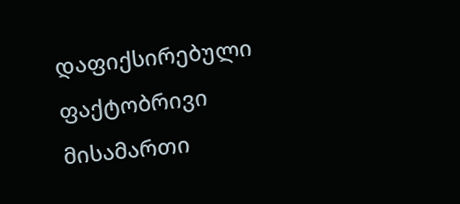დაფიქსირებული ფაქტობრივი მისამართი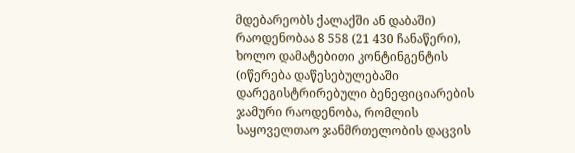მდებარეობს ქალაქში ან დაბაში) რაოდენობაა 8 558 (21 430 ჩანაწერი), ხოლო დამატებითი კონტინგენტის (იწერება დაწესებულებაში დარეგისტრირებული ბენეფიციარების ჯამური რაოდენობა, რომლის საყოველთაო ჯანმრთელობის დაცვის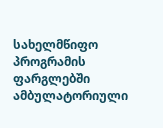სახელმწიფო პროგრამის ფარგლებში ამბულატორიული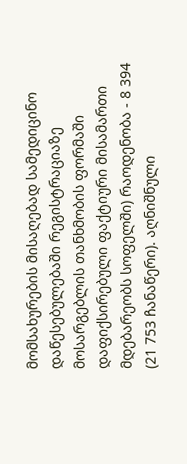მომსახურების მისაღებად სამედიცინო დაწესებულებაში რეგისტრაციაზე მოსარგებლის თანხმობის ფორმაში დაფიქსირებული ფაქტიური მისამართი მდებარეობს სოფელში) რაოდენობა - 8 394 (21 753 ჩანაწერი). აღნიშნული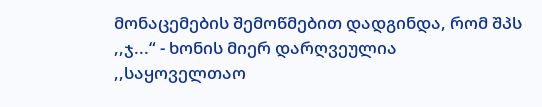მონაცემების შემოწმებით დადგინდა, რომ შპს ,,ჯ...“ - ხონის მიერ დარღვეულია ,,საყოველთაო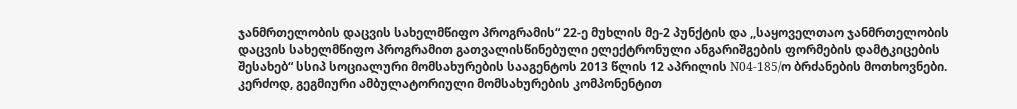ჯანმრთელობის დაცვის სახელმწიფო პროგრამის“ 22-ე მუხლის მე-2 პუნქტის და ,,საყოველთაო ჯანმრთელობის დაცვის სახელმწიფო პროგრამით გათვალისწინებული ელექტრონული ანგარიშგების ფორმების დამტკიცების შესახებ“ სსიპ სოციალური მომსახურების სააგენტოს 2013 წლის 12 აპრილის N04-185/ო ბრძანების მოთხოვნები. კერძოდ, გეგმიური ამბულატორიული მომსახურების კომპონენტით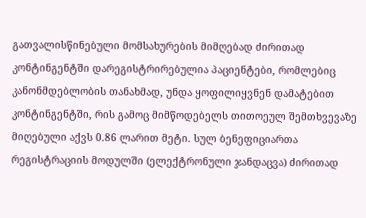გათვალისწინებული მომსახურების მიმღებად ძირითად კონტინგენტში დარეგისტრირებულია პაციენტები, რომლებიც კანონმდებლობის თანახმად, უნდა ყოფილიყვნენ დამატებით კონტინგენტში, რის გამოც მიმწოდებელს თითოეულ შემთხვევაზე მიღებული აქვს 0.86 ლარით მეტი. სულ ბენეფიციართა რეგისტრაციის მოდულში (ელექტრონული ჯანდაცვა) ძირითად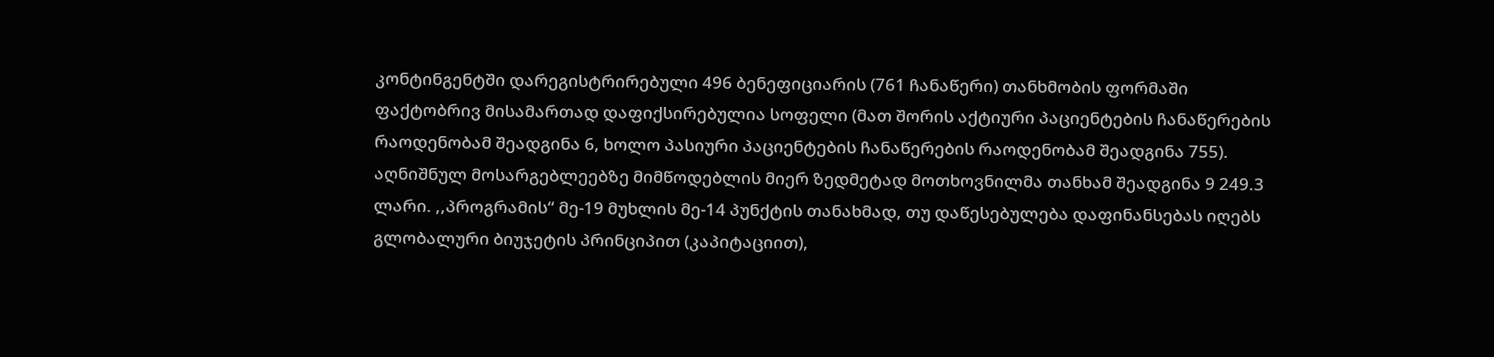კონტინგენტში დარეგისტრირებული 496 ბენეფიციარის (761 ჩანაწერი) თანხმობის ფორმაში ფაქტობრივ მისამართად დაფიქსირებულია სოფელი (მათ შორის აქტიური პაციენტების ჩანაწერების რაოდენობამ შეადგინა 6, ხოლო პასიური პაციენტების ჩანაწერების რაოდენობამ შეადგინა 755). აღნიშნულ მოსარგებლეებზე მიმწოდებლის მიერ ზედმეტად მოთხოვნილმა თანხამ შეადგინა 9 249.3 ლარი. ,,პროგრამის“ მე-19 მუხლის მე-14 პუნქტის თანახმად, თუ დაწესებულება დაფინანსებას იღებს გლობალური ბიუჯეტის პრინციპით (კაპიტაციით),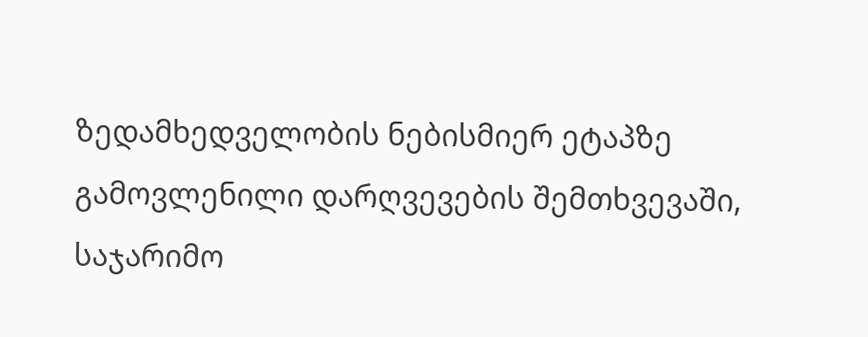ზედამხედველობის ნებისმიერ ეტაპზე გამოვლენილი დარღვევების შემთხვევაში, საჯარიმო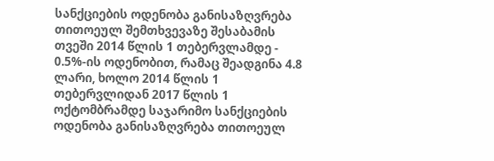სანქციების ოდენობა განისაზღვრება თითოეულ შემთხვევაზე შესაბამის თვეში 2014 წლის 1 თებერვლამდე - 0.5%-ის ოდენობით, რამაც შეადგინა 4.8 ლარი, ხოლო 2014 წლის 1 თებერვლიდან 2017 წლის 1 ოქტომბრამდე საჯარიმო სანქციების ოდენობა განისაზღვრება თითოეულ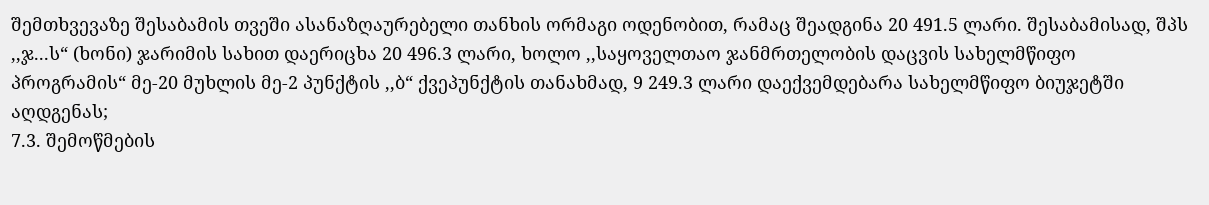შემთხვევაზე შესაბამის თვეში ასანაზღაურებელი თანხის ორმაგი ოდენობით, რამაც შეადგინა 20 491.5 ლარი. შესაბამისად, შპს ,,ჯ...ს“ (ხონი) ჯარიმის სახით დაერიცხა 20 496.3 ლარი, ხოლო ,,საყოველთაო ჯანმრთელობის დაცვის სახელმწიფო პროგრამის“ მე-20 მუხლის მე-2 პუნქტის ,,ბ“ ქვეპუნქტის თანახმად, 9 249.3 ლარი დაექვემდებარა სახელმწიფო ბიუჯეტში აღდგენას;
7.3. შემოწმების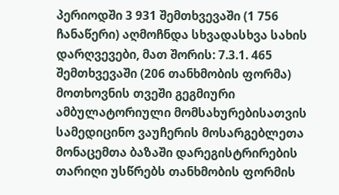პერიოდში 3 931 შემთხვევაში (1 756 ჩანაწერი) აღმოჩნდა სხვადასხვა სახის დარღვევები, მათ შორის: 7.3.1. 465 შემთხვევაში (206 თანხმობის ფორმა) მოთხოვნის თვეში გეგმიური ამბულატორიული მომსახურებისათვის სამედიცინო ვაუჩერის მოსარგებლეთა მონაცემთა ბაზაში დარეგისტრირების თარიღი უსწრებს თანხმობის ფორმის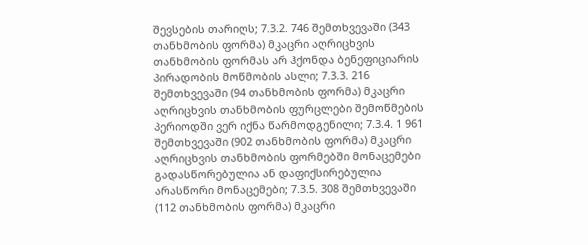შევსების თარიღს; 7.3.2. 746 შემთხვევაში (343 თანხმობის ფორმა) მკაცრი აღრიცხვის თანხმობის ფორმას არ ჰქონდა ბენეფიციარის პირადობის მოწმობის ასლი; 7.3.3. 216 შემთხვევაში (94 თანხმობის ფორმა) მკაცრი აღრიცხვის თანხმობის ფურცლები შემოწმების პერიოდში ვერ იქნა წარმოდგენილი; 7.3.4. 1 961 შემთხვევაში (902 თანხმობის ფორმა) მკაცრი აღრიცხვის თანხმობის ფორმებში მონაცემები გადასწორებულია ან დაფიქსირებულია არასწორი მონაცემები; 7.3.5. 308 შემთხვევაში (112 თანხმობის ფორმა) მკაცრი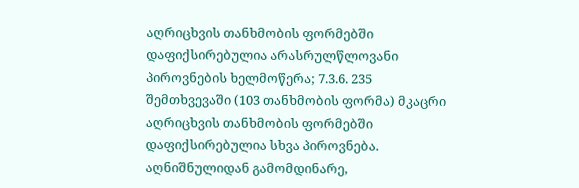აღრიცხვის თანხმობის ფორმებში დაფიქსირებულია არასრულწლოვანი პიროვნების ხელმოწერა; 7.3.6. 235 შემთხვევაში (103 თანხმობის ფორმა) მკაცრი აღრიცხვის თანხმობის ფორმებში დაფიქსირებულია სხვა პიროვნება. აღნიშნულიდან გამომდინარე,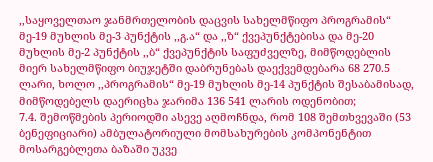,,საყოველთაო ჯანმრთელობის დაცვის სახელმწიფო პროგრამის“ მე-19 მუხლის მე-3 პუნქტის ,,გ.ა“ და ,,ზ“ ქვეპუნქტებისა და მე-20 მუხლის მე-2 პუნქტის ,,ბ“ ქვეპუნქტის საფუძველზე, მიმწოდებლის მიერ სახელმწიფო ბიუჯეტში დაბრუნებას დაექვემდებარა 68 270.5 ლარი, ხოლო ,,პროგრამის“ მე-19 მუხლის მე-14 პუნქტის შესაბამისად, მიმწოდებელს დაერიცხა ჯარიმა 136 541 ლარის ოდენობით;
7.4. შემოწმების პერიოდში ასევე აღმოჩნდა, რომ 108 შემთხვევაში (53 ბენეფიციარი) ამბულატორიული მომსახურების კომპონენტით მოსარგებლეთა ბაზაში უკვე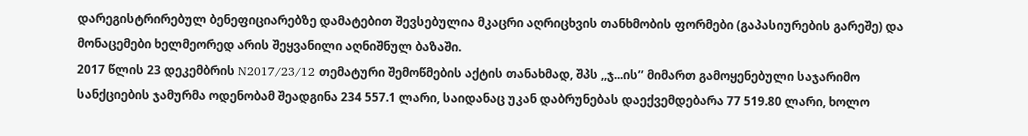დარეგისტრირებულ ბენეფიციარებზე დამატებით შევსებულია მკაცრი აღრიცხვის თანხმობის ფორმები (გაპასიურების გარეშე) და მონაცემები ხელმეორედ არის შეყვანილი აღნიშნულ ბაზაში.
2017 წლის 23 დეკემბრის N2017/23/12 თემატური შემოწმების აქტის თანახმად, შპს ,,ჯ...ის’’ მიმართ გამოყენებული საჯარიმო სანქციების ჯამურმა ოდენობამ შეადგინა 234 557.1 ლარი, საიდანაც უკან დაბრუნებას დაექვემდებარა 77 519.80 ლარი, ხოლო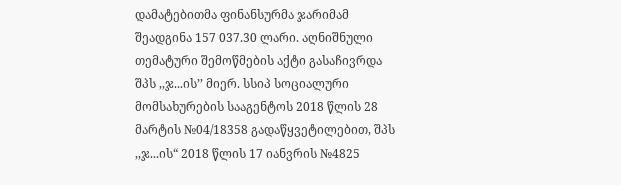დამატებითმა ფინანსურმა ჯარიმამ შეადგინა 157 037.30 ლარი. აღნიშნული თემატური შემოწმების აქტი გასაჩივრდა შპს ,,ჯ...ის’’ მიერ. სსიპ სოციალური მომსახურების სააგენტოს 2018 წლის 28 მარტის №04/18358 გადაწყვეტილებით, შპს ,,ჯ...ის“ 2018 წლის 17 იანვრის №4825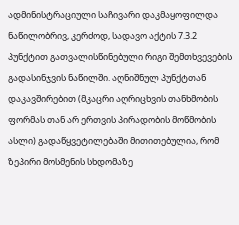ადმინისტრაციული საჩივარი დაკმაყოფილდა ნაწილობრივ, კერძოდ, სადავო აქტის 7.3.2 პუნქტით გათვალისწინებული რიგი შემთხვევების გადასინჯვის ნაწილში. აღნიშნულ პუნქტთან დაკავშირებით (მკაცრი აღრიცხვის თანხმობის ფორმას თან არ ერთვის პირადობის მოწმობის ასლი) გადაწყვეტილებაში მითითებულია, რომ ზეპირი მოსმენის სხდომაზე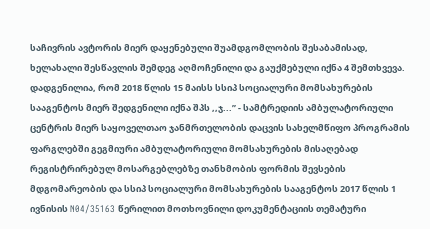საჩივრის ავტორის მიერ დაყენებული შუამდგომლობის შესაბამისად, ხელახალი შესწავლის შემდეგ აღმოჩენილი და გაუქმებული იქნა 4 შემთხვევა.
დადგენილია, რომ 2018 წლის 15 მაისს სსიპ სოციალური მომსახურების სააგენტოს მიერ შედგენილი იქნა შპს ,,ჯ...’’ - სამტრედიის ამბულატორიული ცენტრის მიერ საყოველთაო ჯანმრთელობის დაცვის სახელმწიფო პროგრამის ფარგლებში გეგმიური ამბულატორიული მომსახურების მისაღებად რეგისტრირებულ მოსარგებლებზე თანხმობის ფორმის შევსების მდგომარეობის და სსიპ სოციალური მომსახურების სააგენტოს 2017 წლის 1 ივნისის N04/35163 წერილით მოთხოვნილი დოკუმენტაციის თემატური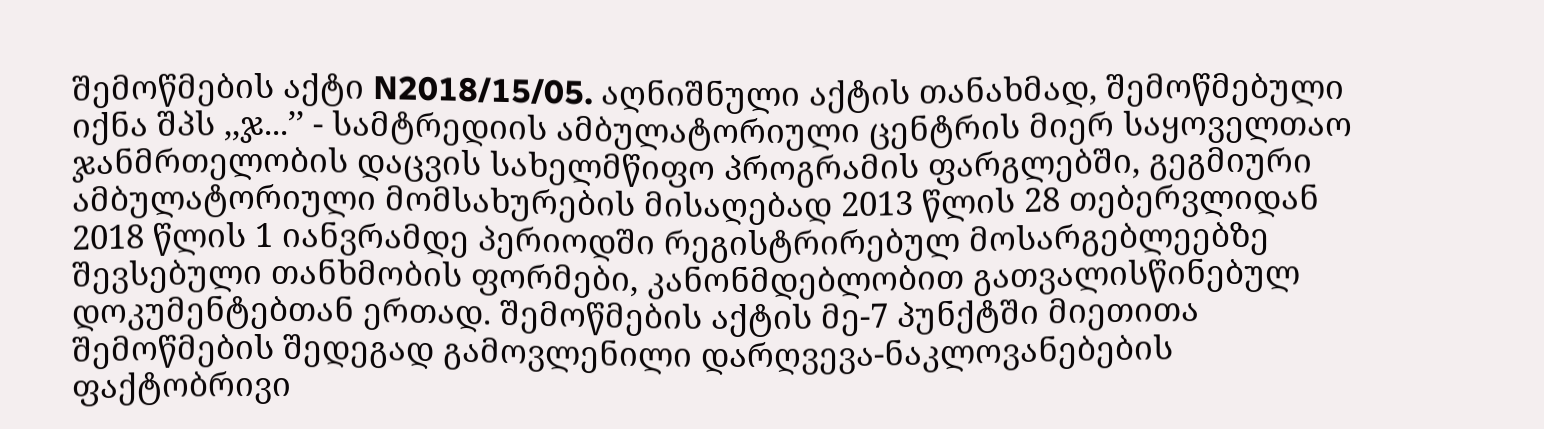შემოწმების აქტი N2018/15/05. აღნიშნული აქტის თანახმად, შემოწმებული იქნა შპს ,,ჯ...’’ - სამტრედიის ამბულატორიული ცენტრის მიერ საყოველთაო ჯანმრთელობის დაცვის სახელმწიფო პროგრამის ფარგლებში, გეგმიური ამბულატორიული მომსახურების მისაღებად 2013 წლის 28 თებერვლიდან 2018 წლის 1 იანვრამდე პერიოდში რეგისტრირებულ მოსარგებლეებზე შევსებული თანხმობის ფორმები, კანონმდებლობით გათვალისწინებულ დოკუმენტებთან ერთად. შემოწმების აქტის მე-7 პუნქტში მიეთითა შემოწმების შედეგად გამოვლენილი დარღვევა-ნაკლოვანებების ფაქტობრივი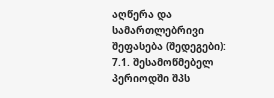აღწერა და სამართლებრივი შეფასება (შედეგები):
7.1. შესამოწმებელ პერიოდში შპს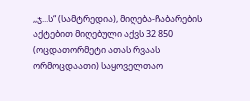,,ჯ...ს“ (სამტრედია), მიღება-ჩაბარების აქტებით მიღებული აქვს 32 850 (ოცდათორმეტი ათას რვაას ორმოცდაათი) საყოველთაო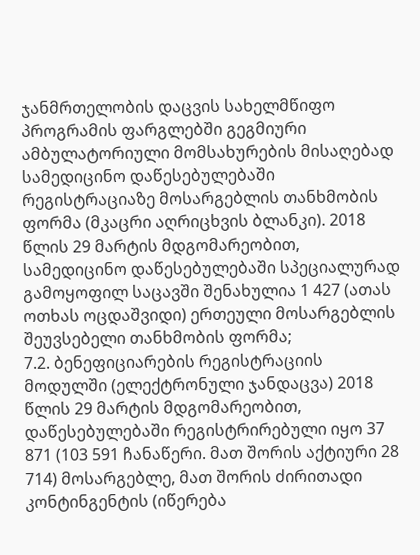ჯანმრთელობის დაცვის სახელმწიფო პროგრამის ფარგლებში გეგმიური ამბულატორიული მომსახურების მისაღებად სამედიცინო დაწესებულებაში რეგისტრაციაზე მოსარგებლის თანხმობის ფორმა (მკაცრი აღრიცხვის ბლანკი). 2018 წლის 29 მარტის მდგომარეობით, სამედიცინო დაწესებულებაში სპეციალურად გამოყოფილ საცავში შენახულია 1 427 (ათას ოთხას ოცდაშვიდი) ერთეული მოსარგებლის შეუვსებელი თანხმობის ფორმა;
7.2. ბენეფიციარების რეგისტრაციის მოდულში (ელექტრონული ჯანდაცვა) 2018 წლის 29 მარტის მდგომარეობით, დაწესებულებაში რეგისტრირებული იყო 37 871 (103 591 ჩანაწერი. მათ შორის აქტიური 28 714) მოსარგებლე, მათ შორის ძირითადი კონტინგენტის (იწერება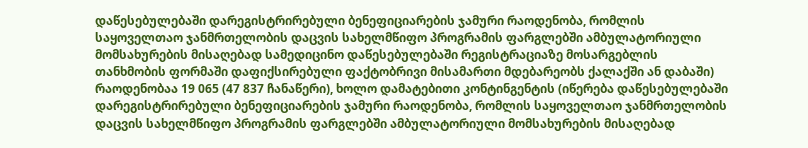დაწესებულებაში დარეგისტრირებული ბენეფიციარების ჯამური რაოდენობა, რომლის საყოველთაო ჯანმრთელობის დაცვის სახელმწიფო პროგრამის ფარგლებში ამბულატორიული მომსახურების მისაღებად სამედიცინო დაწესებულებაში რეგისტრაციაზე მოსარგებლის თანხმობის ფორმაში დაფიქსირებული ფაქტობრივი მისამართი მდებარეობს ქალაქში ან დაბაში) რაოდენობაა 19 065 (47 837 ჩანაწერი), ხოლო დამატებითი კონტინგენტის (იწერება დაწესებულებაში დარეგისტრირებული ბენეფიციარების ჯამური რაოდენობა, რომლის საყოველთაო ჯანმრთელობის დაცვის სახელმწიფო პროგრამის ფარგლებში ამბულატორიული მომსახურების მისაღებად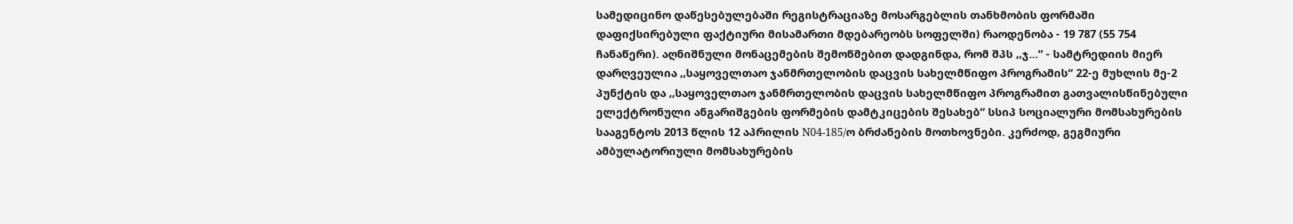სამედიცინო დაწესებულებაში რეგისტრაციაზე მოსარგებლის თანხმობის ფორმაში დაფიქსირებული ფაქტიური მისამართი მდებარეობს სოფელში) რაოდენობა - 19 787 (55 754 ჩანაწერი). აღნიშნული მონაცემების შემოწმებით დადგინდა, რომ შპს ,,ჯ...“ - სამტრედიის მიერ დარღვეულია ,,საყოველთაო ჯანმრთელობის დაცვის სახელმწიფო პროგრამის“ 22-ე მუხლის მე-2 პუნქტის და ,,საყოველთაო ჯანმრთელობის დაცვის სახელმწიფო პროგრამით გათვალისწინებული ელექტრონული ანგარიშგების ფორმების დამტკიცების შესახებ“ სსიპ სოციალური მომსახურების სააგენტოს 2013 წლის 12 აპრილის N04-185/ო ბრძანების მოთხოვნები. კერძოდ, გეგმიური ამბულატორიული მომსახურების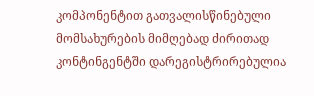კომპონენტით გათვალისწინებული მომსახურების მიმღებად ძირითად კონტინგენტში დარეგისტრირებულია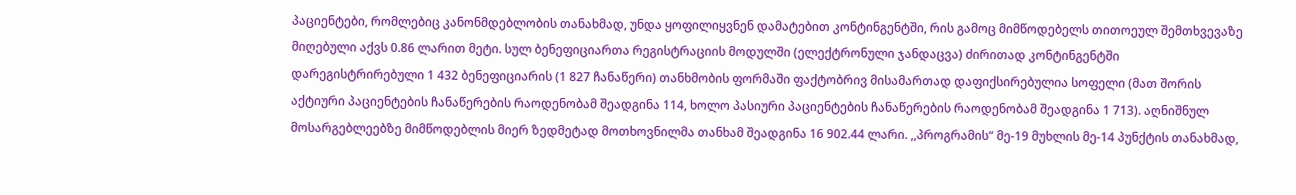პაციენტები, რომლებიც კანონმდებლობის თანახმად, უნდა ყოფილიყვნენ დამატებით კონტინგენტში, რის გამოც მიმწოდებელს თითოეულ შემთხვევაზე მიღებული აქვს 0.86 ლარით მეტი. სულ ბენეფიციართა რეგისტრაციის მოდულში (ელექტრონული ჯანდაცვა) ძირითად კონტინგენტში დარეგისტრირებული 1 432 ბენეფიციარის (1 827 ჩანაწერი) თანხმობის ფორმაში ფაქტობრივ მისამართად დაფიქსირებულია სოფელი (მათ შორის აქტიური პაციენტების ჩანაწერების რაოდენობამ შეადგინა 114, ხოლო პასიური პაციენტების ჩანაწერების რაოდენობამ შეადგინა 1 713). აღნიშნულ მოსარგებლეებზე მიმწოდებლის მიერ ზედმეტად მოთხოვნილმა თანხამ შეადგინა 16 902.44 ლარი. ,,პროგრამის“ მე-19 მუხლის მე-14 პუნქტის თანახმად,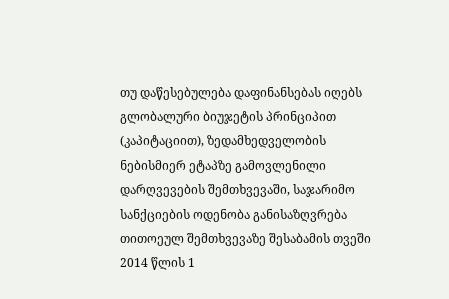თუ დაწესებულება დაფინანსებას იღებს გლობალური ბიუჯეტის პრინციპით (კაპიტაციით), ზედამხედველობის ნებისმიერ ეტაპზე გამოვლენილი დარღვევების შემთხვევაში, საჯარიმო სანქციების ოდენობა განისაზღვრება თითოეულ შემთხვევაზე შესაბამის თვეში 2014 წლის 1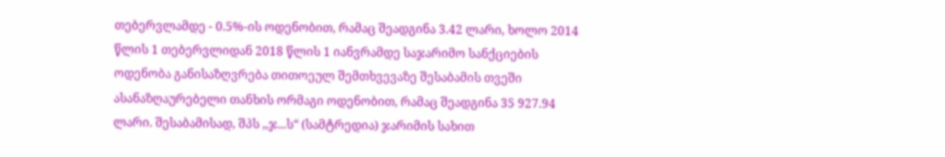თებერვლამდე - 0.5%-ის ოდენობით, რამაც შეადგინა 3.42 ლარი, ხოლო 2014 წლის 1 თებერვლიდან 2018 წლის 1 იანვრამდე საჯარიმო სანქციების ოდენობა განისაზღვრება თითოეულ შემთხვევაზე შესაბამის თვეში ასანაზღაურებელი თანხის ორმაგი ოდენობით, რამაც შეადგინა 35 927.94 ლარი. შესაბამისად, შპს ,,ჯ...ს“ (სამტრედია) ჯარიმის სახით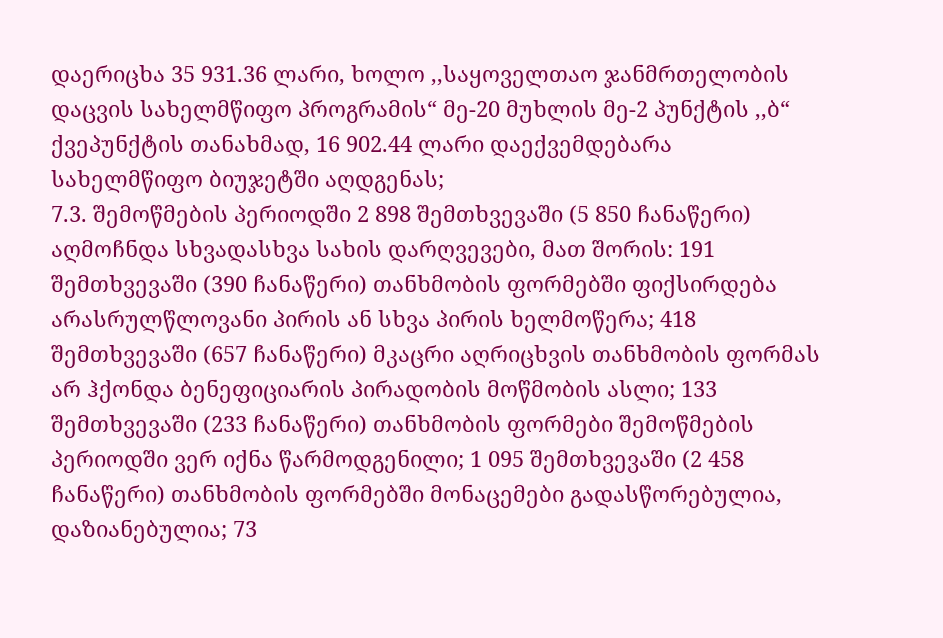დაერიცხა 35 931.36 ლარი, ხოლო ,,საყოველთაო ჯანმრთელობის დაცვის სახელმწიფო პროგრამის“ მე-20 მუხლის მე-2 პუნქტის ,,ბ“ ქვეპუნქტის თანახმად, 16 902.44 ლარი დაექვემდებარა სახელმწიფო ბიუჯეტში აღდგენას;
7.3. შემოწმების პერიოდში 2 898 შემთხვევაში (5 850 ჩანაწერი) აღმოჩნდა სხვადასხვა სახის დარღვევები, მათ შორის: 191 შემთხვევაში (390 ჩანაწერი) თანხმობის ფორმებში ფიქსირდება არასრულწლოვანი პირის ან სხვა პირის ხელმოწერა; 418 შემთხვევაში (657 ჩანაწერი) მკაცრი აღრიცხვის თანხმობის ფორმას არ ჰქონდა ბენეფიციარის პირადობის მოწმობის ასლი; 133 შემთხვევაში (233 ჩანაწერი) თანხმობის ფორმები შემოწმების პერიოდში ვერ იქნა წარმოდგენილი; 1 095 შემთხვევაში (2 458 ჩანაწერი) თანხმობის ფორმებში მონაცემები გადასწორებულია, დაზიანებულია; 73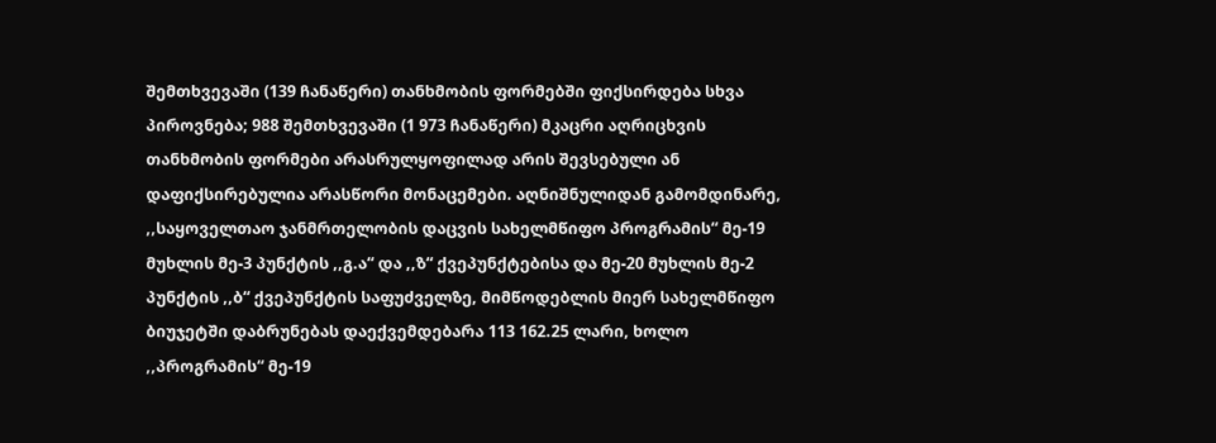შემთხვევაში (139 ჩანაწერი) თანხმობის ფორმებში ფიქსირდება სხვა პიროვნება; 988 შემთხვევაში (1 973 ჩანაწერი) მკაცრი აღრიცხვის თანხმობის ფორმები არასრულყოფილად არის შევსებული ან დაფიქსირებულია არასწორი მონაცემები. აღნიშნულიდან გამომდინარე, ,,საყოველთაო ჯანმრთელობის დაცვის სახელმწიფო პროგრამის“ მე-19 მუხლის მე-3 პუნქტის ,,გ.ა“ და ,,ზ“ ქვეპუნქტებისა და მე-20 მუხლის მე-2 პუნქტის ,,ბ“ ქვეპუნქტის საფუძველზე, მიმწოდებლის მიერ სახელმწიფო ბიუჯეტში დაბრუნებას დაექვემდებარა 113 162.25 ლარი, ხოლო ,,პროგრამის“ მე-19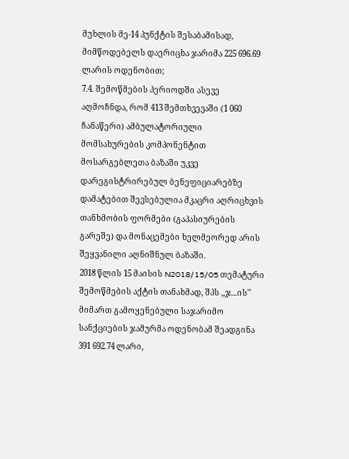მუხლის მე-14 პუნქტის შესაბამისად, მიმწოდებელს დაერიცხა ჯარიმა 225 696.69 ლარის ოდენობით;
7.4. შემოწმების პერიოდში ასევე აღმოჩნდა, რომ 413 შემთხვევაში (1 060 ჩანაწერი) ამბულატორიული მომსახურების კომპონენტით მოსარგებლეთა ბაზაში უკვე დარეგისტრირებულ ბენეფიციარებზე დამატებით შევსებულია მკაცრი აღრიცხვის თანხმობის ფორმები (გაპასიურების გარეშე) და მონაცემები ხელმეორედ არის შეყვანილი აღნიშნულ ბაზაში.
2018 წლის 15 მაისის N2018/15/05 თემატური შემოწმების აქტის თანახმად, შპს ,,ჯ...ის’’ მიმართ გამოყენებული საჯარიმო სანქციების ჯამურმა ოდენობამ შეადგინა 391 692.74 ლარი,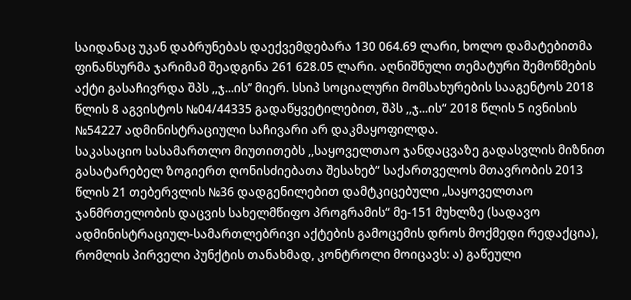საიდანაც უკან დაბრუნებას დაექვემდებარა 130 064.69 ლარი, ხოლო დამატებითმა ფინანსურმა ჯარიმამ შეადგინა 261 628.05 ლარი. აღნიშნული თემატური შემოწმების აქტი გასაჩივრდა შპს ,,ჯ...ის’’ მიერ. სსიპ სოციალური მომსახურების სააგენტოს 2018 წლის 8 აგვისტოს №04/44335 გადაწყვეტილებით, შპს ,,ჯ...ის“ 2018 წლის 5 ივნისის №54227 ადმინისტრაციული საჩივარი არ დაკმაყოფილდა.
საკასაციო სასამართლო მიუთითებს ,,საყოველთაო ჯანდაცვაზე გადასვლის მიზნით გასატარებელ ზოგიერთ ღონისძიებათა შესახებ“ საქართველოს მთავრობის 2013 წლის 21 თებერვლის №36 დადგენილებით დამტკიცებული „საყოველთაო ჯანმრთელობის დაცვის სახელმწიფო პროგრამის“ მე-151 მუხლზე (სადავო ადმინისტრაციულ-სამართლებრივი აქტების გამოცემის დროს მოქმედი რედაქცია), რომლის პირველი პუნქტის თანახმად, კონტროლი მოიცავს: ა) გაწეული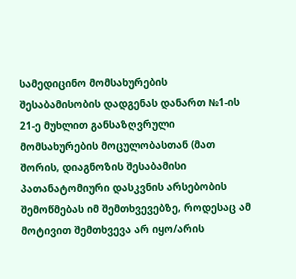სამედიცინო მომსახურების შესაბამისობის დადგენას დანართ №1-ის 21-ე მუხლით განსაზღვრული მომსახურების მოცულობასთან (მათ შორის, დიაგნოზის შესაბამისი პათანატომიური დასკვნის არსებობის შემოწმებას იმ შემთხვევებზე, როდესაც ამ მოტივით შემთხვევა არ იყო/არის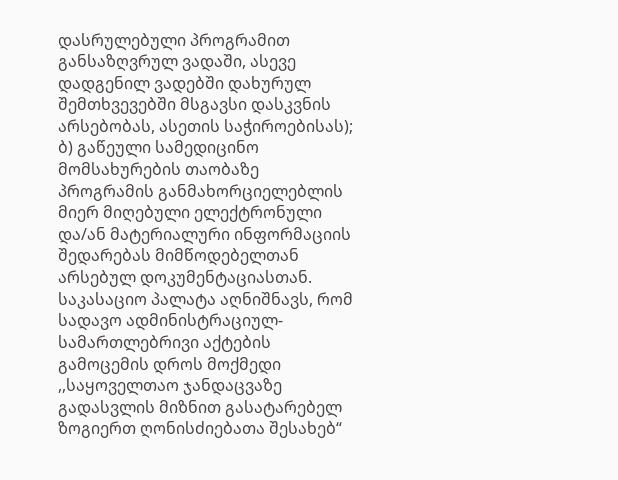დასრულებული პროგრამით განსაზღვრულ ვადაში, ასევე დადგენილ ვადებში დახურულ შემთხვევებში მსგავსი დასკვნის არსებობას, ასეთის საჭიროებისას); ბ) გაწეული სამედიცინო მომსახურების თაობაზე პროგრამის განმახორციელებლის მიერ მიღებული ელექტრონული და/ან მატერიალური ინფორმაციის შედარებას მიმწოდებელთან არსებულ დოკუმენტაციასთან.
საკასაციო პალატა აღნიშნავს, რომ სადავო ადმინისტრაციულ-სამართლებრივი აქტების გამოცემის დროს მოქმედი ,,საყოველთაო ჯანდაცვაზე გადასვლის მიზნით გასატარებელ ზოგიერთ ღონისძიებათა შესახებ“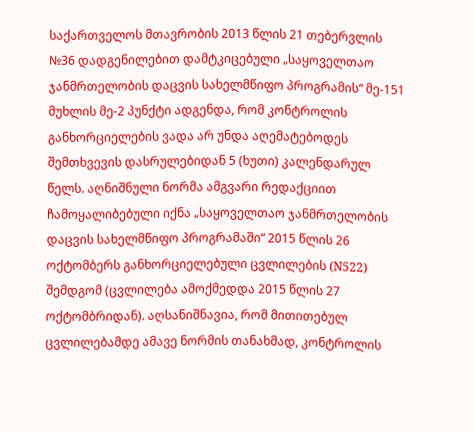საქართველოს მთავრობის 2013 წლის 21 თებერვლის №36 დადგენილებით დამტკიცებული „საყოველთაო ჯანმრთელობის დაცვის სახელმწიფო პროგრამის“ მე-151 მუხლის მე-2 პუნქტი ადგენდა, რომ კონტროლის განხორციელების ვადა არ უნდა აღემატებოდეს შემთხვევის დასრულებიდან 5 (ხუთი) კალენდარულ წელს. აღნიშნული ნორმა ამგვარი რედაქციით ჩამოყალიბებული იქნა „საყოველთაო ჯანმრთელობის დაცვის სახელმწიფო პროგრამაში“ 2015 წლის 26 ოქტომბერს განხორციელებული ცვლილების (N522) შემდგომ (ცვლილება ამოქმედდა 2015 წლის 27 ოქტომბრიდან). აღსანიშნავია, რომ მითითებულ ცვლილებამდე ამავე ნორმის თანახმად, კონტროლის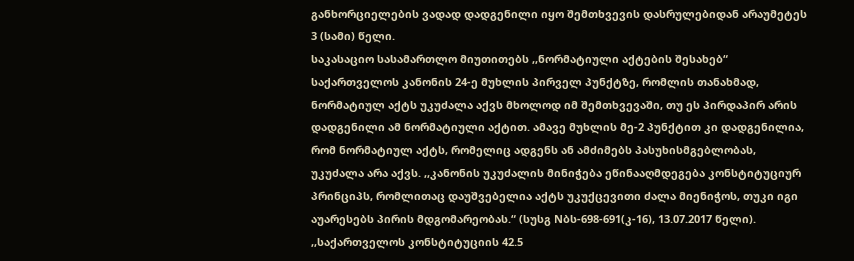განხორციელების ვადად დადგენილი იყო შემთხვევის დასრულებიდან არაუმეტეს 3 (სამი) წელი.
საკასაციო სასამართლო მიუთითებს ,,ნორმატიული აქტების შესახებ“ საქართველოს კანონის 24-ე მუხლის პირველ პუნქტზე, რომლის თანახმად, ნორმატიულ აქტს უკუძალა აქვს მხოლოდ იმ შემთხვევაში, თუ ეს პირდაპირ არის დადგენილი ამ ნორმატიული აქტით. ამავე მუხლის მე-2 პუნქტით კი დადგენილია, რომ ნორმატიულ აქტს, რომელიც ადგენს ან ამძიმებს პასუხისმგებლობას, უკუძალა არა აქვს. ,,კანონის უკუძალის მინიჭება ეწინააღმდეგება კონსტიტუციურ პრინციპს, რომლითაც დაუშვებელია აქტს უკუქცევითი ძალა მიენიჭოს, თუკი იგი აუარესებს პირის მდგომარეობას.“ (სუსგ Nბს-698-691(კ-16), 13.07.2017 წელი). ,,საქართველოს კონსტიტუციის 42.5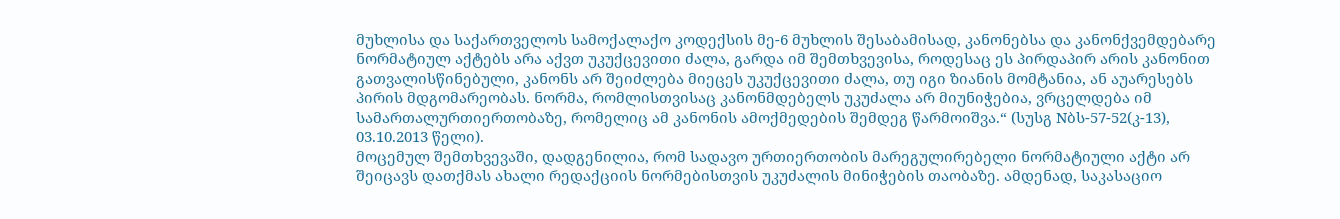მუხლისა და საქართველოს სამოქალაქო კოდექსის მე-6 მუხლის შესაბამისად, კანონებსა და კანონქვემდებარე ნორმატიულ აქტებს არა აქვთ უკუქცევითი ძალა, გარდა იმ შემთხვევისა, როდესაც ეს პირდაპირ არის კანონით გათვალისწინებული, კანონს არ შეიძლება მიეცეს უკუქცევითი ძალა, თუ იგი ზიანის მომტანია, ან აუარესებს პირის მდგომარეობას. ნორმა, რომლისთვისაც კანონმდებელს უკუძალა არ მიუნიჭებია, ვრცელდება იმ სამართალურთიერთობაზე, რომელიც ამ კანონის ამოქმედების შემდეგ წარმოიშვა.“ (სუსგ Nბს-57-52(კ-13), 03.10.2013 წელი).
მოცემულ შემთხვევაში, დადგენილია, რომ სადავო ურთიერთობის მარეგულირებელი ნორმატიული აქტი არ შეიცავს დათქმას ახალი რედაქციის ნორმებისთვის უკუძალის მინიჭების თაობაზე. ამდენად, საკასაციო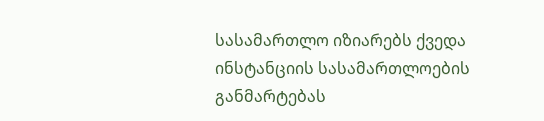სასამართლო იზიარებს ქვედა ინსტანციის სასამართლოების განმარტებას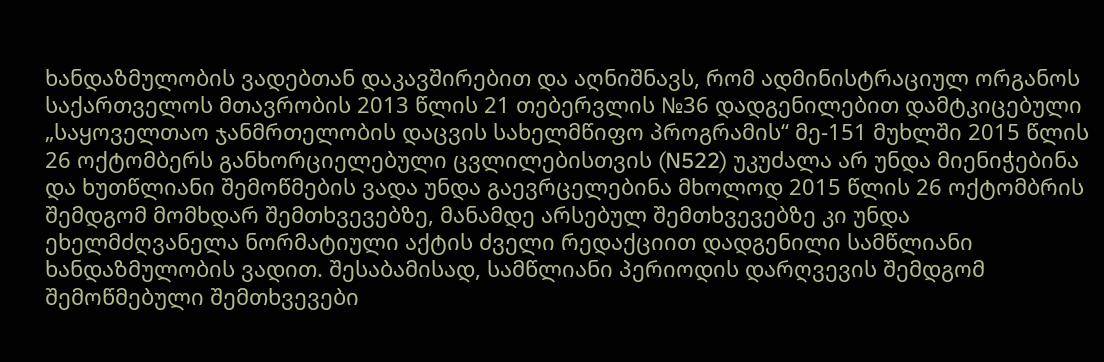ხანდაზმულობის ვადებთან დაკავშირებით და აღნიშნავს, რომ ადმინისტრაციულ ორგანოს საქართველოს მთავრობის 2013 წლის 21 თებერვლის №36 დადგენილებით დამტკიცებული „საყოველთაო ჯანმრთელობის დაცვის სახელმწიფო პროგრამის“ მე-151 მუხლში 2015 წლის 26 ოქტომბერს განხორციელებული ცვლილებისთვის (N522) უკუძალა არ უნდა მიენიჭებინა და ხუთწლიანი შემოწმების ვადა უნდა გაევრცელებინა მხოლოდ 2015 წლის 26 ოქტომბრის შემდგომ მომხდარ შემთხვევებზე, მანამდე არსებულ შემთხვევებზე კი უნდა ეხელმძღვანელა ნორმატიული აქტის ძველი რედაქციით დადგენილი სამწლიანი ხანდაზმულობის ვადით. შესაბამისად, სამწლიანი პერიოდის დარღვევის შემდგომ შემოწმებული შემთხვევები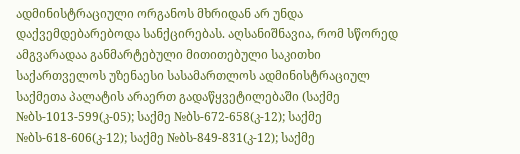ადმინისტრაციული ორგანოს მხრიდან არ უნდა დაქვემდებარებოდა სანქცირებას. აღსანიშნავია, რომ სწორედ ამგვარადაა განმარტებული მითითებული საკითხი საქართველოს უზენაესი სასამართლოს ადმინისტრაციულ საქმეთა პალატის არაერთ გადაწყვეტილებაში (საქმე №ბს-1013-599(კ-05); საქმე №ბს-672-658(კ-12); საქმე №ბს-618-606(კ-12); საქმე №ბს-849-831(კ-12); საქმე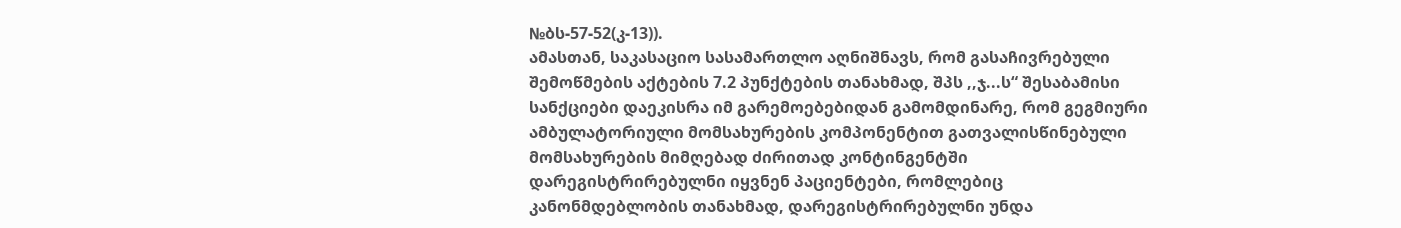№ბს-57-52(კ-13)).
ამასთან, საკასაციო სასამართლო აღნიშნავს, რომ გასაჩივრებული შემოწმების აქტების 7.2 პუნქტების თანახმად, შპს ,,ჯ...ს“ შესაბამისი სანქციები დაეკისრა იმ გარემოებებიდან გამომდინარე, რომ გეგმიური ამბულატორიული მომსახურების კომპონენტით გათვალისწინებული მომსახურების მიმღებად ძირითად კონტინგენტში დარეგისტრირებულნი იყვნენ პაციენტები, რომლებიც კანონმდებლობის თანახმად, დარეგისტრირებულნი უნდა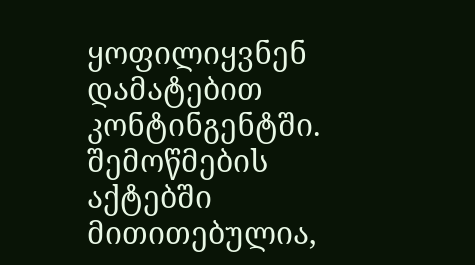ყოფილიყვნენ დამატებით კონტინგენტში. შემოწმების აქტებში მითითებულია,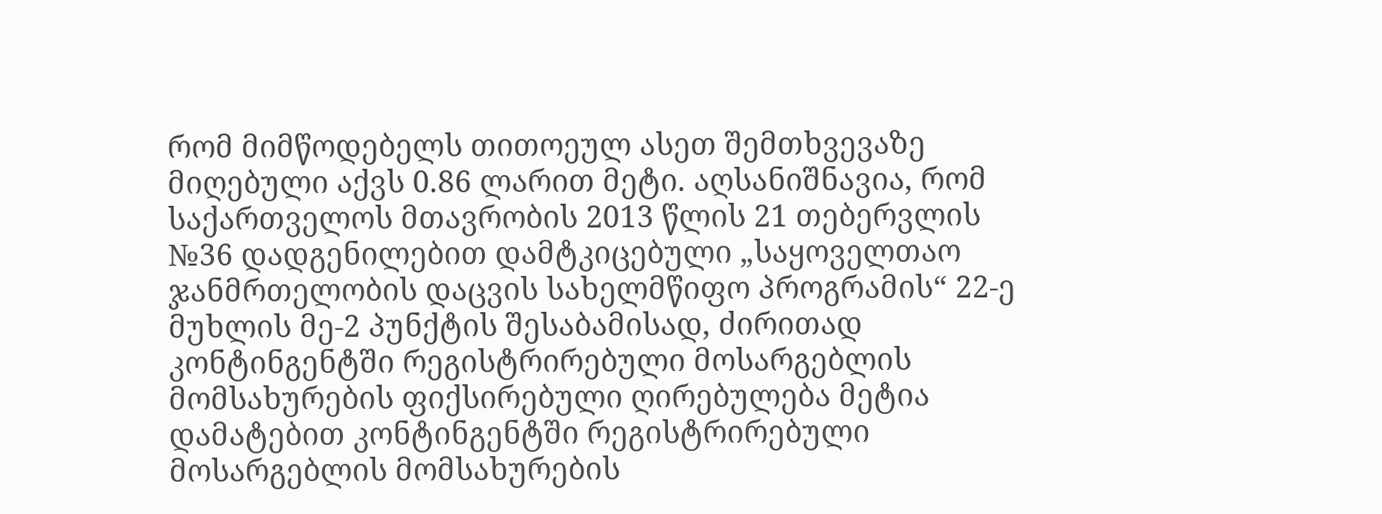რომ მიმწოდებელს თითოეულ ასეთ შემთხვევაზე მიღებული აქვს 0.86 ლარით მეტი. აღსანიშნავია, რომ საქართველოს მთავრობის 2013 წლის 21 თებერვლის №36 დადგენილებით დამტკიცებული „საყოველთაო ჯანმრთელობის დაცვის სახელმწიფო პროგრამის“ 22-ე მუხლის მე-2 პუნქტის შესაბამისად, ძირითად კონტინგენტში რეგისტრირებული მოსარგებლის მომსახურების ფიქსირებული ღირებულება მეტია დამატებით კონტინგენტში რეგისტრირებული მოსარგებლის მომსახურების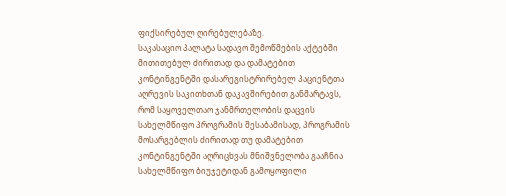ფიქსირებულ ღირებულებაზე.
საკასაციო პალატა სადავო შემოწმების აქტებში მითითებულ ძირითად და დამატებით კონტინგენტში დასარეგისტრირებელ პაციენტთა აღრევის საკითხთან დაკავშირებით განმარტავს, რომ საყოველთაო ჯანმრთელობის დაცვის სახელმწიფო პროგრამის შესაბამისად, პროგრამის მოსარგებლის ძირითად თუ დამატებით კონტინგენტში აღრიცხვას მნიშვნელობა გააჩნია სახელმწიფო ბიუჯეტიდან გამოყოფილი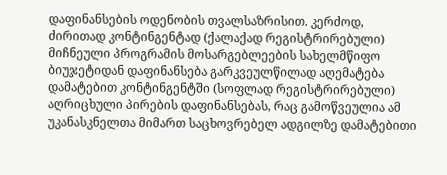დაფინანსების ოდენობის თვალსაზრისით. კერძოდ, ძირითად კონტინგენტად (ქალაქად რეგისტრირებული) მიჩნეული პროგრამის მოსარგებლეების სახელმწიფო ბიუჯეტიდან დაფინანსება გარკვეულწილად აღემატება დამატებით კონტინგენტში (სოფლად რეგისტრირებული) აღრიცხული პირების დაფინანსებას, რაც გამოწვეულია ამ უკანასკნელთა მიმართ საცხოვრებელ ადგილზე დამატებითი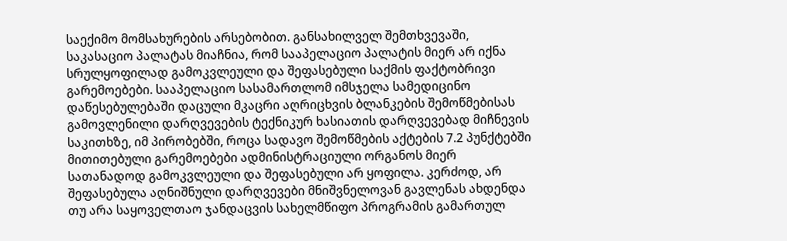საექიმო მომსახურების არსებობით. განსახილველ შემთხვევაში, საკასაციო პალატას მიაჩნია, რომ სააპელაციო პალატის მიერ არ იქნა სრულყოფილად გამოკვლეული და შეფასებული საქმის ფაქტობრივი გარემოებები. სააპელაციო სასამართლომ იმსჯელა სამედიცინო დაწესებულებაში დაცული მკაცრი აღრიცხვის ბლანკების შემოწმებისას გამოვლენილი დარღვევების ტექნიკურ ხასიათის დარღვევებად მიჩნევის საკითხზე, იმ პირობებში, როცა სადავო შემოწმების აქტების 7.2 პუნქტებში მითითებული გარემოებები ადმინისტრაციული ორგანოს მიერ სათანადოდ გამოკვლეული და შეფასებული არ ყოფილა. კერძოდ, არ შეფასებულა აღნიშნული დარღვევები მნიშვნელოვან გავლენას ახდენდა თუ არა საყოველთაო ჯანდაცვის სახელმწიფო პროგრამის გამართულ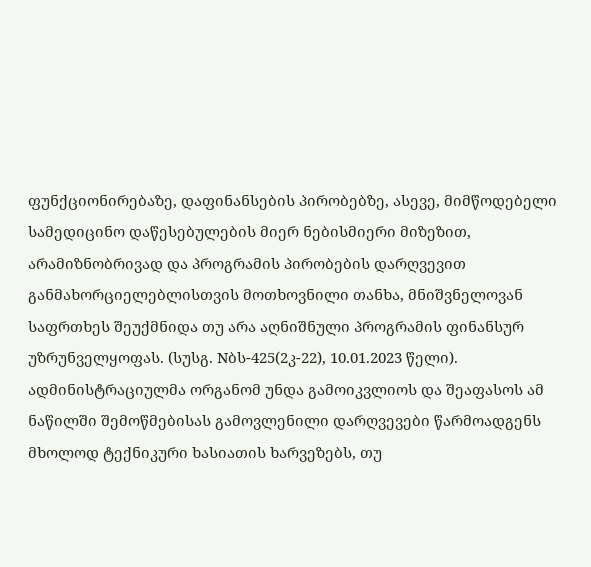ფუნქციონირებაზე, დაფინანსების პირობებზე, ასევე, მიმწოდებელი სამედიცინო დაწესებულების მიერ ნებისმიერი მიზეზით, არამიზნობრივად და პროგრამის პირობების დარღვევით განმახორციელებლისთვის მოთხოვნილი თანხა, მნიშვნელოვან საფრთხეს შეუქმნიდა თუ არა აღნიშნული პროგრამის ფინანსურ უზრუნველყოფას. (სუსგ. Nბს-425(2კ-22), 10.01.2023 წელი). ადმინისტრაციულმა ორგანომ უნდა გამოიკვლიოს და შეაფასოს ამ ნაწილში შემოწმებისას გამოვლენილი დარღვევები წარმოადგენს მხოლოდ ტექნიკური ხასიათის ხარვეზებს, თუ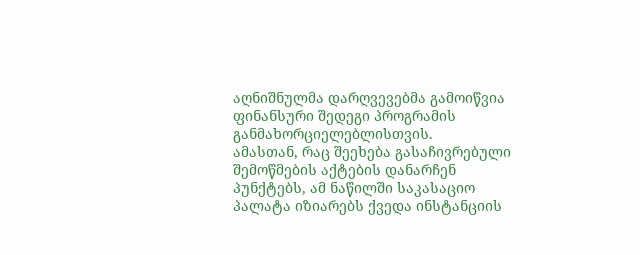აღნიშნულმა დარღვევებმა გამოიწვია ფინანსური შედეგი პროგრამის განმახორციელებლისთვის.
ამასთან, რაც შეეხება გასაჩივრებული შემოწმების აქტების დანარჩენ პუნქტებს, ამ ნაწილში საკასაციო პალატა იზიარებს ქვედა ინსტანციის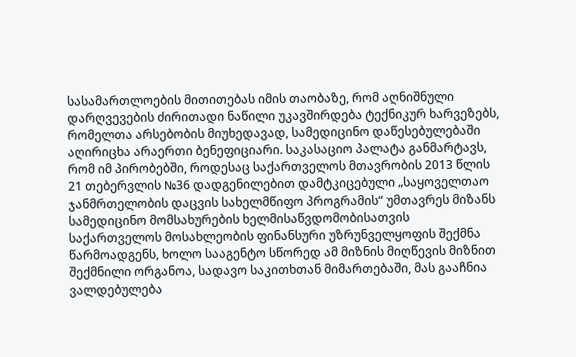სასამართლოების მითითებას იმის თაობაზე, რომ აღნიშნული დარღვევების ძირითადი ნაწილი უკავშირდება ტექნიკურ ხარვეზებს, რომელთა არსებობის მიუხედავად, სამედიცინო დაწესებულებაში აღირიცხა არაერთი ბენეფიციარი. საკასაციო პალატა განმარტავს, რომ იმ პირობებში, როდესაც საქართველოს მთავრობის 2013 წლის 21 თებერვლის №36 დადგენილებით დამტკიცებული „საყოველთაო ჯანმრთელობის დაცვის სახელმწიფო პროგრამის“ უმთავრეს მიზანს სამედიცინო მომსახურების ხელმისაწვდომობისათვის საქართველოს მოსახლეობის ფინანსური უზრუნველყოფის შექმნა წარმოადგენს, ხოლო სააგენტო სწორედ ამ მიზნის მიღწევის მიზნით შექმნილი ორგანოა, სადავო საკითხთან მიმართებაში, მას გააჩნია ვალდებულება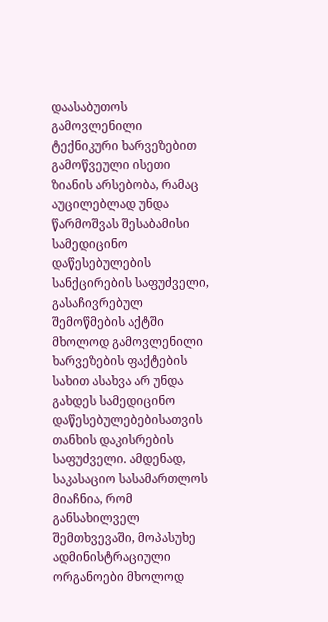დაასაბუთოს გამოვლენილი ტექნიკური ხარვეზებით გამოწვეული ისეთი ზიანის არსებობა, რამაც აუცილებლად უნდა წარმოშვას შესაბამისი სამედიცინო დაწესებულების სანქცირების საფუძველი, გასაჩივრებულ შემოწმების აქტში მხოლოდ გამოვლენილი ხარვეზების ფაქტების სახით ასახვა არ უნდა გახდეს სამედიცინო დაწესებულებებისათვის თანხის დაკისრების საფუძველი. ამდენად, საკასაციო სასამართლოს მიაჩნია, რომ განსახილველ შემთხვევაში, მოპასუხე ადმინისტრაციული ორგანოები მხოლოდ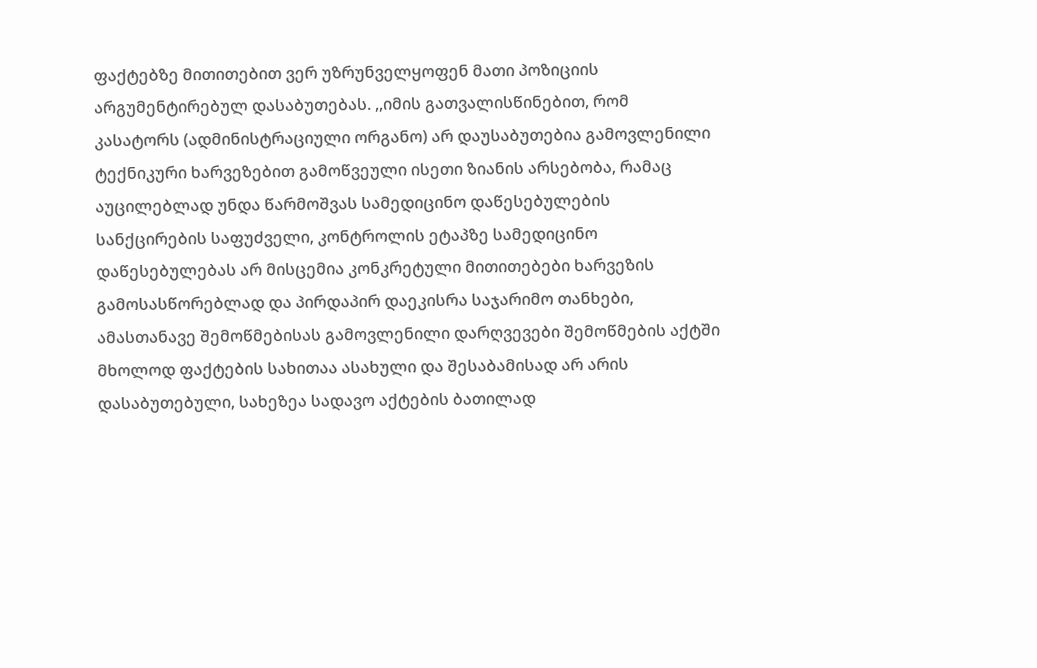ფაქტებზე მითითებით ვერ უზრუნველყოფენ მათი პოზიციის არგუმენტირებულ დასაბუთებას. ,,იმის გათვალისწინებით, რომ კასატორს (ადმინისტრაციული ორგანო) არ დაუსაბუთებია გამოვლენილი ტექნიკური ხარვეზებით გამოწვეული ისეთი ზიანის არსებობა, რამაც აუცილებლად უნდა წარმოშვას სამედიცინო დაწესებულების სანქცირების საფუძველი, კონტროლის ეტაპზე სამედიცინო დაწესებულებას არ მისცემია კონკრეტული მითითებები ხარვეზის გამოსასწორებლად და პირდაპირ დაეკისრა საჯარიმო თანხები, ამასთანავე შემოწმებისას გამოვლენილი დარღვევები შემოწმების აქტში მხოლოდ ფაქტების სახითაა ასახული და შესაბამისად არ არის დასაბუთებული, სახეზეა სადავო აქტების ბათილად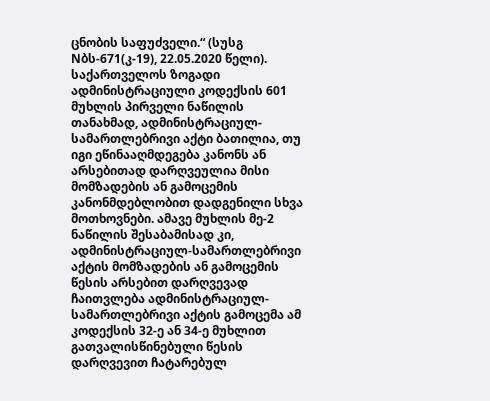ცნობის საფუძველი.“ (სუსგ Nბს-671(კ-19), 22.05.2020 წელი).
საქართველოს ზოგადი ადმინისტრაციული კოდექსის 601 მუხლის პირველი ნაწილის თანახმად, ადმინისტრაციულ-სამართლებრივი აქტი ბათილია, თუ იგი ეწინააღმდეგება კანონს ან არსებითად დარღვეულია მისი მომზადების ან გამოცემის კანონმდებლობით დადგენილი სხვა მოთხოვნები. ამავე მუხლის მე-2 ნაწილის შესაბამისად კი, ადმინისტრაციულ-სამართლებრივი აქტის მომზადების ან გამოცემის წესის არსებით დარღვევად ჩაითვლება ადმინისტრაციულ-სამართლებრივი აქტის გამოცემა ამ კოდექსის 32-ე ან 34-ე მუხლით გათვალისწინებული წესის დარღვევით ჩატარებულ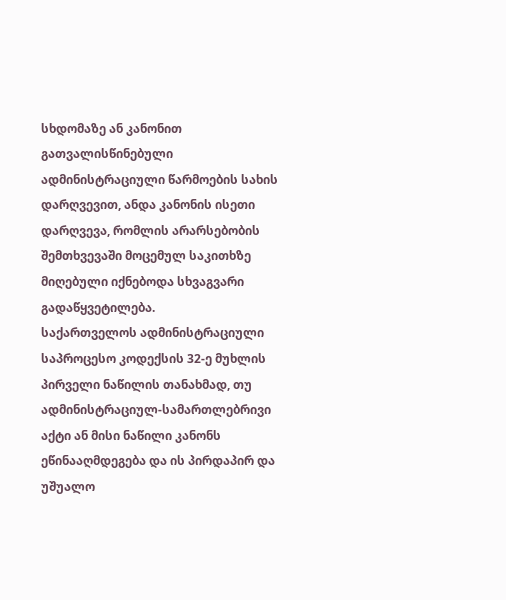სხდომაზე ან კანონით გათვალისწინებული ადმინისტრაციული წარმოების სახის დარღვევით, ანდა კანონის ისეთი დარღვევა, რომლის არარსებობის შემთხვევაში მოცემულ საკითხზე მიღებული იქნებოდა სხვაგვარი გადაწყვეტილება.
საქართველოს ადმინისტრაციული საპროცესო კოდექსის 32-ე მუხლის პირველი ნაწილის თანახმად, თუ ადმინისტრაციულ-სამართლებრივი აქტი ან მისი ნაწილი კანონს ეწინააღმდეგება და ის პირდაპირ და უშუალო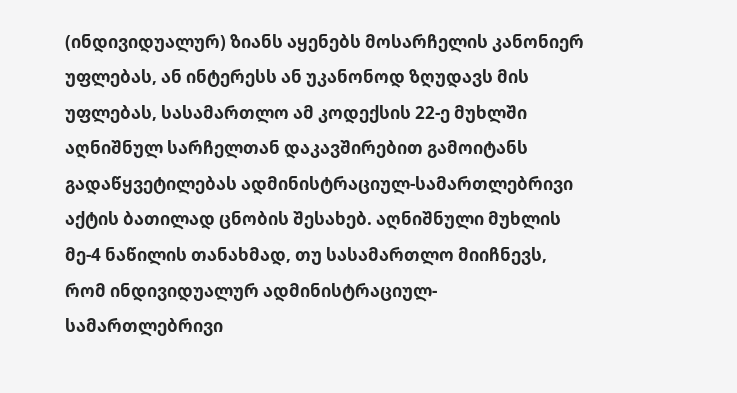(ინდივიდუალურ) ზიანს აყენებს მოსარჩელის კანონიერ უფლებას, ან ინტერესს ან უკანონოდ ზღუდავს მის უფლებას, სასამართლო ამ კოდექსის 22-ე მუხლში აღნიშნულ სარჩელთან დაკავშირებით გამოიტანს გადაწყვეტილებას ადმინისტრაციულ-სამართლებრივი აქტის ბათილად ცნობის შესახებ. აღნიშნული მუხლის მე-4 ნაწილის თანახმად, თუ სასამართლო მიიჩნევს, რომ ინდივიდუალურ ადმინისტრაციულ-სამართლებრივი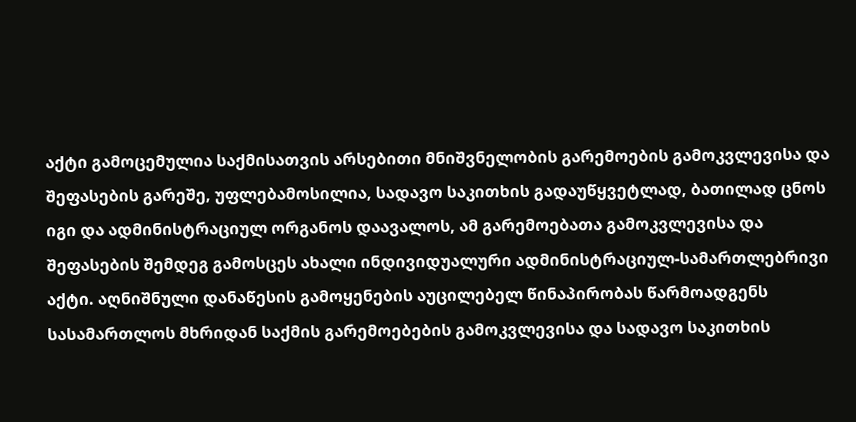აქტი გამოცემულია საქმისათვის არსებითი მნიშვნელობის გარემოების გამოკვლევისა და შეფასების გარეშე, უფლებამოსილია, სადავო საკითხის გადაუწყვეტლად, ბათილად ცნოს იგი და ადმინისტრაციულ ორგანოს დაავალოს, ამ გარემოებათა გამოკვლევისა და შეფასების შემდეგ გამოსცეს ახალი ინდივიდუალური ადმინისტრაციულ-სამართლებრივი აქტი. აღნიშნული დანაწესის გამოყენების აუცილებელ წინაპირობას წარმოადგენს სასამართლოს მხრიდან საქმის გარემოებების გამოკვლევისა და სადავო საკითხის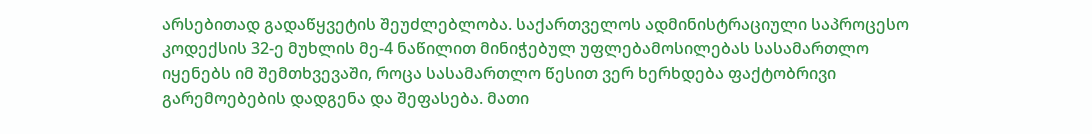არსებითად გადაწყვეტის შეუძლებლობა. საქართველოს ადმინისტრაციული საპროცესო კოდექსის 32-ე მუხლის მე-4 ნაწილით მინიჭებულ უფლებამოსილებას სასამართლო იყენებს იმ შემთხვევაში, როცა სასამართლო წესით ვერ ხერხდება ფაქტობრივი გარემოებების დადგენა და შეფასება. მათი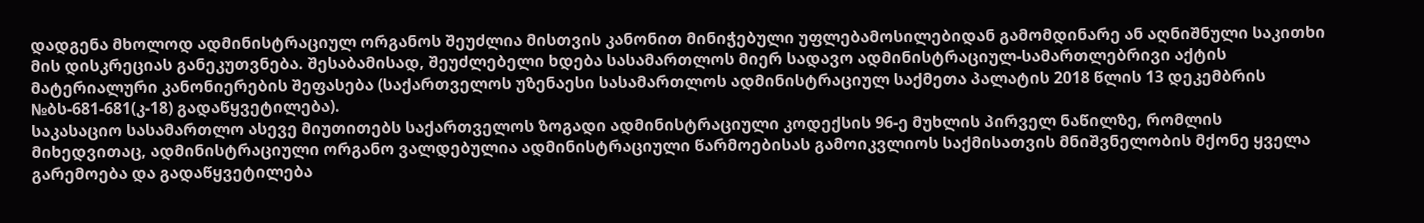დადგენა მხოლოდ ადმინისტრაციულ ორგანოს შეუძლია მისთვის კანონით მინიჭებული უფლებამოსილებიდან გამომდინარე ან აღნიშნული საკითხი მის დისკრეციას განეკუთვნება. შესაბამისად, შეუძლებელი ხდება სასამართლოს მიერ სადავო ადმინისტრაციულ-სამართლებრივი აქტის მატერიალური კანონიერების შეფასება (საქართველოს უზენაესი სასამართლოს ადმინისტრაციულ საქმეთა პალატის 2018 წლის 13 დეკემბრის №ბს-681-681(კ-18) გადაწყვეტილება).
საკასაციო სასამართლო ასევე მიუთითებს საქართველოს ზოგადი ადმინისტრაციული კოდექსის 96-ე მუხლის პირველ ნაწილზე, რომლის მიხედვითაც, ადმინისტრაციული ორგანო ვალდებულია ადმინისტრაციული წარმოებისას გამოიკვლიოს საქმისათვის მნიშვნელობის მქონე ყველა გარემოება და გადაწყვეტილება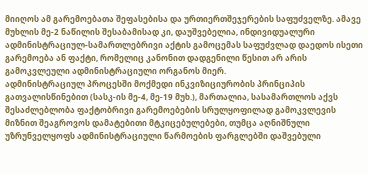მიიღოს ამ გარემოებათა შეფასებისა და ურთიერთშეჯერების საფუძველზე. ამავე მუხლის მე-2 ნაწილის შესაბამისად კი, დაუშვებელია, ინდივიდუალური ადმინისტრაციულ-სამართლებრივი აქტის გამოცემას საფუძვლად დაედოს ისეთი გარემოება ან ფაქტი, რომელიც კანონით დადგენილი წესით არ არის გამოკვლეული ადმინისტრაციული ორგანოს მიერ.
ადმინისტრაციულ პროცესში მოქმედი ინკვიზიციურობის პრინციპის გათვალისწინებით (სასკ-ის მე-4, მე-19 მუხ.), მართალია, სასამართლოს აქვს შესაძლებლობა ფაქტობრივი გარემოებების სრულყოფილად გამოკვლევის მიზნით შეაგროვოს დამატებითი მტკიცებულებები, თუმცა აღნიშნული უზრუნველყოფს ადმინისტრაციული წარმოების ფარგლებში დაშვებული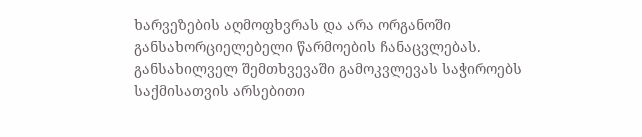ხარვეზების აღმოფხვრას და არა ორგანოში განსახორციელებელი წარმოების ჩანაცვლებას. განსახილველ შემთხვევაში გამოკვლევას საჭიროებს საქმისათვის არსებითი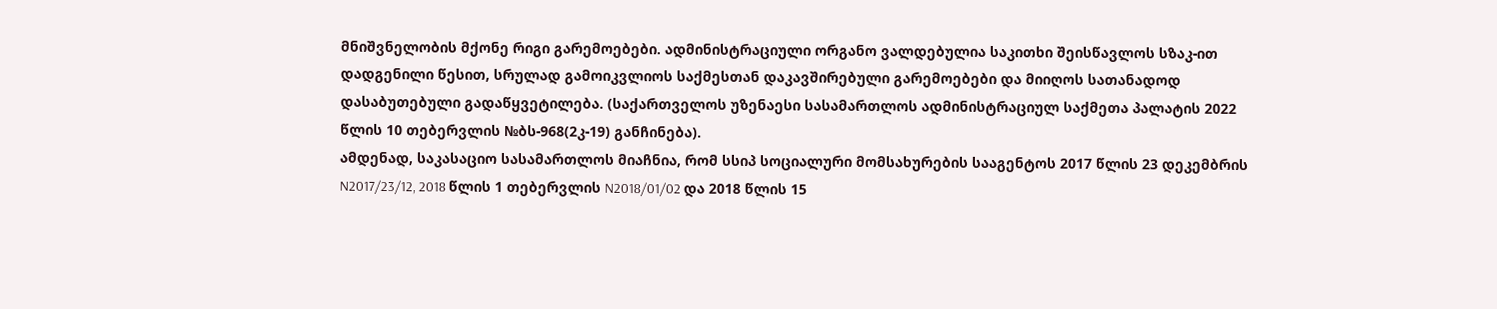მნიშვნელობის მქონე რიგი გარემოებები. ადმინისტრაციული ორგანო ვალდებულია საკითხი შეისწავლოს სზაკ-ით დადგენილი წესით, სრულად გამოიკვლიოს საქმესთან დაკავშირებული გარემოებები და მიიღოს სათანადოდ დასაბუთებული გადაწყვეტილება. (საქართველოს უზენაესი სასამართლოს ადმინისტრაციულ საქმეთა პალატის 2022 წლის 10 თებერვლის №ბს-968(2კ-19) განჩინება).
ამდენად, საკასაციო სასამართლოს მიაჩნია, რომ სსიპ სოციალური მომსახურების სააგენტოს 2017 წლის 23 დეკემბრის N2017/23/12, 2018 წლის 1 თებერვლის N2018/01/02 და 2018 წლის 15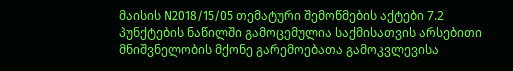მაისის N2018/15/05 თემატური შემოწმების აქტები 7.2 პუნქტების ნაწილში გამოცემულია საქმისათვის არსებითი მნიშვნელობის მქონე გარემოებათა გამოკვლევისა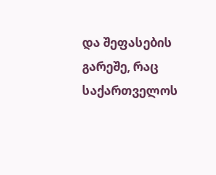და შეფასების გარეშე, რაც საქართველოს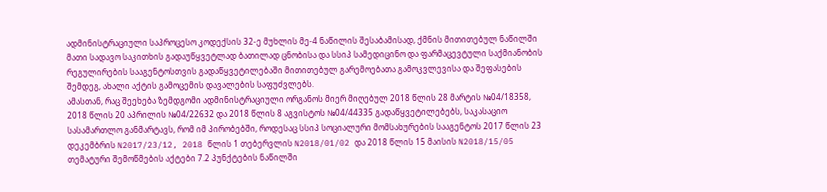ადმინისტრაციული საპროცესო კოდექსის 32-ე მუხლის მე-4 ნაწილის შესაბამისად, ქმნის მითითებულ ნაწილში მათი სადავო საკითხის გადაუწყვეტლად ბათილად ცნობისა და სსიპ სამედიცინო და ფარმაცევტული საქმიანობის რეგულირების სააგენტოსთვის გადაწყვეტილებაში მითითებულ გარემოებათა გამოკვლევისა და შეფასების შემდეგ, ახალი აქტის გამოცემის დავალების საფუძვლებს.
ამასთან, რაც შეეხება ზემდგომი ადმინისტრაციული ორგანოს მიერ მიღებულ 2018 წლის 28 მარტის №04/18358, 2018 წლის 20 აპრილის №04/22632 და 2018 წლის 8 აგვისტოს №04/44335 გადაწყვეტილებებს, საკასაციო სასამართლო განმარტავს, რომ იმ პირობებში, როდესაც სსიპ სოციალური მომსახურების სააგენტოს 2017 წლის 23 დეკემბრის N2017/23/12, 2018 წლის 1 თებერვლის N2018/01/02 და 2018 წლის 15 მაისის N2018/15/05 თემატური შემოწმების აქტები 7.2 პუნქტების ნაწილში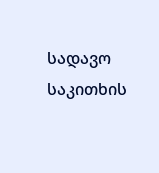სადავო საკითხის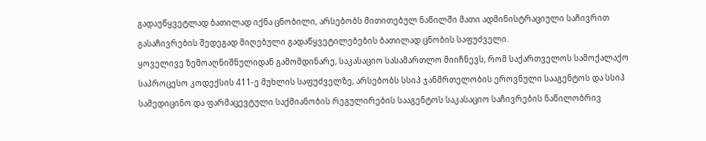გადაუწყვეტლად ბათილად იქნა ცნობილი, არსებობს მითითებულ ნაწილში მათი ადმინისტრაციული საჩივრით გასაჩივრების შედეგად მიღებული გადაწყვეტილებების ბათილად ცნობის საფუძველი.
ყოველივე ზემოაღნიშნულიდან გამომდინარე, საკასაციო სასამართლო მიიჩნევს, რომ საქართველოს სამოქალაქო საპროცესო კოდექსის 411-ე მუხლის საფუძველზე, არსებობს სსიპ ჯანმრთელობის ეროვნული სააგენტოს და სსიპ სამედიცინო და ფარმაცევტული საქმიანობის რეგულირების სააგენტოს საკასაციო საჩივრების ნაწილობრივ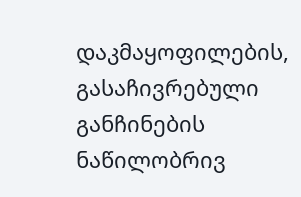დაკმაყოფილების, გასაჩივრებული განჩინების ნაწილობრივ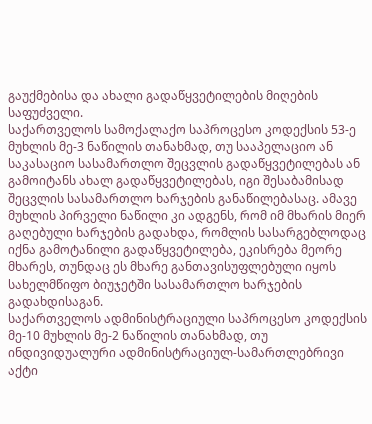გაუქმებისა და ახალი გადაწყვეტილების მიღების საფუძველი.
საქართველოს სამოქალაქო საპროცესო კოდექსის 53-ე მუხლის მე-3 ნაწილის თანახმად, თუ სააპელაციო ან საკასაციო სასამართლო შეცვლის გადაწყვეტილებას ან გამოიტანს ახალ გადაწყვეტილებას, იგი შესაბამისად შეცვლის სასამართლო ხარჯების განაწილებასაც. ამავე მუხლის პირველი ნაწილი კი ადგენს, რომ იმ მხარის მიერ გაღებული ხარჯების გადახდა, რომლის სასარგებლოდაც იქნა გამოტანილი გადაწყვეტილება, ეკისრება მეორე მხარეს, თუნდაც ეს მხარე განთავისუფლებული იყოს სახელმწიფო ბიუჯეტში სასამართლო ხარჯების გადახდისაგან.
საქართველოს ადმინისტრაციული საპროცესო კოდექსის მე-10 მუხლის მე-2 ნაწილის თანახმად, თუ ინდივიდუალური ადმინისტრაციულ-სამართლებრივი აქტი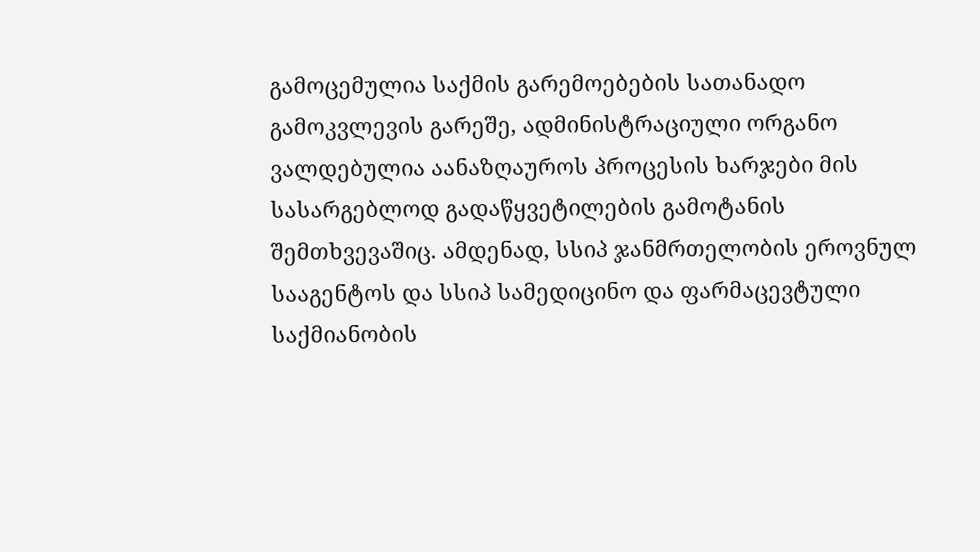გამოცემულია საქმის გარემოებების სათანადო გამოკვლევის გარეშე, ადმინისტრაციული ორგანო ვალდებულია აანაზღაუროს პროცესის ხარჯები მის სასარგებლოდ გადაწყვეტილების გამოტანის შემთხვევაშიც. ამდენად, სსიპ ჯანმრთელობის ეროვნულ სააგენტოს და სსიპ სამედიცინო და ფარმაცევტული საქმიანობის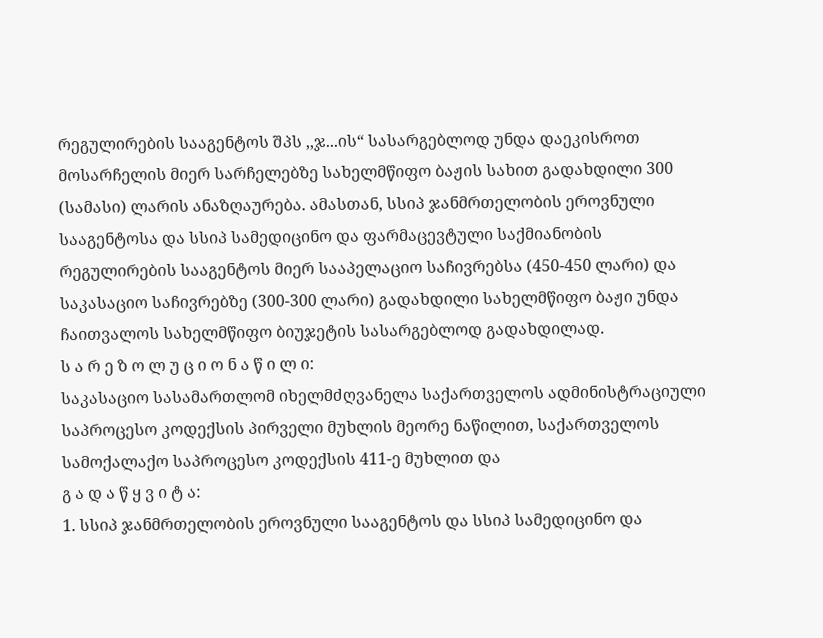რეგულირების სააგენტოს შპს ,,ჯ...ის“ სასარგებლოდ უნდა დაეკისროთ მოსარჩელის მიერ სარჩელებზე სახელმწიფო ბაჟის სახით გადახდილი 300 (სამასი) ლარის ანაზღაურება. ამასთან, სსიპ ჯანმრთელობის ეროვნული სააგენტოსა და სსიპ სამედიცინო და ფარმაცევტული საქმიანობის რეგულირების სააგენტოს მიერ სააპელაციო საჩივრებსა (450-450 ლარი) და საკასაციო საჩივრებზე (300-300 ლარი) გადახდილი სახელმწიფო ბაჟი უნდა ჩაითვალოს სახელმწიფო ბიუჯეტის სასარგებლოდ გადახდილად.
ს ა რ ე ზ ო ლ უ ც ი ო ნ ა წ ი ლ ი:
საკასაციო სასამართლომ იხელმძღვანელა საქართველოს ადმინისტრაციული საპროცესო კოდექსის პირველი მუხლის მეორე ნაწილით, საქართველოს სამოქალაქო საპროცესო კოდექსის 411-ე მუხლით და
გ ა დ ა წ ყ ვ ი ტ ა:
1. სსიპ ჯანმრთელობის ეროვნული სააგენტოს და სსიპ სამედიცინო და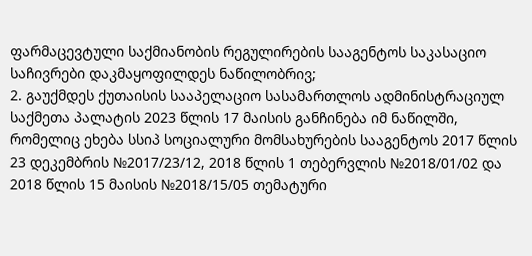ფარმაცევტული საქმიანობის რეგულირების სააგენტოს საკასაციო საჩივრები დაკმაყოფილდეს ნაწილობრივ;
2. გაუქმდეს ქუთაისის სააპელაციო სასამართლოს ადმინისტრაციულ საქმეთა პალატის 2023 წლის 17 მაისის განჩინება იმ ნაწილში, რომელიც ეხება სსიპ სოციალური მომსახურების სააგენტოს 2017 წლის 23 დეკემბრის №2017/23/12, 2018 წლის 1 თებერვლის №2018/01/02 და 2018 წლის 15 მაისის №2018/15/05 თემატური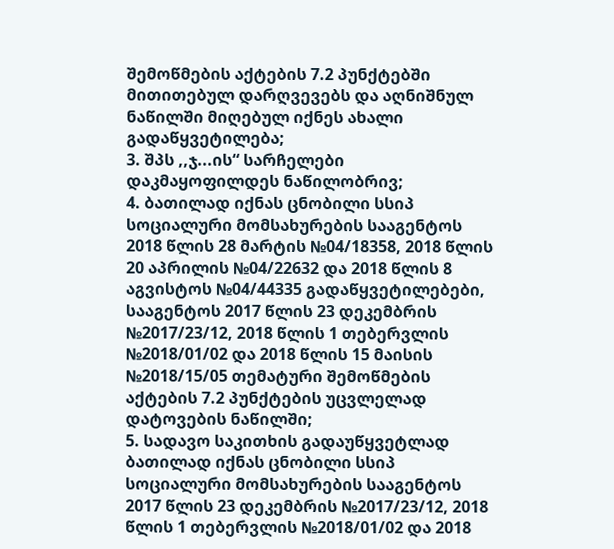შემოწმების აქტების 7.2 პუნქტებში მითითებულ დარღვევებს და აღნიშნულ ნაწილში მიღებულ იქნეს ახალი გადაწყვეტილება;
3. შპს ,,ჯ...ის“ სარჩელები დაკმაყოფილდეს ნაწილობრივ;
4. ბათილად იქნას ცნობილი სსიპ სოციალური მომსახურების სააგენტოს 2018 წლის 28 მარტის №04/18358, 2018 წლის 20 აპრილის №04/22632 და 2018 წლის 8 აგვისტოს №04/44335 გადაწყვეტილებები, სააგენტოს 2017 წლის 23 დეკემბრის №2017/23/12, 2018 წლის 1 თებერვლის №2018/01/02 და 2018 წლის 15 მაისის №2018/15/05 თემატური შემოწმების აქტების 7.2 პუნქტების უცვლელად დატოვების ნაწილში;
5. სადავო საკითხის გადაუწყვეტლად ბათილად იქნას ცნობილი სსიპ სოციალური მომსახურების სააგენტოს 2017 წლის 23 დეკემბრის №2017/23/12, 2018 წლის 1 თებერვლის №2018/01/02 და 2018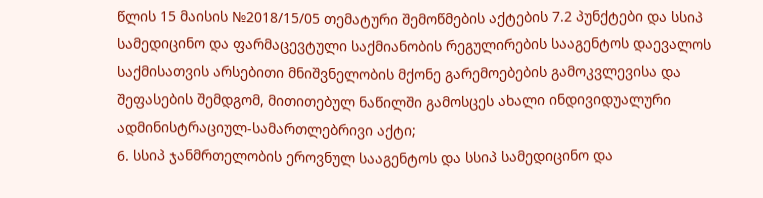წლის 15 მაისის №2018/15/05 თემატური შემოწმების აქტების 7.2 პუნქტები და სსიპ სამედიცინო და ფარმაცევტული საქმიანობის რეგულირების სააგენტოს დაევალოს საქმისათვის არსებითი მნიშვნელობის მქონე გარემოებების გამოკვლევისა და შეფასების შემდგომ, მითითებულ ნაწილში გამოსცეს ახალი ინდივიდუალური ადმინისტრაციულ-სამართლებრივი აქტი;
6. სსიპ ჯანმრთელობის ეროვნულ სააგენტოს და სსიპ სამედიცინო და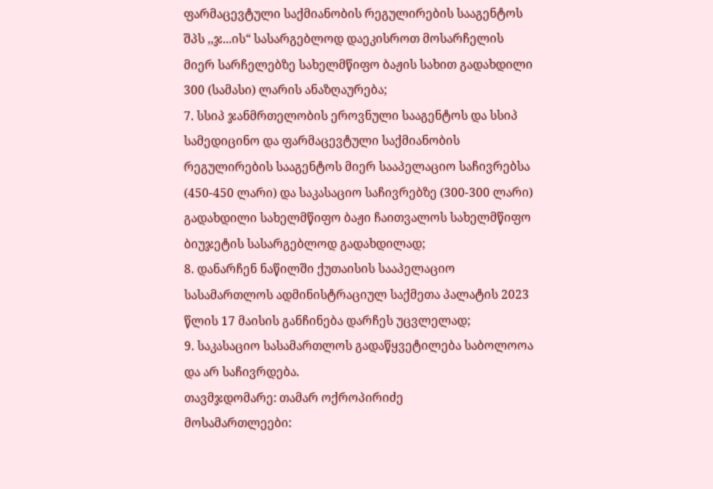ფარმაცევტული საქმიანობის რეგულირების სააგენტოს შპს ,,ჯ...ის“ სასარგებლოდ დაეკისროთ მოსარჩელის მიერ სარჩელებზე სახელმწიფო ბაჟის სახით გადახდილი 300 (სამასი) ლარის ანაზღაურება;
7. სსიპ ჯანმრთელობის ეროვნული სააგენტოს და სსიპ სამედიცინო და ფარმაცევტული საქმიანობის რეგულირების სააგენტოს მიერ სააპელაციო საჩივრებსა (450-450 ლარი) და საკასაციო საჩივრებზე (300-300 ლარი) გადახდილი სახელმწიფო ბაჟი ჩაითვალოს სახელმწიფო ბიუჯეტის სასარგებლოდ გადახდილად;
8. დანარჩენ ნაწილში ქუთაისის სააპელაციო სასამართლოს ადმინისტრაციულ საქმეთა პალატის 2023 წლის 17 მაისის განჩინება დარჩეს უცვლელად;
9. საკასაციო სასამართლოს გადაწყვეტილება საბოლოოა და არ საჩივრდება.
თავმჯდომარე: თამარ ოქროპირიძე
მოსამართლეები: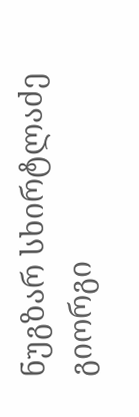ნუგზარ სხირტლაძე
გიორგი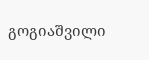გოგიაშვილი